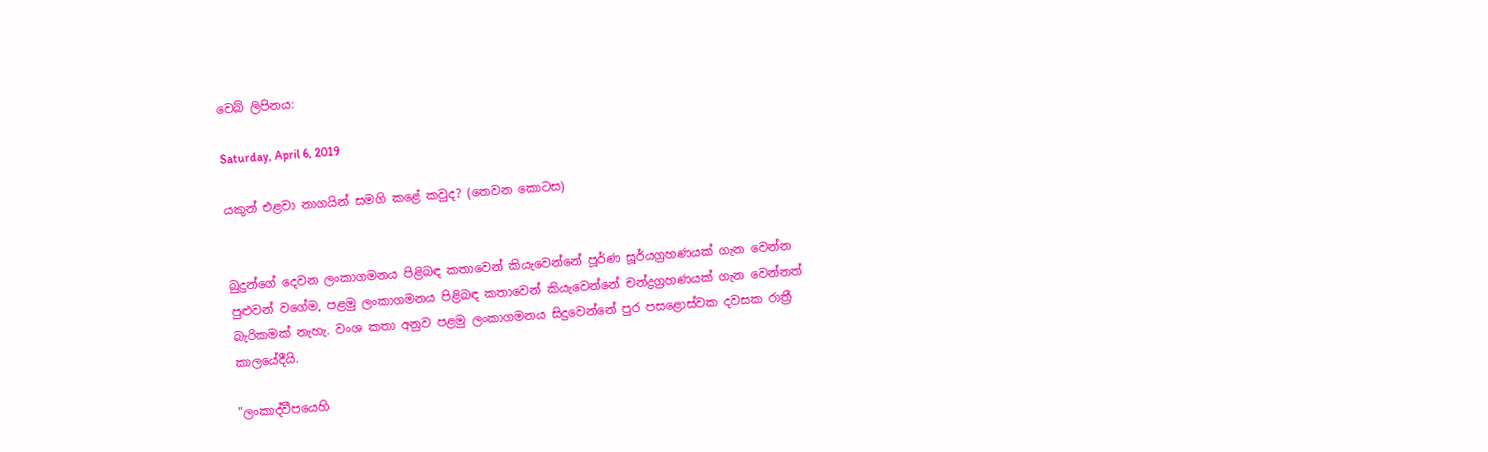වෙබ් ලිපිනය:

Saturday, April 6, 2019

යකුන් එළවා නාගයින් සමගි කළේ කවුද? (තෙවන කොටස)


බුදුන්ගේ දෙවන ලංකාගමනය පිළිබඳ කතාවෙන් කියැවෙන්නේ පූර්ණ සූර්යග්‍රහණයක් ගැන වෙන්න පුළුවන් වගේම, පළමු ලංකාගමනය පිළිබඳ කතාවෙන් කියැවෙන්නේ චන්ද්‍රග්‍රහණයක් ගැන වෙන්නත් බැරිකමක් නැහැ. වංශ කතා අනුව පළමු ලංකාගමනය සිදුවෙන්නේ පුර පසළොස්වක දවසක රාත්‍රී කාලයේදීයි.

"ලංකාද්වීපයෙහි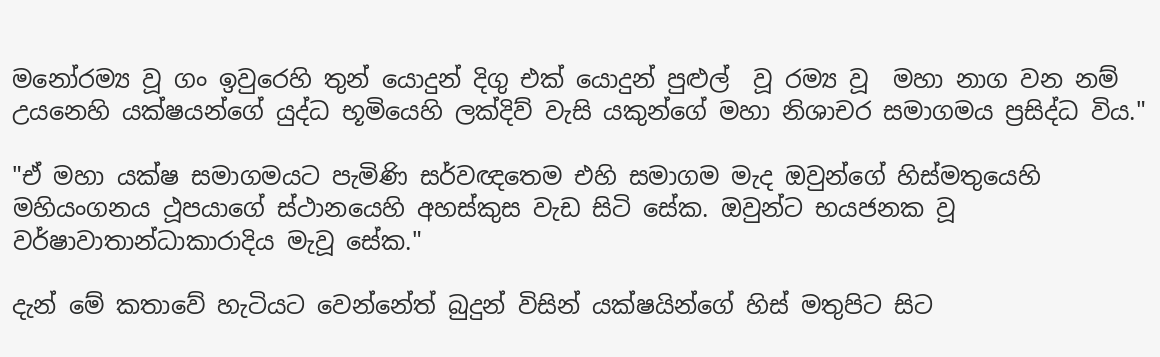මනෝරම්‍ය වූ ගං ඉවුරෙහි තුන් යොදුන් දිගු එක් යොදුන් පුළුල්  වූ රම්‍ය වූ  මහා නාග වන නම් උයනෙහි යක්ෂයන්ගේ යුද්ධ භූමියෙහි ලක්දිව් වැසි යකුන්ගේ මහා නිශාචර සමාගමය ප්‍රසිද්ධ විය."

"ඒ මහා යක්ෂ සමාගමයට පැමිණි සර්වඥතෙම එහි සමාගම මැද ඔවුන්ගේ හිස්මතුයෙහි මහියංගනය ථූපයාගේ ස්ථානයෙහි අහස්කුස වැඩ සිටි සේක. ඔවුන්ට භයජනක වූ වර්ෂාවාතාන්ධාකාරාදිය මැවූ සේක."

දැන් මේ කතාවේ හැටියට වෙන්නේත් බුදුන් විසින් යක්ෂයින්ගේ හිස් මතුපිට සිට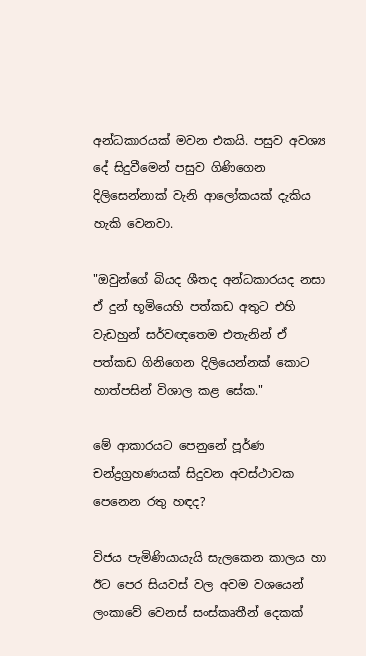අන්ධකාරයක් මවන එකයි. පසුව අවශ්‍ය දේ සිදුවීමෙන් පසුව ගිණිගෙන දිලිසෙන්නාක් වැනි ආලෝකයක් දැකිය හැකි වෙනවා.

"ඔවුන්ගේ බියද ශීතද අන්ධකාරයද නසා ඒ දුන් භූමියෙහි පත්කඩ අතුට එහි වැඩහුන් සර්වඥතෙම එතැනින් ඒ පත්කඩ ගිනිගෙන දිලියෙන්නක් කොට හාත්පසින් විශාල කළ සේක."

මේ ආකාරයට පෙනුනේ පූර්ණ චන්ද්‍රග්‍රහණයක් සිදුවන අවස්ථාවක පෙනෙන රතු හඳද?

විජය පැමිණියායැයි සැලකෙන කාලය හා ඊට පෙර සියවස් වල අවම වශයෙන් ලංකාවේ වෙනස් සංස්කෘතීන් දෙකක්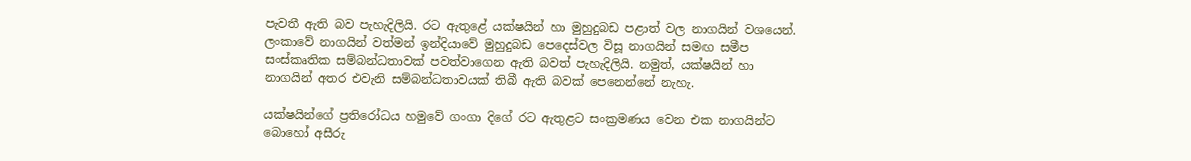පැවතී ඇති බව පැහැදිලියි. රට ඇතුළේ යක්ෂයින් හා මුහුදුබඩ පළාත් වල නාගයින් වශයෙන්. ලංකාවේ නාගයින් වත්මන් ඉන්දියාවේ මුහුදුබඩ පෙදෙස්වල විසූ නාගයින් සමඟ සමීප සංස්කෘතික සම්බන්ධතාවක් පවත්වාගෙන ඇති බවත් පැහැදිලියි. නමුත්, යක්ෂයින් හා නාගයින් අතර එවැනි සම්බන්ධතාවයක් තිබී ඇති බවක් පෙනෙන්නේ නැහැ.

යක්ෂයින්ගේ ප්‍රතිරෝධය හමුවේ ගංගා දිගේ රට ඇතුළට සංක්‍රමණය වෙන එක නාගයින්ට බොහෝ අසීරු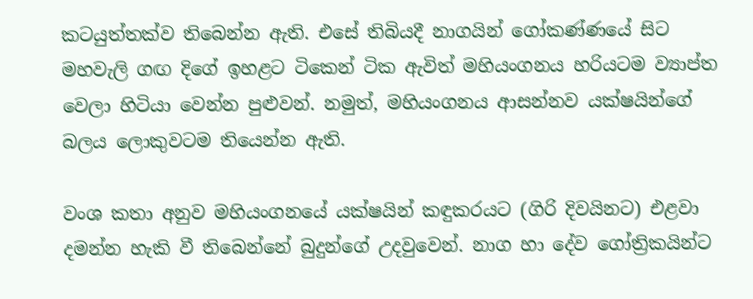කටයුත්තක්ව තිබෙන්න ඇති. එසේ තිබියදී නාගයින් ගෝකණ්ණයේ සිට මහවැලි ගඟ දිගේ ඉහළට ටිකෙන් ටික ඇවිත් මහියංගනය හරියටම ව්‍යාප්ත වෙලා හිටියා වෙන්න පුළුවන්. නමුත්, මහියංගනය ආසන්නව යක්ෂයින්ගේ බලය ලොකුවටම තියෙන්න ඇති.

වංශ කතා අනුව මහියංගනයේ යක්ෂයින් කඳුකරයට (ගිරි දිවයිනට) එළවා දමන්න හැකි වී තිබෙන්නේ බුදුන්ගේ උදවුවෙන්. නාග හා දේව ගෝත්‍රිකයින්ට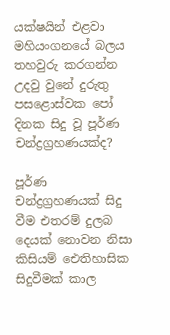යක්ෂයින් එළවා මහියංගනයේ බලය තහවුරු කරගන්න උදවු වුනේ දුරුතු පසළොස්වක පෝ දිනක සිදු වූ පූර්ණ චන්ද්‍රග්‍රහණයක්ද?

පූර්ණ චන්ද්‍රග්‍රහණයක් සිදු වීම එතරම් දුලබ දෙයක් නොවන නිසා කිසියම් ඓතිහාසික සිදුවීමක් කාල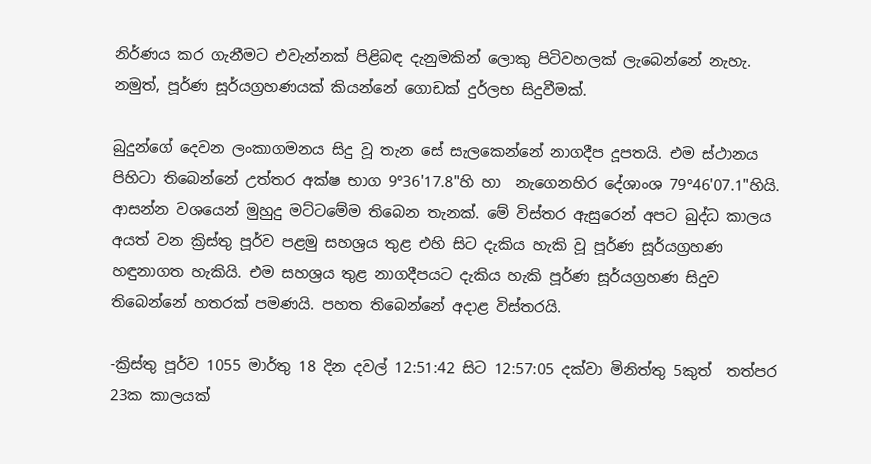නිර්ණය කර ගැනීමට එවැන්නක් පිළිබඳ දැනුමකින් ලොකු පිටිවහලක් ලැබෙන්නේ නැහැ. නමුත්, පූර්ණ සූර්යග්‍රහණයක් කියන්නේ ගොඩක් දුර්ලභ සිදුවීමක්.

බුදුන්ගේ දෙවන ලංකාගමනය සිදු වූ තැන සේ සැලකෙන්නේ නාගදීප දූපතයි. එම ස්ථානය පිහිටා තිබෙන්නේ උත්තර අක්ෂ භාග 9°36'17.8"හි හා  නැගෙනහිර දේශාංශ 79°46'07.1"හියි. ආසන්න වශයෙන් මුහුදු මට්ටමේම තිබෙන තැනක්. මේ විස්තර ඇසුරෙන් අපට බුද්ධ කාලය අයත් වන ක්‍රිස්තු පූර්ව පළමු සහශ්‍රය තුළ එහි සිට දැකිය හැකි වූ පූර්ණ සූර්යග්‍රහණ හඳුනාගත හැකියි. එම සහශ්‍රය තුළ නාගදීපයට දැකිය හැකි පූර්ණ සූර්යග්‍රහණ සිදුව තිබෙන්නේ හතරක් පමණයි. පහත තිබෙන්නේ අදාළ විස්තරයි.

-ක්‍රිස්තු පූර්ව 1055 මාර්තු 18 දින දවල් 12:51:42 සිට 12:57:05 දක්වා මිනිත්තු 5කුත්  තත්පර 23ක කාලයක්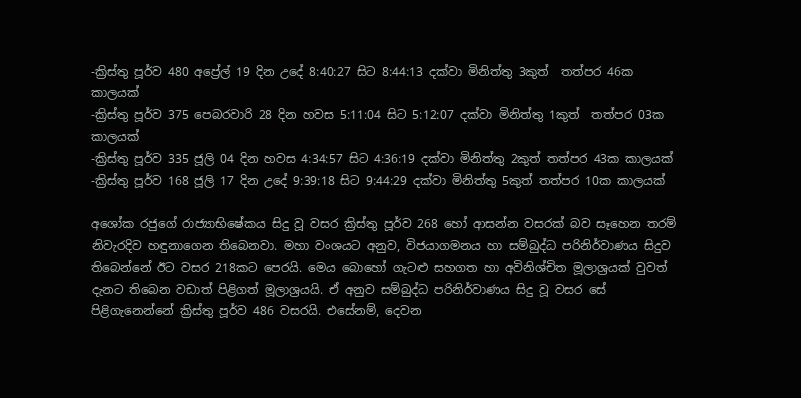-ක්‍රිස්තු පූර්ව 480 අප්‍රේල් 19 දින උදේ 8:40:27 සිට 8:44:13 දක්වා මිනිත්තු 3කුත්  තත්පර 46ක කාලයක්
-ක්‍රිස්තු පූර්ව 375 පෙබරවාරි 28 දින හවස 5:11:04 සිට 5:12:07 දක්වා මිනිත්තු 1කුත්  තත්පර 03ක කාලයක්
-ක්‍රිස්තු පූර්ව 335 ජූලි 04 දින හවස 4:34:57 සිට 4:36:19 දක්වා මිනිත්තු 2කුත් තත්පර 43ක කාලයක්
-ක්‍රිස්තු පූර්ව 168 ජූලි 17 දින උදේ 9:39:18 සිට 9:44:29 දක්වා මිනිත්තු 5කුත් තත්පර 10ක කාලයක්

අශෝක රජුගේ රාජ්‍යාභිෂේකය සිදු වූ වසර ක්‍රිස්තු පූර්ව 268 හෝ ආසන්න වසරක් බව සෑහෙන තරම් නිවැරදිව හඳුනාගෙන තිබෙනවා. මහා වංශයට අනුව, විජයාගමනය හා සම්බුද්ධ පරිනිර්වාණය සිදුව තිබෙන්නේ ඊට වසර 218කට පෙරයි. මෙය බොහෝ ගැටළු සහගත හා අවිනිශ්චිත මූලාශ්‍රයක් වුවත් දැනට තිබෙන වඩාත් පිළිගත් මූලාශ්‍රයයි. ඒ අනුව සම්බුද්ධ පරිනිර්වාණය සිදු වූ වසර සේ පිළිගැනෙන්නේ ක්‍රිස්තු පූර්ව 486 වසරයි. එසේනම්, දෙවන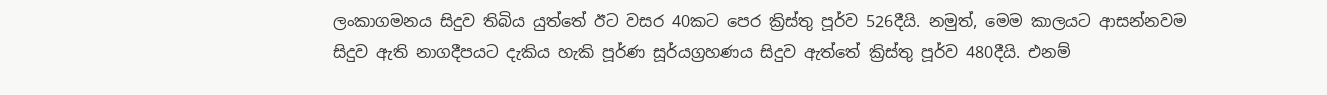ලංකාගමනය සිදුව තිබිය යුත්තේ ඊට වසර 40කට පෙර ක්‍රිස්තු පූර්ව 526දීයි. නමුත්, මෙම කාලයට ආසන්නවම සිදුව ඇති නාගදීපයට දැකිය හැකි පූර්ණ සූර්යග්‍රහණය සිදුව ඇත්තේ ක්‍රිස්තු පූර්ව 480දීයි. එනම්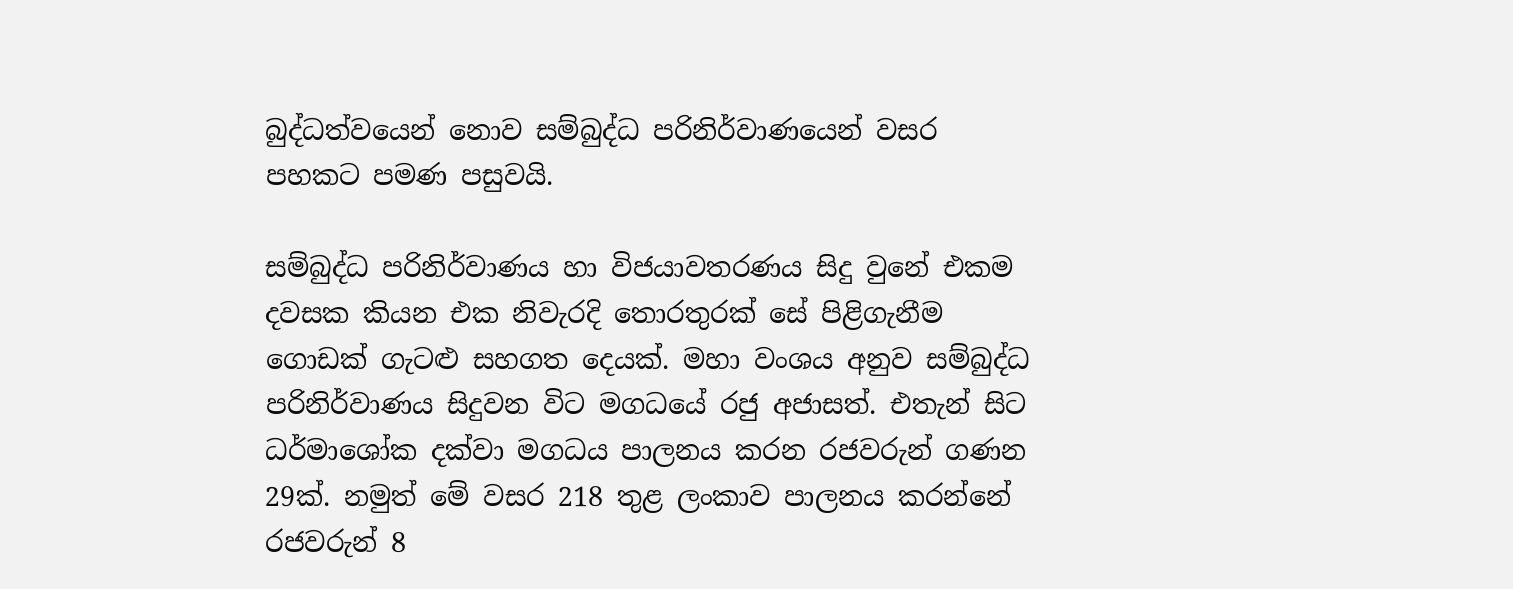බුද්ධත්වයෙන් නොව සම්බුද්ධ පරිනිර්වාණයෙන් වසර පහකට පමණ පසුවයි.

සම්බුද්ධ පරිනිර්වාණය හා විජයාවතරණය සිදු වුනේ එකම දවසක කියන එක නිවැරදි තොරතුරක් සේ පිළිගැනීම ගොඩක් ගැටළු සහගත දෙයක්. මහා වංශය අනුව සම්බුද්ධ පරිනිර්වාණය සිදුවන විට මගධයේ රජු අජාසත්. එතැන් සිට ධර්මාශෝක දක්වා මගධය පාලනය කරන රජවරුන් ගණන 29ක්. නමුත් මේ වසර 218 තුළ ලංකාව පාලනය කරන්නේ රජවරුන් 8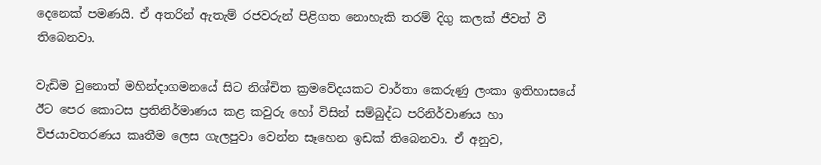දෙනෙක් පමණයි. ඒ අතරින් ඇතැම් රජවරුන් පිළිගත නොහැකි තරම් දිගු කලක් ජීවත් වී තිබෙනවා.

වැඩිම වුනොත් මහින්දාගමනයේ සිට නිශ්චිත ක්‍රමවේදයකට වාර්තා කෙරුණු ලංකා ඉතිහාසයේ ඊට පෙර කොටස ප්‍රතිනිර්මාණය කළ කවුරු හෝ විසින් සම්බුද්ධ පරිනිර්වාණය හා විජයාවතරණය කෘතීම ලෙස ගැලපුවා වෙන්න සෑහෙන ඉඩක් තිබෙනවා. ඒ අනුව,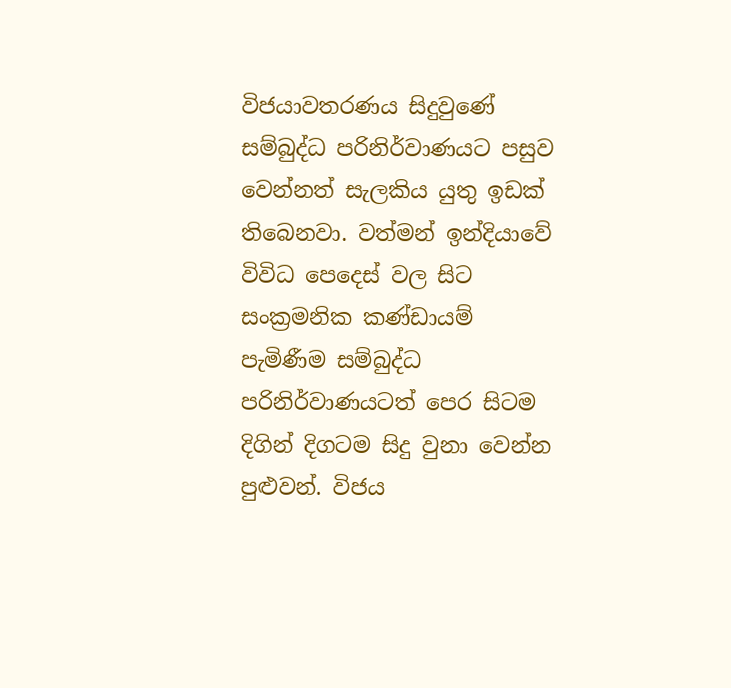විජයාවතරණය සිදුවුණේ සම්බුද්ධ පරිනිර්වාණයට පසුව වෙන්නත් සැලකිය යුතු ඉඩක් තිබෙනවා. වත්මන් ඉන්දියාවේ විවිධ පෙදෙස් වල සිට සංක්‍රමනික කණ්ඩායම් පැමිණීම සම්බුද්ධ පරිනිර්වාණයටත් පෙර සිටම දිගින් දිගටම සිදු වුනා වෙන්න පුළුවන්. විජය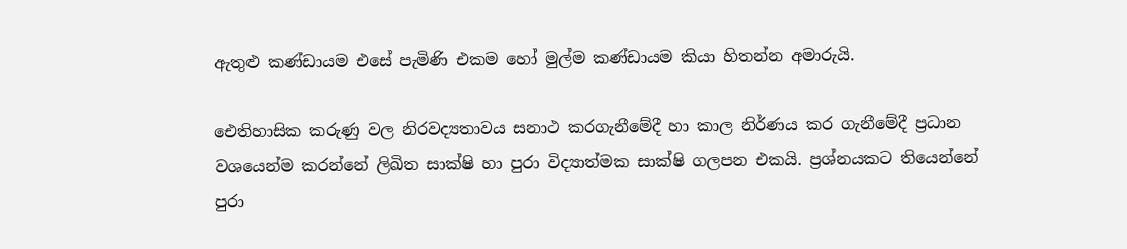ඇතුළු කණ්ඩායම එසේ පැමිණි එකම හෝ මුල්ම කණ්ඩායම කියා හිතන්න අමාරුයි.

ඓතිහාසික කරුණු වල නිරවද්‍යතාවය සනාථ කරගැනීමේදී හා කාල නිර්ණය කර ගැනීමේදී ප්‍රධාන වශයෙන්ම කරන්නේ ලිඛිත සාක්ෂි හා පුරා විද්‍යාත්මක සාක්ෂි ගලපන එකයි. ප්‍රශ්නයකට තියෙන්නේ පුරා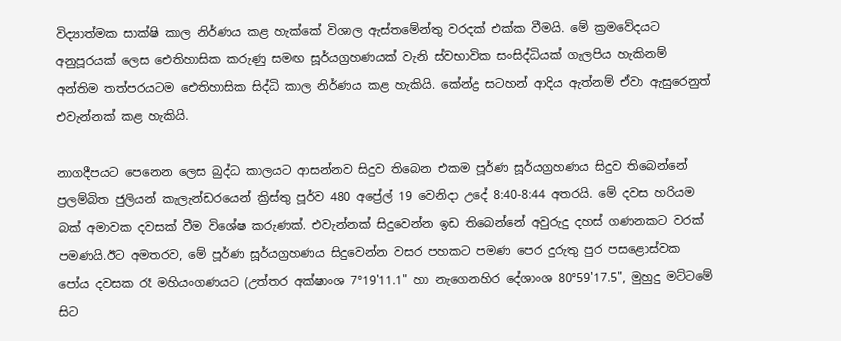විද්‍යාත්මක සාක්ෂි කාල නිර්ණය කළ හැක්කේ විශාල ඇස්තමේන්තු වරදක් එක්ක වීමයි. මේ ක්‍රමවේදයට අනුපූරයක් ලෙස ඓතිහාසික කරුණු සමඟ සූර්යග්‍රහණයක් වැනි ස්වභාවික සංසිද්ධියක් ගැලපිය හැකිනම් අන්තිම තත්පරයටම ඓතිහාසික සිද්ධි කාල නිර්ණය කළ හැකියි. කේන්ද්‍ර සටහන් ආදිය ඇත්නම් ඒවා ඇසුරෙනුත් එවැන්නක් කළ හැකියි.

නාගදීපයට පෙනෙන ලෙස බුද්ධ කාලයට ආසන්නව සිදුව තිබෙන එකම පූර්ණ සූර්යග්‍රහණය සිදුව තිබෙන්නේ ප්‍රලම්බිත ජුලියන් කැලැන්ඩරයෙන් ක්‍රිස්තු පූර්ව 480 අප්‍රේල් 19 වෙනිදා උදේ 8:40-8:44 අතරයි. මේ දවස හරියම බක් අමාවක දවසක් වීම විශේෂ කරුණක්. එවැන්නක් සිදුවෙන්න ඉඩ තිබෙන්නේ අවුරුදු දහස් ගණනකට වරක් පමණයි.ඊට අමතරව, මේ පූර්ණ සූර්යග්‍රහණය සිදුවෙන්න වසර පහකට පමණ පෙර දුරුතු පුර පසළොස්වක පෝය දවසක රෑ මහියංගණයට (උත්තර අක්ෂාංශ 7°19'11.1" හා නැගෙනහිර දේශාංශ 80°59'17.5", මුහුදු මට්ටමේ සිට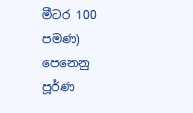මීටර 100 පමණ) පෙනෙනු පූර්ණ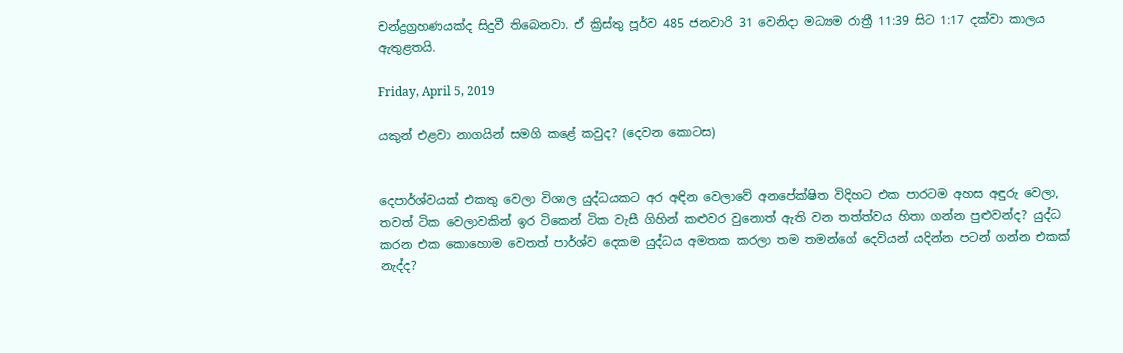චන්ද්‍රග්‍රහණයක්ද සිදුවී තිබෙනවා. ඒ ක්‍රිස්තු පූර්ව 485 ජනවාරි 31 වෙනිදා මධ්‍යම රාත්‍රී 11:39 සිට 1:17 දක්වා කාලය ඇතුළතයි.

Friday, April 5, 2019

යකුන් එළවා නාගයින් සමගි කළේ කවුද? (දෙවන කොටස)


දෙපාර්ශ්වයක් එකතු වෙලා විශාල යුද්ධයකට අර අඳින වෙලාවේ අනපේක්ෂිත විදිහට එක පාරටම අහස අඳුරු වෙලා, තවත් ටික වෙලාවකින් ඉර ටිකෙන් ටික වැසී ගිහින් කළුවර වුනොත් ඇති වන තත්ත්වය හිතා ගන්න පුළුවන්ද? යුද්ධ කරන එක කොහොම වෙතත් පාර්ශ්ව දෙකම යුද්ධය අමතක කරලා තම තමන්ගේ දෙවියන් යදින්න පටන් ගන්න එකක් නැද්ද?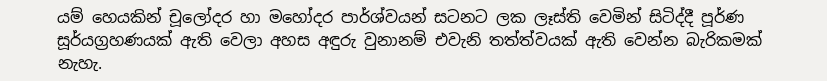යම් හෙයකින් චූලෝදර හා මහෝදර පාර්ශ්වයන් සටනට ලක ලෑස්ති වෙමින් සිටිද්දී පූර්ණ සූර්යග්‍රහණයක් ඇති වෙලා අහස අඳුරු වුනානම් එවැනි තත්ත්වයක් ඇති වෙන්න බැරිකමක් නැහැ.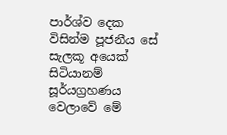පාර්ශ්ව දෙක විසින්ම පූජනීය සේ සැලකූ අයෙක් සිටියානම් සූර්යග්‍රහණය වෙලාවේ මේ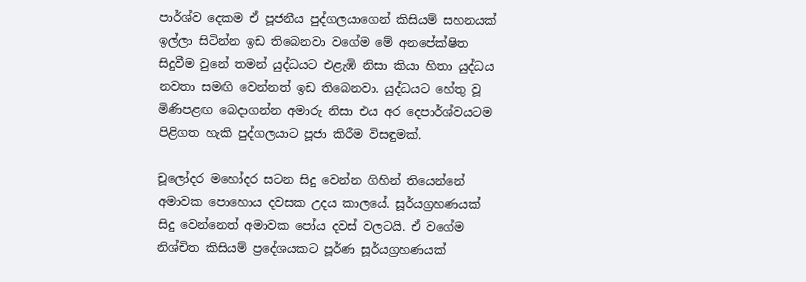පාර්ශ්ව දෙකම ඒ පූජනීය පුද්ගලයාගෙන් කිසියම් සහනයක් ඉල්ලා සිටින්න ඉඩ තිබෙනවා වගේම මේ අනපේක්ෂිත සිදුවීම වුනේ තමන් යුද්ධයට එළැඹි නිසා කියා හිතා යුද්ධය නවතා සමඟි වෙන්නත් ඉඩ තිබෙනවා. යුද්ධයට හේතු වූ මිණිපළඟ බෙදාගන්න අමාරු නිසා එය අර දෙපාර්ශ්වයටම පිළිගත හැකි පුද්ගලයාට පූජා කිරීම විසඳුමක්.

චූලෝදර මහෝදර සටන සිදු වෙන්න ගිහින් තියෙන්නේ අමාවක පොහොය දවසක උදය කාලයේ. සූර්යග්‍රහණයක් සිදු වෙන්නෙත් අමාවක පෝය දවස් වලටයි. ඒ වගේම නිශ්චිත කිසියම් ප්‍රදේශයකට පූර්ණ සූර්යග්‍රහණයක්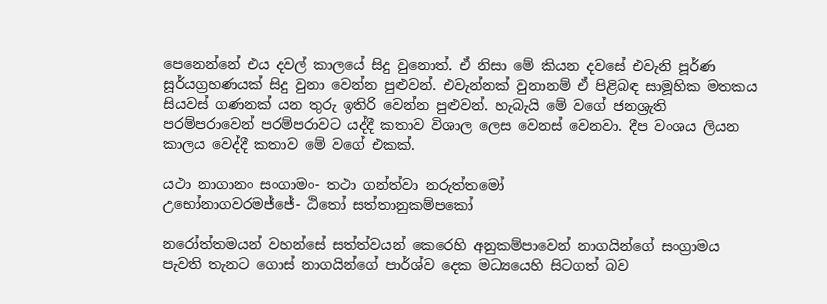පෙනෙන්නේ එය දවල් කාලයේ සිදු වුනොත්. ඒ නිසා මේ කියන දවසේ එවැනි පූර්ණ සූර්යග්‍රහණයක් සිදු වුනා වෙන්න පුළුවන්. එවැන්නක් වුනානම් ඒ පිළිබඳ සාමූහික මතකය සියවස් ගණනක් යන තුරු ඉතිරි වෙන්න පුළුවන්. හැබැයි මේ වගේ ජනශ්‍රැති පරම්පරාවෙන් පරම්පරාවට යද්දී කතාව විශාල ලෙස වෙනස් වෙනවා. දීප වංශය ලියන කාලය වෙද්දී කතාව මේ වගේ එකක්.

යථා නාගානං සංගාමං- තථා ගන්ත්වා නරුත්තමෝ
උභෝනාගවරමජ්ජේ- ඨිතෝ සත්තානුකම්පකෝ

නරෝත්තමයන් වහන්සේ සත්ත්වයන් කෙරෙහි අනුකම්පාවෙන් නාගයින්ගේ සංග්‍රාමය පැවති තැනට ගොස් නාගයින්ගේ පාර්ශ්ව දෙක මධ්‍යයෙහි සිටගත් බව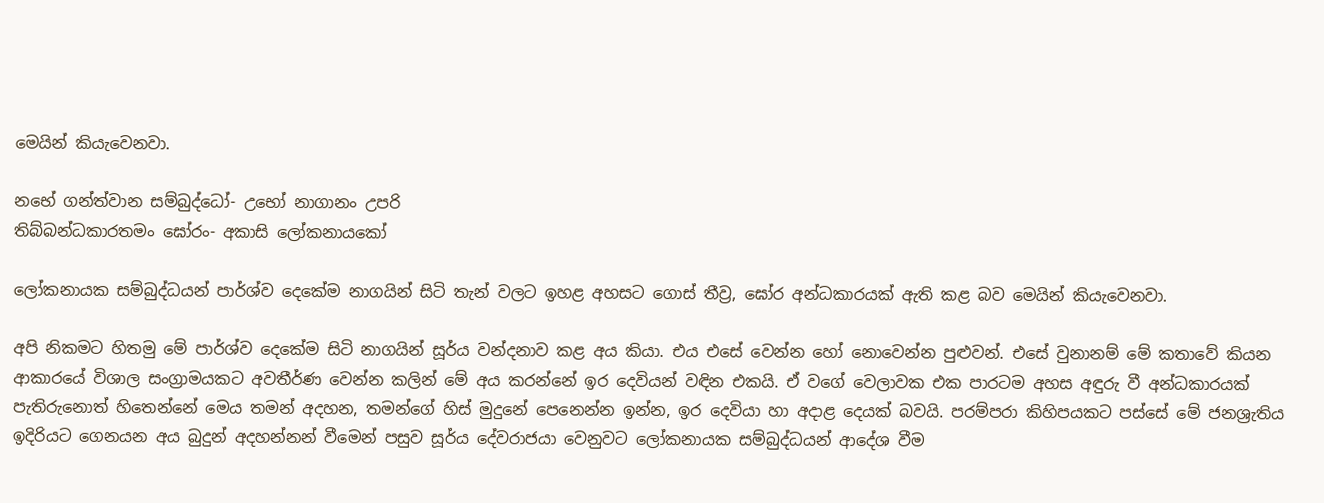මෙයින් කියැවෙනවා.

නභේ ගන්ත්වාන සම්බුද්ධෝ- උභෝ නාගානං උපරි
තිබ්බන්ධකාරතමං ඝෝරං- අකාසි ලෝකනායකෝ

ලෝකනායක සම්බුද්ධයන් පාර්ශ්ව දෙකේම නාගයින් සිටි තැන් වලට ඉහළ අහසට ගොස් තීව්‍ර, ඝෝර අන්ධකාරයක් ඇති කළ බව මෙයින් කියැවෙනවා.

අපි නිකමට හිතමු මේ පාර්ශ්ව දෙකේම සිටි නාගයින් සූර්ය වන්දනාව කළ අය කියා. එය එසේ වෙන්න හෝ නොවෙන්න පුළුවන්. එසේ වුනානම් මේ කතාවේ කියන ආකාරයේ විශාල සංග්‍රාමයකට අවතීර්ණ වෙන්න කලින් මේ අය කරන්නේ ඉර දෙවියන් වඳින එකයි. ඒ වගේ වෙලාවක එක පාරටම අහස අඳුරු වී අන්ධකාරයක් පැතිරුනොත් හිතෙන්නේ මෙය තමන් අදහන, තමන්ගේ හිස් මුදුනේ පෙනෙන්න ඉන්න, ඉර දෙවියා හා අදාළ දෙයක් බවයි. පරම්පරා කිහිපයකට පස්සේ මේ ජනශ්‍රැතිය ඉදිරියට ගෙනයන අය බුදුන් අදහන්නන් වීමෙන් පසුව සූර්ය දේවරාජයා වෙනුවට ලෝකනායක සම්බුද්ධයන් ආදේශ වීම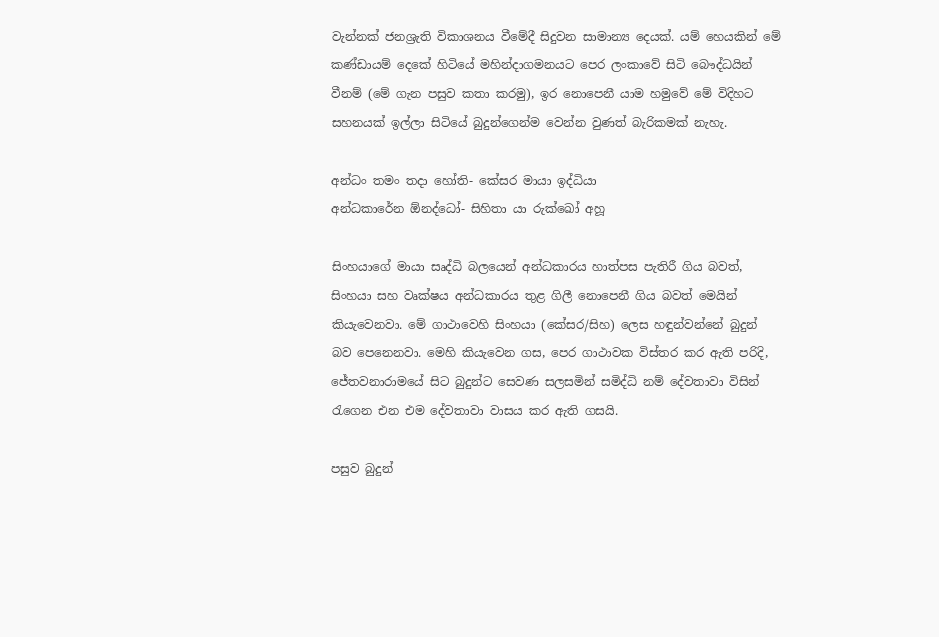වැන්නක් ජනශ්‍රැති විකාශනය වීමේදී සිදුවන සාමාන්‍ය දෙයක්. යම් හෙයකින් මේ කණ්ඩායම් දෙකේ හිටියේ මහින්දාගමනයට පෙර ලංකාවේ සිටි බෞද්ධයින් වීනම් (මේ ගැන පසුව කතා කරමු), ඉර නොපෙනී යාම හමුවේ මේ විදිහට සහනයක් ඉල්ලා සිටියේ බුදුන්ගෙන්ම වෙන්න වුණත් බැරිකමක් නැහැ.

අන්ධං තමං තදා හෝති- කේසර මායා ඉද්ධියා
අන්ධකාරේන ඕනද්ධෝ- සිහිතා යා රුක්ඛෝ අහූ

සිංහයාගේ මායා සෘද්ධි බලයෙන් අන්ධකාරය හාත්පස පැතිරී ගිය බවත්, සිංහයා සහ වෘක්ෂය අන්ධකාරය තුළ ගිලී නොපෙනී ගිය බවත් මෙයින් කියැවෙනවා. මේ ගාථාවෙහි සිංහයා (කේසර/සිහ) ලෙස හඳුන්වන්නේ බුදුන් බව පෙනෙනවා. මෙහි කියැවෙන ගස, පෙර ගාථාවක විස්තර කර ඇති පරිදි, ජේතවනාරාමයේ සිට බුදුන්ට සෙවණ සලසමින් සමිද්ධි නම් දේවතාවා විසින් රැගෙන එන එම දේවතාවා වාසය කර ඇති ගසයි.

පසුව බුදුන්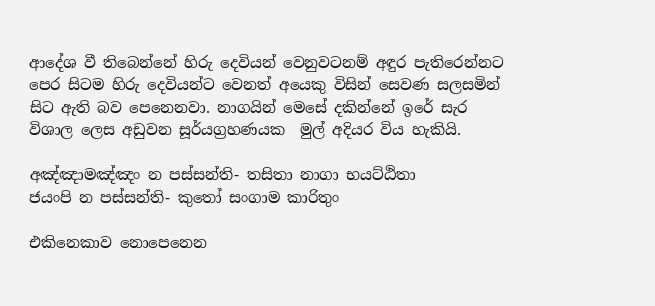ආදේශ වී තිබෙන්නේ හිරු දෙවියන් වෙනුවටනම් අඳුර පැතිරෙන්නට පෙර සිටම හිරු දෙවියන්ට වෙනත් අයෙකු විසින් සෙවණ සලසමින් සිට ඇති බව පෙනෙනවා. නාගයින් මෙසේ දකින්නේ ඉරේ සැර විශාල ලෙස අඩුවන සූර්යග්‍රහණයක  මුල් අදියර විය හැකියි.

අඤ්ඤාමඤ්ඤං න පස්සන්ති- තසිතා නාගා භයට්ඨිතා
ජයංපි න පස්සන්ති- කුතෝ සංගාම කාරිතුං

එකිනෙකාව නොපෙනෙන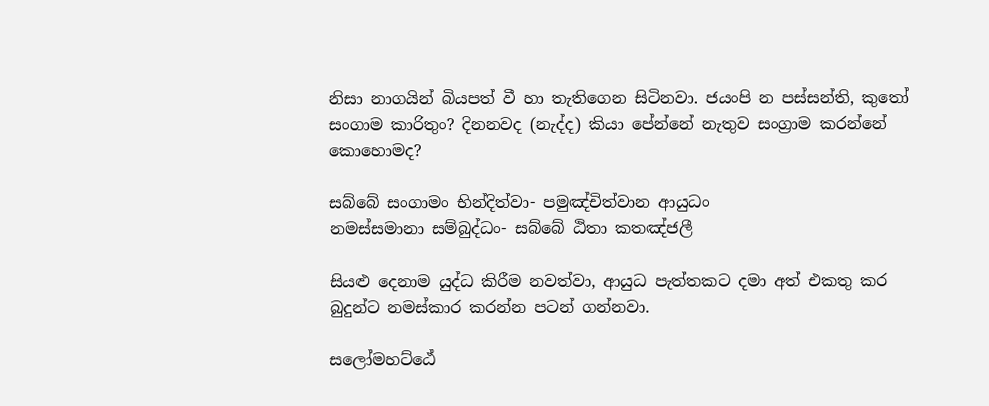නිසා නාගයින් බියපත් වී හා තැතිගෙන සිටිනවා. ජයංපි න පස්සන්ති, කුතෝ සංගාම කාරිතුං? දිනනවද (නැද්ද) කියා පේන්නේ නැතුව සංග්‍රාම කරන්නේ කොහොමද?

සබ්බේ සංගාමං භින්දිත්වා- පමුඤ්චිත්වාන ආයුධං
නමස්සමානා සම්බුද්ධං- සබ්බේ ඨිතා කතඤ්ජලී

සියළු දෙනාම යුද්ධ කිරීම නවත්වා, ආයුධ පැත්තකට දමා අත් එකතු කර බුදුන්ට නමස්කාර කරන්න පටන් ගන්නවා.

සලෝමහට්ඨේ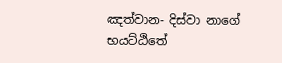ඤත්වාන- දිස්වා නාගේ භයට්ඨිතේ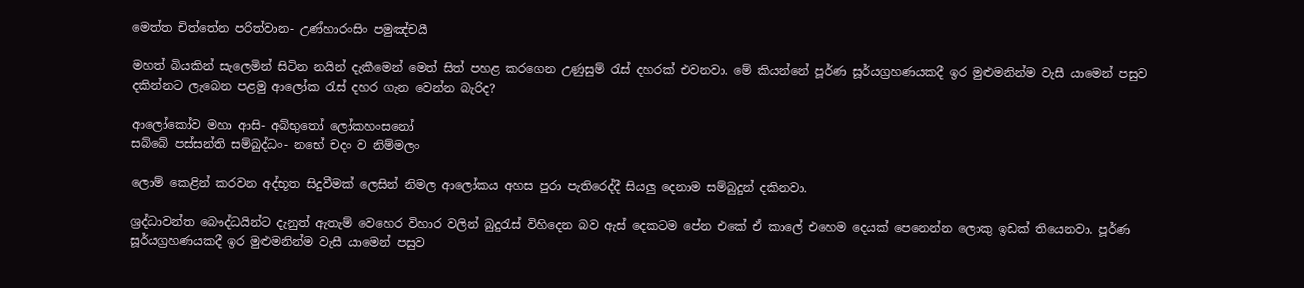මෙත්ත චිත්තේන පරිත්වාන- උණ්හාරංසිං පමුඤ්චයී

මහත් බියකින් සැලෙමින් සිටින නයින් දැකීමෙන් මෙත් සිත් පහළ කරගෙන උණුසුම් රැස් දහරක් එවනවා. මේ කියන්නේ පූර්ණ සූර්යග්‍රහණයකදී ඉර මුළුමනින්ම වැසී යාමෙන් පසුව දකින්නට ලැබෙන පළමු ආලෝක රැස් දහර ගැන වෙන්න බැරිද?

ආලෝකෝව මහා ආසි- අබ්භුතෝ ලෝකහංසනෝ
සබ්බේ පස්සන්ති සම්බුද්ධං- නභේ චදං ව නිම්මලං

ලොම් කෙළින් කරවන අද්භූත සිදුවීමක් ලෙසින් නිමල ආලෝකය අහස පුරා පැතිරෙද්දී සියලු දෙනාම සම්බුදුන් දකිනවා.

ශ්‍රද්ධාවන්ත බෞද්ධයින්ට දැනුත් ඇතැම් වෙහෙර විහාර වලින් බුදුරැස් විහිදෙන බව ඇස් දෙකටම පේන එකේ ඒ කාලේ එහෙම දෙයක් පෙනෙන්න ලොකු ඉඩක් තියෙනවා. පූර්ණ සූර්යග්‍රහණයකදී ඉර මුළුමනින්ම වැසී යාමෙන් පසුව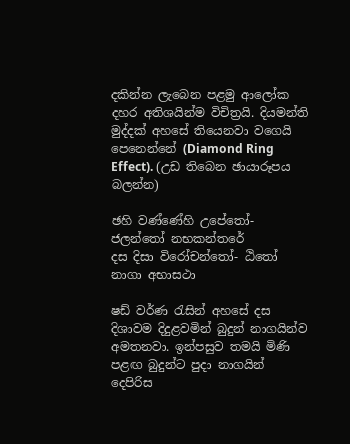දකින්න ලැබෙන පළමු ආලෝක දහර අතිශයින්ම විචිත්‍රයි. දියමන්ති මුද්දක් අහසේ තියෙනවා වගෙයි පෙනෙන්නේ (Diamond Ring Effect). (උඩ තිබෙන ඡායාරූපය බලන්න)

ඡහි වණ්ණේහි උපේතෝ- ජලන්තෝ නභකන්තරේ
දස දිසා විරෝචන්තෝ- ඨිතෝ නාගා අභාසථා

ෂඩ් වර්ණ රැසින් අහසේ දස දිශාවම දිදුළවමින් බුදුන් නාගයින්ව අමතනවා. ඉන්පසුව තමයි මිණි පළඟ බුදුන්ට පුදා නාගයින් දෙපිරිස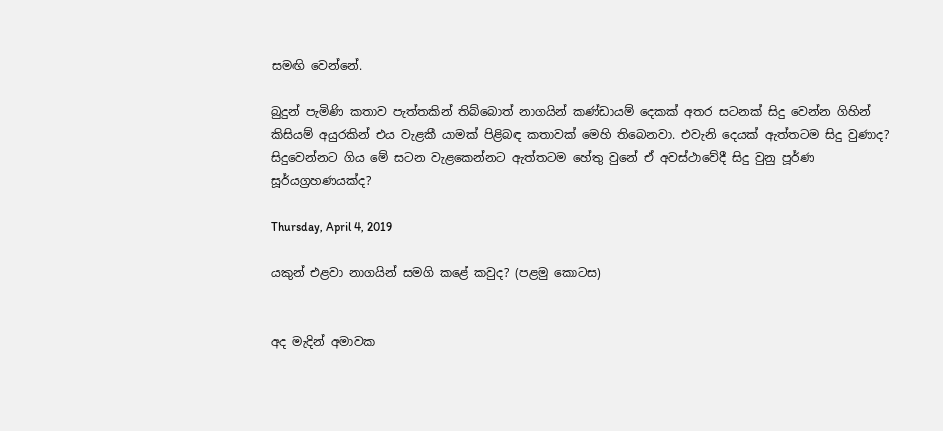සමඟි වෙන්නේ.

බුදුන් පැමිණි කතාව පැත්තකින් තිබ්බොත් නාගයින් කණ්ඩායම් දෙකක් අතර සටනක් සිදු වෙන්න ගිහින් කිසියම් අයුරකින් එය වැළකී යාමක් පිළිබඳ කතාවක් මෙහි තිබෙනවා. එවැනි දෙයක් ඇත්තටම සිදු වුණාද? සිදුවෙන්නට ගිය මේ සටන වැළකෙන්නට ඇත්තටම හේතු වුනේ ඒ අවස්ථාවේදී සිදු වුනු පූර්ණ සූර්යග්‍රහණයක්ද?

Thursday, April 4, 2019

යකුන් එළවා නාගයින් සමගි කළේ කවුද? (පළමු කොටස)


අද මැදින් අමාවක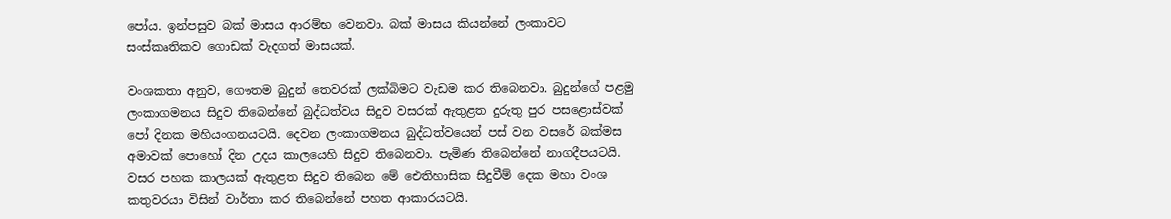පෝය. ඉන්පසුව බක් මාසය ආරම්භ වෙනවා. බක් මාසය කියන්නේ ලංකාවට සංස්කෘතිකව ගොඩක් වැදගත් මාසයක්.

වංශකතා අනුව, ගෞතම බුදුන් තෙවරක් ලක්බිමට වැඩම කර තිබෙනවා. බුදුන්ගේ පළමු ලංකාගමනය සිදුව තිබෙන්නේ බුද්ධත්වය සිදුව වසරක් ඇතුළත දුරුතු පුර පසළොස්වක් පෝ දිනක මහියංගනයටයි. දෙවන ලංකාගමනය බුද්ධත්වයෙන් පස් වන වසරේ බක්මස අමාවක් පොහෝ දින උදය කාලයෙහි සිදුව තිබෙනවා. පැමිණ තිබෙන්නේ නාගදීපයටයි. වසර පහක කාලයක් ඇතුළත සිදුව තිබෙන මේ ඓතිහාසික සිදුවීම් දෙක මහා වංශ කතුවරයා විසින් වාර්තා කර තිබෙන්නේ පහත ආකාරයටයි.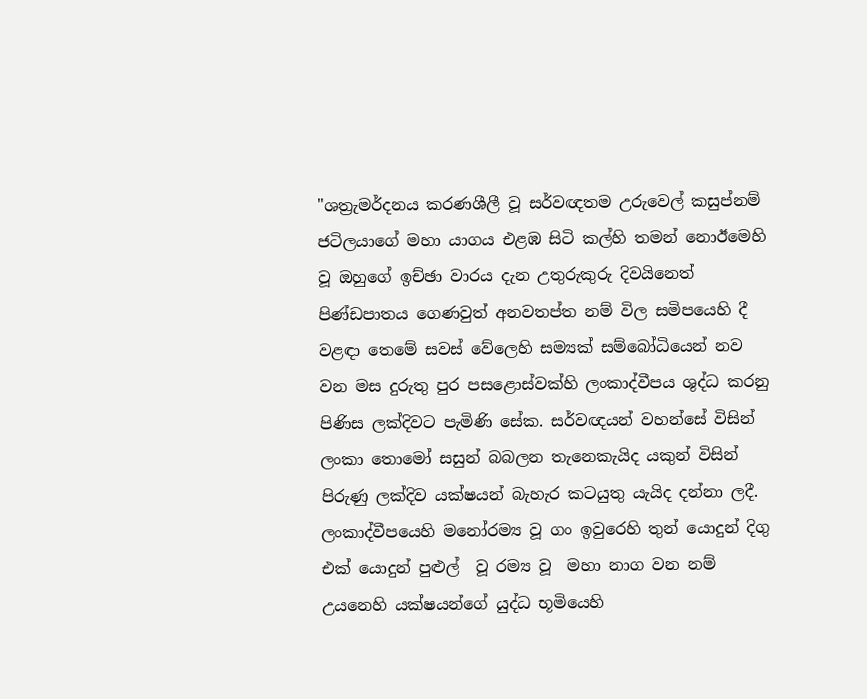"ශත්‍රැමර්දනය කරණශීලී වූ සර්වඥතම උරුවෙල් කසුප්නම් ජටිලයාගේ මහා යාගය එළඹ සිටි කල්හි තමන් නොඊමෙහි වූ ඔහුගේ ඉච්ඡා වාරය දැන උතුරුකුරු දිවයිනෙත් පිණ්ඩපාතය ගෙණවුත් අනවතප්ත නම් විල සමිපයෙහි දී වළඳා තෙමේ සවස් වේලෙහි සම්‍යක් සම්බෝධියෙන් නව වන මස දුරුතු පුර පසළොස්වක්හි ලංකාද්වීපය ශුද්ධ කරනු පිණිස ලක්දිවට පැමිණි සේක. සර්වඥයන් වහන්සේ විසින් ලංකා තොමෝ සසුන් බබලන තැනෙකැයිද යකුන් විසින් පිරුණු ලක්දිව යක්ෂයන් බැහැර කටයුතු යැයිද දන්නා ලදී. ලංකාද්වීපයෙහි මනෝරම්‍ය වූ ගං ඉවුරෙහි තුන් යොදුන් දිගු එක් යොදුන් පුළුල්  වූ රම්‍ය වූ  මහා නාග වන නම් උයනෙහි යක්ෂයන්ගේ යුද්ධ භූමියෙහි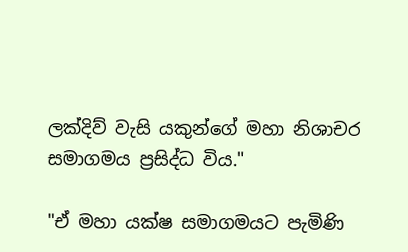ලක්දිව් වැසි යකුන්ගේ මහා නිශාචර සමාගමය ප්‍රසිද්ධ විය."

"ඒ මහා යක්ෂ සමාගමයට පැමිණි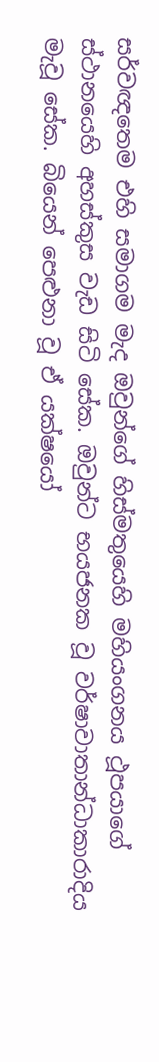සර්වඥතෙම එහි සමාගම මැද ඔවුන්ගේ හිස්මතුයෙහි මහියංගනය ථූපයාගේ ස්ථානයෙහි අහස්කුස වැඩ සිටි සේක. ඔවුන්ට භයජනක වූ වර්ෂාවාතාන්ධාකාරාදිය මැවූ සේක. බියෙන් පෙළුනා වූ ඒ යක්ෂයෝ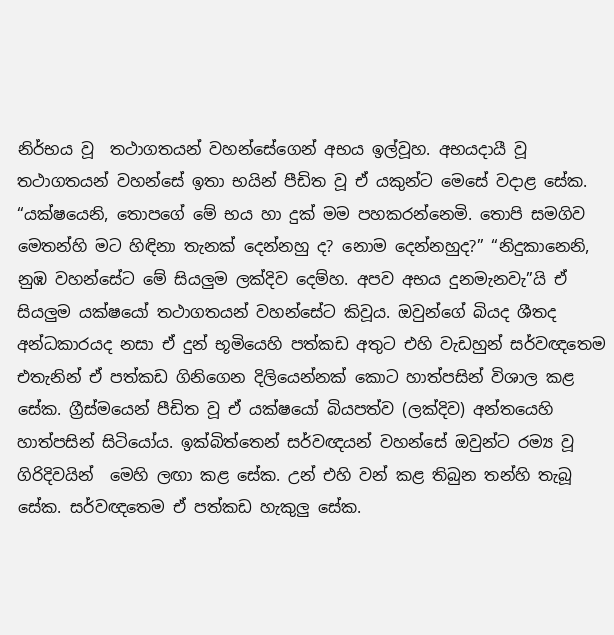නිර්භය වූ  තථාගතයන් වහන්සේගෙන් අභය ඉල්වූහ. අභයදායී වූ තථාගතයන් වහන්සේ ඉතා භයින් පීඩිත වූ ඒ යකුන්ට මෙසේ වදාළ සේක. “යක්ෂයෙනි, තොපගේ මේ භය හා දුක් මම පහකරන්නෙමි. තොපි සමගිව මෙතන්හි මට හිඳිනා තැනක් දෙන්නහු ද? නොම දෙන්නහුද?” “නිදුකානෙනි, නුඹ වහන්සේට මේ සියලුම ලක්දිව දෙම්හ. අපව අභය දුනමැනවැ”යි ඒ සියලුම යක්ෂයෝ තථාගතයන් වහන්සේට කිවූය. ඔවුන්ගේ බියද ශීතද අන්ධකාරයද නසා ඒ දුන් භූමියෙහි පත්කඩ අතුට එහි වැඩහුන් සර්වඥතෙම එතැනින් ඒ පත්කඩ ගිනිගෙන දිලියෙන්නක් කොට හාත්පසින් විශාල කළ සේක. ග්‍රීස්මයෙන් පීඩිත වූ ඒ යක්ෂයෝ බියපත්ව (ලක්දිව) අන්තයෙහි හාත්පසින් සිටියෝය. ඉක්බිත්තෙන් සර්වඥයන් වහන්සේ ඔවුන්ට රම්‍ය වූ ගිරිදිවයින්  මෙහි ලඟා කළ සේක. උන් එහි වන් කළ තිබුන තන්හි තැබූ සේක. සර්වඥතෙම ඒ පත්කඩ හැකුලු සේක.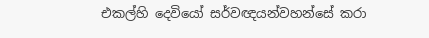එකල්හි දෙවියෝ සර්වඥයන්වහන්සේ කරා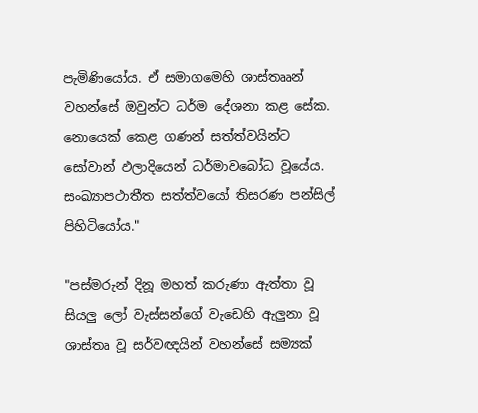පැමිණියෝය. ඒ සමාගමෙහි ශාස්තෲන් වහන්සේ ඔවුන්ට ධර්ම දේශනා කළ සේක. නොයෙක් කෙළ ගණන් සත්ත්වයින්ට සෝවාන් ඵලාදියෙන් ධර්මාවබෝධ වූයේය. සංඛ්‍යාපථාතීත සත්ත්වයෝ තිසරණ පන්සිල් පිහිටියෝය."

"පස්මරුන් දිනූ මහත් කරුණා ඇත්තා වූ සියලු ලෝ වැස්සන්ගේ වැඩෙහි ඇලුනා වූ ශාස්තෘ වූ සර්වඥයින් වහන්සේ සම්‍යක්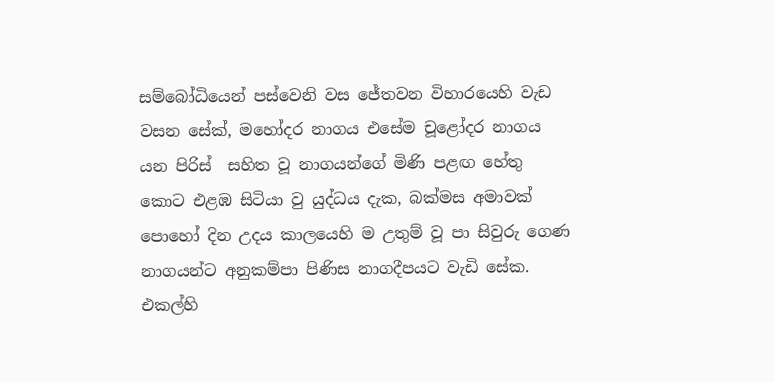සම්බෝධියෙන් පස්වෙනි වස ජේතවන විහාරයෙහි වැඩ වසන සේක්, මහෝදර නාගය එසේම චූළෝදර නාගය යන පිරිස්  සහිත වූ න‍ාගයන්ගේ මිණි පළඟ හේතු කොට එළඹ සිටියා වු යුද්ධය දැක, බක්මස අමාවක් පොහෝ දින උදය කාලයෙහි ම උතුම් වූ පා සිවුරු ගෙණ නාගයන්ට අනුකම්පා පිණිස නාගදීපයට වැඩි සේක. එකල්හි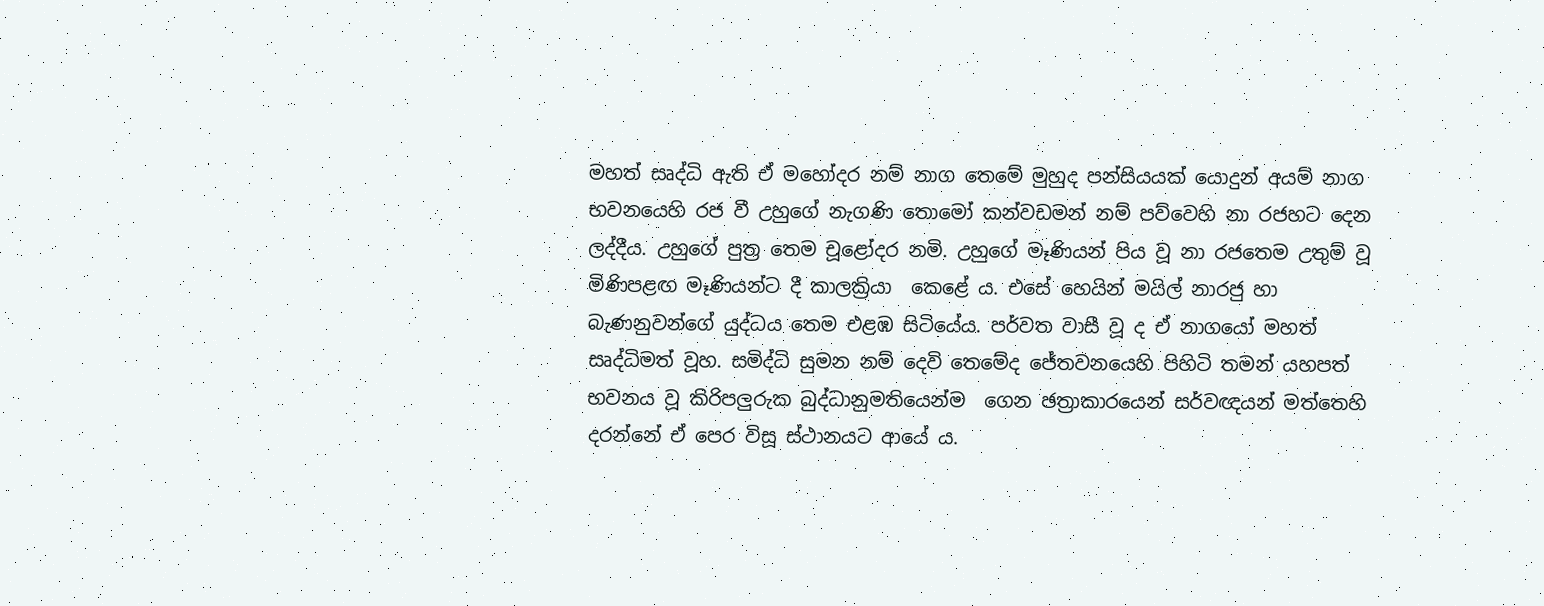මහත් සෘද්ධි ඇති ඒ මහෝදර නම් නාග තෙමේ මුහුද පන්සියයක් යොදුන් අයම් නාග භවනයෙහි රජ වී උහුගේ නැගණි තොමෝ කන්වඩමන් නම් පව්වෙහි නා රජහට දෙන ලද්දීය. උහුගේ පුත්‍ර තෙම චූළෝදර නමි. උහුගේ මෑණියන් පිය වූ නා රජතෙම උතුම් වූ මිණිපළඟ මෑණියන්ට දී කාලක්‍රියා  කෙළේ ය. එසේ හෙයින් මයිල් නාරජු හා බැණනුවන්ගේ යුද්ධය තෙම එළඹ සිටියේය. පර්වත වාසී වූ ද ඒ නාගයෝ මහත් සෘද්ධිමත් වූහ. සමිද්ධි සුමන නම් දෙවි තෙමේද ජේතවනයෙහි පිහිටි තමන් යහපත් භවනය වූ කිරිපලුරුක බුද්ධානුමතියෙන්ම  ගෙන ඡත්‍රාකාරයෙන් සර්වඥයන් මත්තෙහි දරන්නේ ඒ පෙර විසූ ස්ථානයට ආයේ ය.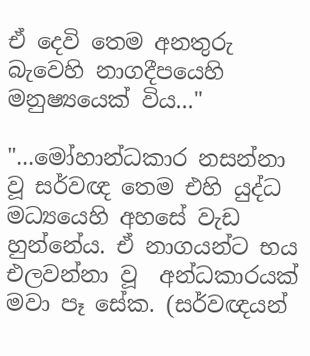ඒ දෙවි තෙම අනතුරු බැවෙහි නාගදීපයෙහි මනුෂ්‍යයෙක් විය..."

"...මෝහාන්ධකාර නසන්නා වූ සර්වඥ තෙම එහි යුද්ධ මධ්‍යයෙහි අහසේ වැඩ හුන්නේය. ඒ නාගයන්ට භය එලවන්නා වූ  අන්ධකාරයක් මවා පෑ සේක. (සර්වඥයන්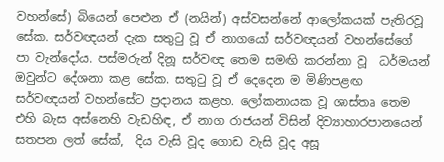වහන්සේ) බියෙන් ‍පෙළුන ඒ (නයින්) අස්වසන්නේ ආලෝකයක් පැතිරවූ සේක. සර්වඥයන් දැක සතුටු වූ ඒ නාගයෝ සර්වඥයන් වහන්සේගේ පා වැන්දෝය. පස්මරුන් දිනූ සර්වඥ තෙම සමඟි කරන්නා වූ  ධර්මයන් ඔවුන්ට දේශනා කළ සේක. සතුටු වූ ඒ දෙදෙන ම මිණිපළඟ ‍ සර්වඥයන් වහන්සේට ප්‍රදානය කළහ. ලෝකනායක වූ ශාස්තෘ තෙම එහි බැස අස්නෙහි වැඩහිඳ, ඒ නාග රාජයන් විසින් දිව්‍යාහාරපානයෙන් සතපන ලත් සේක්,  දිය වැසි වූද ගොඩ වැසි වූද අසූ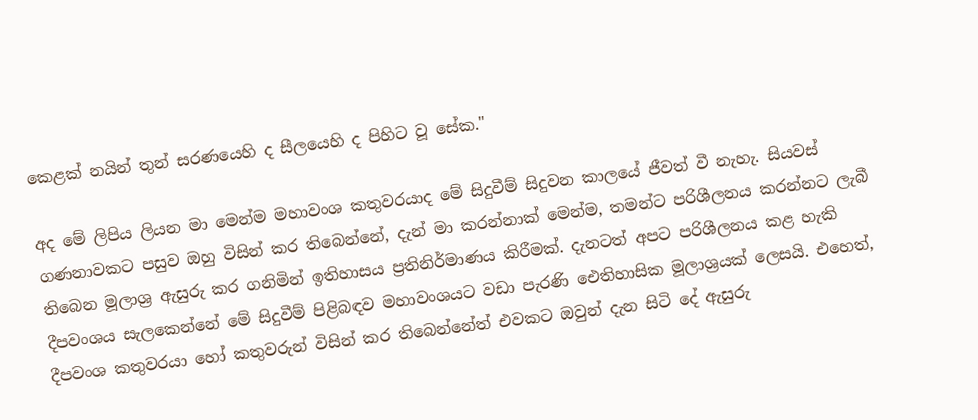කෙළක් නයින් තුන් සරණයෙහි ද සීලයෙහි ද පිහිට වූ සේක."

අද මේ ලිපිය ලියන මා මෙන්ම මහාවංශ කතුවරයාද මේ සිදුවීම් සිදුවන කාලයේ ජීවත් වී නැහැ. සියවස් ගණනාවකට පසුව ඔහු විසින් කර තිබෙන්නේ, දැන් මා කරන්නාක් මෙන්ම, තමන්ට පරිශීලනය කරන්නට ලැබී තිබෙන මූලාශ්‍ර ඇසුරු කර ගනිමින් ඉතිහාසය ප්‍රතිනිර්මාණය කිරීමක්. දැනටත් අපට පරිශීලනය කළ හැකි දීපවංශය සැලකෙන්නේ මේ සිදුවීම් පිළිබඳව මහාවංශයට වඩා පැරණි ඓතිහාසික මූලාශ්‍රයක් ලෙසයි. එහෙත්, දීපවංශ කතුවරයා හෝ කතුවරුන් විසින් කර තිබෙන්නේත් එවකට ඔවුන් දැන සිටි දේ ඇසුරු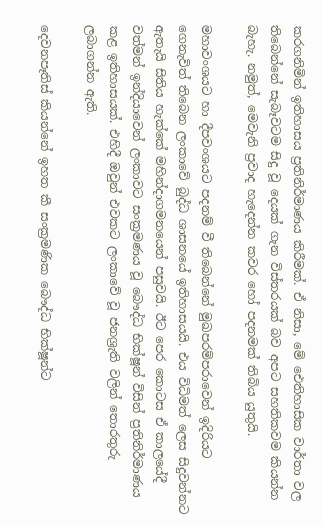කරගනිමින් ඉතිහාසය ප්‍රතිනිර්මාණය කිරීමක්. ඒ නිසා, මේ ඓතිහාසික වාර්තා වල තිබෙන්නේ සැබෑවටම සිදු වූ දෙයක් ගැන විස්තරයක් බව අපට සහතිකවම කියන්න බැහැ. නමුත්, මෙවැනි ප්‍රවාද හැදෙන්න කවර හෝ පදනමක් තිබිය යුතුයි.

මහාවංශයට හා දීපවංශයට පදනම් වී තිබෙන්නේ මුඛපරම්පරාවෙන් ඉදිරියට ගෙනැවිත් තිබෙන ලංකාවේ බුද්ධ ශාසනයේ ඉතිහාසයයි. එය විධිමත් ලෙස සිදුවන්නට ඇතැයි සිතිය හැක්කේ මහින්දාගමනයෙන් පසුවයි. ඊට පෙර කොටස ඒ කාලයේදී වත්මන් ඉන්දියාවෙන් ලංකාවට සංක්‍රමණය වූ බෞද්ධ භික්ෂූන් විසින් ප්‍රතිනිර්මාණය කළ ඉතිහාසයක්. එහිදී ඔවුන් එවකට ලංකාවේ වූ ජනශ්‍රැති වලින් තොරතුරු ලබාගන්න ඇති.

දෙවනපෑතිස් කියන්නේ ඉහත කී සංක්‍රමණික බෞද්ධ භික්ෂූන්ට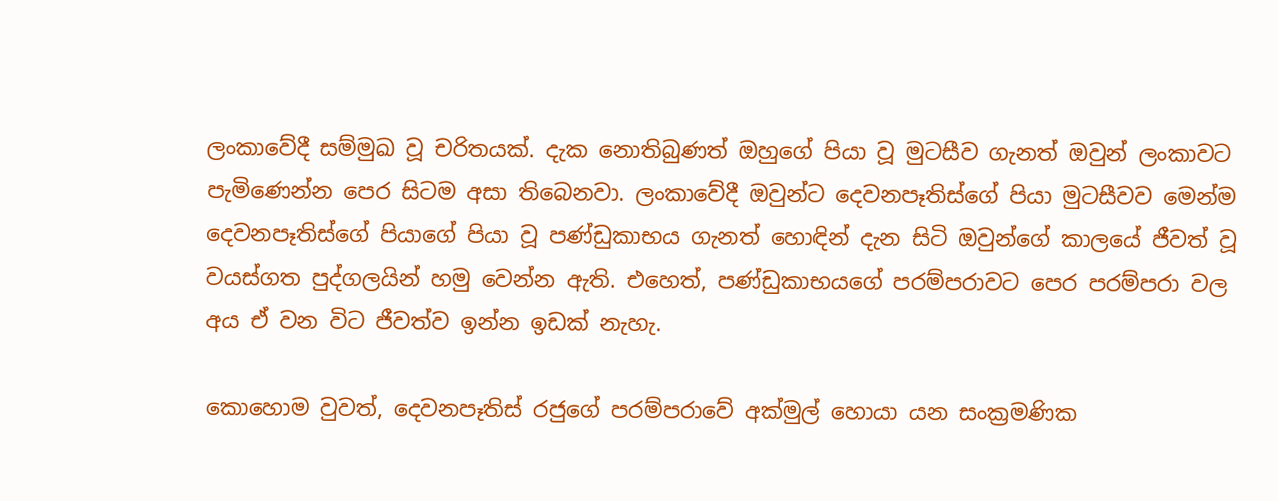ලංකාවේදී සම්මුඛ වූ චරිතයක්. දැක නොතිබුණත් ඔහුගේ පියා වූ මුටසීව ගැනත් ඔවුන් ලංකාවට පැමිණෙන්න පෙර සිටම අසා තිබෙනවා. ලංකාවේදී ඔවුන්ට දෙවනපෑතිස්ගේ පියා මුටසීවව මෙන්ම දෙවනපෑතිස්ගේ පියාගේ පියා වූ පණ්ඩුකාභය ගැනත් හොඳින් දැන සිටි ඔවුන්ගේ කාලයේ ජීවත් වූ වයස්ගත පුද්ගලයින් හමු වෙන්න ඇති. එහෙත්, පණ්ඩුකාභයගේ පරම්පරාවට පෙර පරම්පරා වල අය ඒ වන විට ජීවත්ව ඉන්න ඉඩක් නැහැ.

කොහොම වුවත්, දෙවනපෑතිස් රජුගේ පරම්පරාවේ අක්මුල් හොයා යන සංක්‍රමණික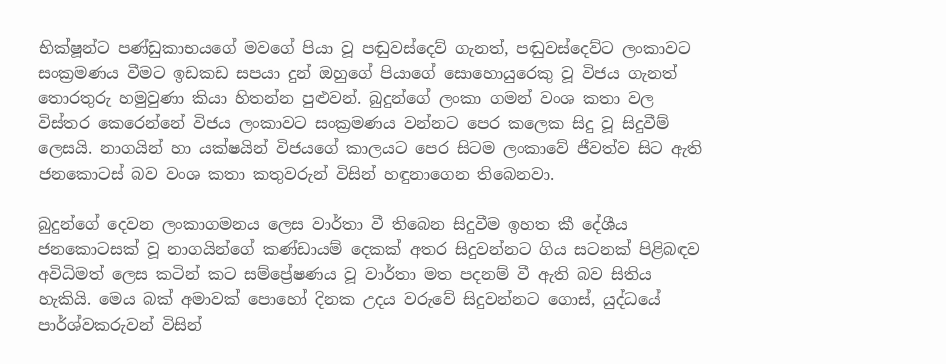භික්ෂූන්ට පණ්ඩුකාභයගේ මවගේ පියා වූ පඬුවස්දෙව් ගැනත්, පඬුවස්දෙව්ට ලංකාවට සංක්‍රමණය වීමට ඉඩකඩ සපයා දුන් ඔහුගේ පියාගේ සොහොයුරෙකු වූ විජය ගැනත් තොරතුරු හමුවුණා කියා හිතන්න පුළුවන්. බුදුන්ගේ ලංකා ගමන් වංශ කතා වල විස්තර කෙරෙන්නේ විජය ලංකාවට සංක්‍රමණය වන්නට පෙර කලෙක සිදු වූ සිදුවීම් ලෙසයි. නාගයින් හා යක්ෂයින් විජයගේ කාලයට පෙර සිටම ලංකාවේ ජීවත්ව සිට ඇති ජනකොටස් බව වංශ කතා කතුවරුන් විසින් හඳුනාගෙන තිබෙනවා.

බුදුන්ගේ දෙවන ලංකාගමනය ලෙස වාර්තා වී තිබෙන සිදුවීම ඉහත කී දේශීය ජනකොටසක් වූ නාගයින්ගේ කණ්ඩායම් දෙකක් අතර සිදුවන්නට ගිය සටනක් පිළිබඳව අවිධිමත් ලෙස කටින් කට සම්ප්‍රේෂණය වූ වාර්තා මත පදනම් වී ඇති බව සිතිය හැකියි. මෙය බක් අමාවක් පොහෝ දිනක උදය වරුවේ සිදුවන්නට ගොස්, යුද්ධයේ පාර්ශ්වකරුවන් විසින්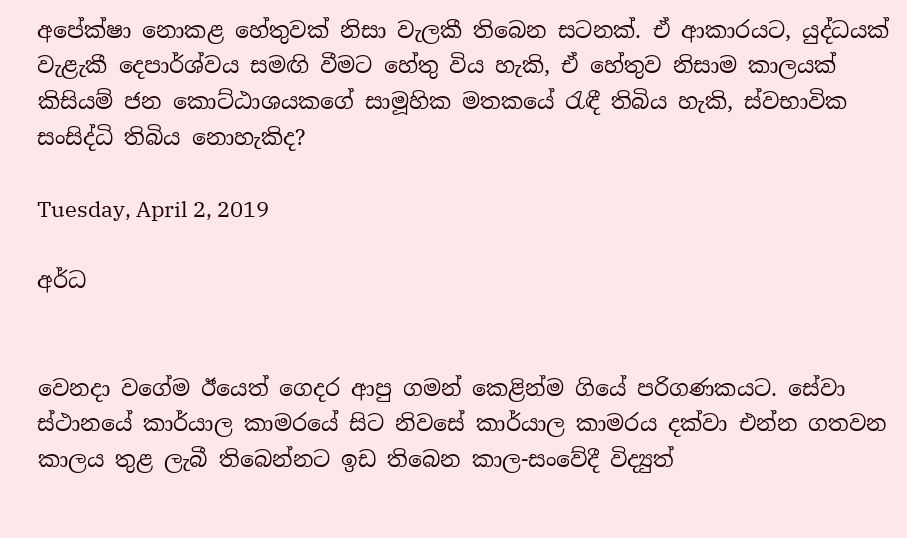අපේක්ෂා නොකළ හේතුවක් නිසා වැලකී තිබෙන සටනක්. ඒ ආකාරයට, යුද්ධයක් වැළැකී දෙපාර්ශ්වය සමඟි වීමට හේතු විය හැකි, ඒ හේතුව නිසාම කාලයක් කිසියම් ජන කොට්ඨාශයකගේ සාමූහික මතකයේ රැඳී තිබිය හැකි, ස්වභාවික සංසිද්ධි තිබිය නොහැකිද?

Tuesday, April 2, 2019

අර්ධ


වෙනදා වගේම ඊයෙත් ගෙදර ආපු ගමන් කෙළින්ම ගියේ පරිගණකයට. සේවා ස්ථානයේ කාර්යාල කාමරයේ සිට නිවසේ කාර්යාල කාමරය දක්වා එන්න ගතවන කාලය තුළ ලැබී තිබෙන්නට ඉඩ තිබෙන කාල-සංවේදී විද්‍යුත්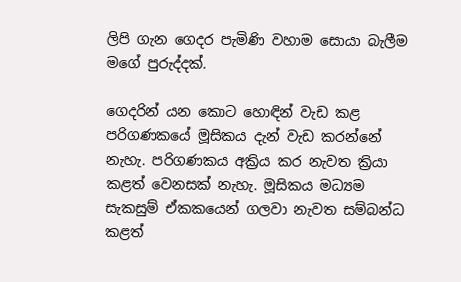ලිපි ගැන ගෙදර පැමිණි වහාම සොයා බැලීම මගේ පුරුද්දක්.

ගෙදරින් යන කොට හොඳින් වැඩ කළ පරිගණකයේ මූසිකය දැන් වැඩ කරන්නේ නැහැ. පරිගණකය අක්‍රිය කර නැවත ක්‍රියා කළත් වෙනසක් නැහැ. මූසිකය මධ්‍යම සැකසුම් ඒකකයෙන් ගලවා නැවත සම්බන්ධ කළත්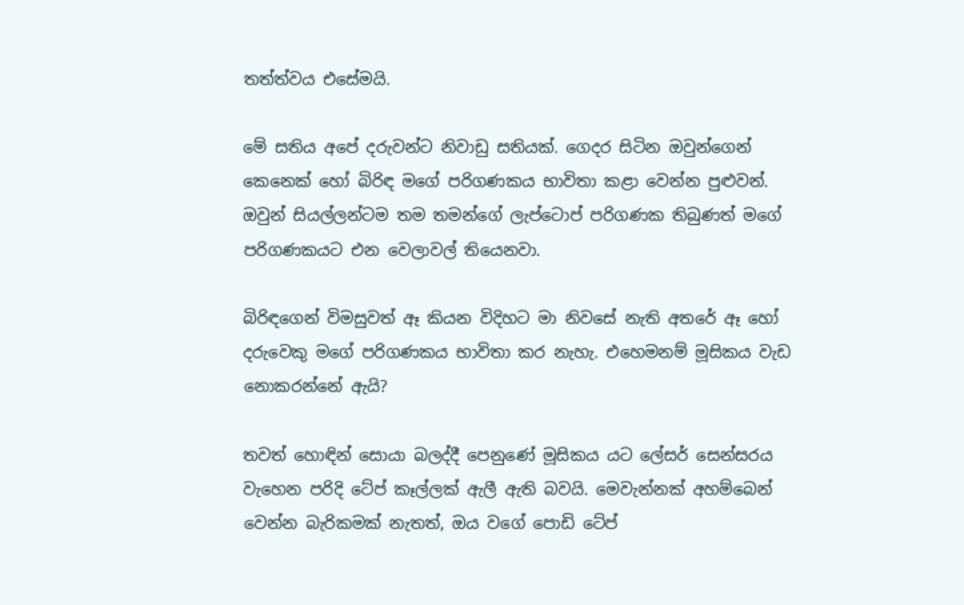තත්ත්වය එසේමයි.

මේ සතිය අපේ දරුවන්ට නිවාඩු සතියක්. ගෙදර සිටින ඔවුන්ගෙන් කෙනෙක් හෝ බිරිඳ මගේ පරිගණකය භාවිතා කළා වෙන්න පුළුවන්. ඔවුන් සියල්ලන්ටම තම තමන්ගේ ලැප්ටොප් පරිගණක තිබුණත් මගේ පරිගණකයට එන වෙලාවල් තියෙනවා.

බිරිඳගෙන් විමසුවත් ඈ කියන විදිහට මා නිවසේ නැති අතරේ ඈ හෝ දරුවෙකු මගේ පරිගණකය භාවිතා කර නැහැ. එහෙමනම් මූසිකය වැඩ නොකරන්නේ ඇයි?

තවත් හොඳින් සොයා බලද්දී පෙනුණේ මූසිකය යට ලේසර් සෙන්සරය වැහෙන පරිදි ටේප් කෑල්ලක් ඇලී ඇති බවයි. මෙවැන්නක් අහම්බෙන් වෙන්න බැරිකමක් නැතත්, ඔය වගේ පොඩි ටේප්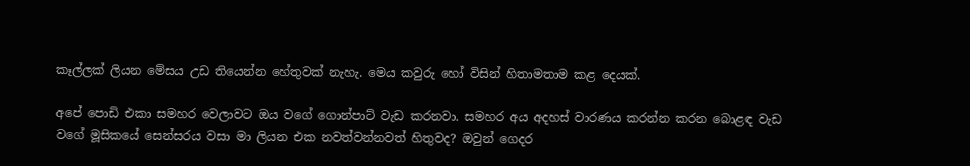කෑල්ලක් ලියන මේසය උඩ තියෙන්න හේතුවක් නැහැ. මෙය කවුරු හෝ විසින් හිතාමතාම කළ දෙයක්.

අපේ පොඩි එකා සමහර වෙලාවට ඔය වගේ ගොන්පාට් වැඩ කරනවා. සමහර අය අදහස් වාරණය කරන්න කරන බොළඳ වැඩ වගේ මූසිකයේ සෙන්සරය වසා මා ලියන එක නවත්වන්නවත් හිතුවද? ඔවුන් ගෙදර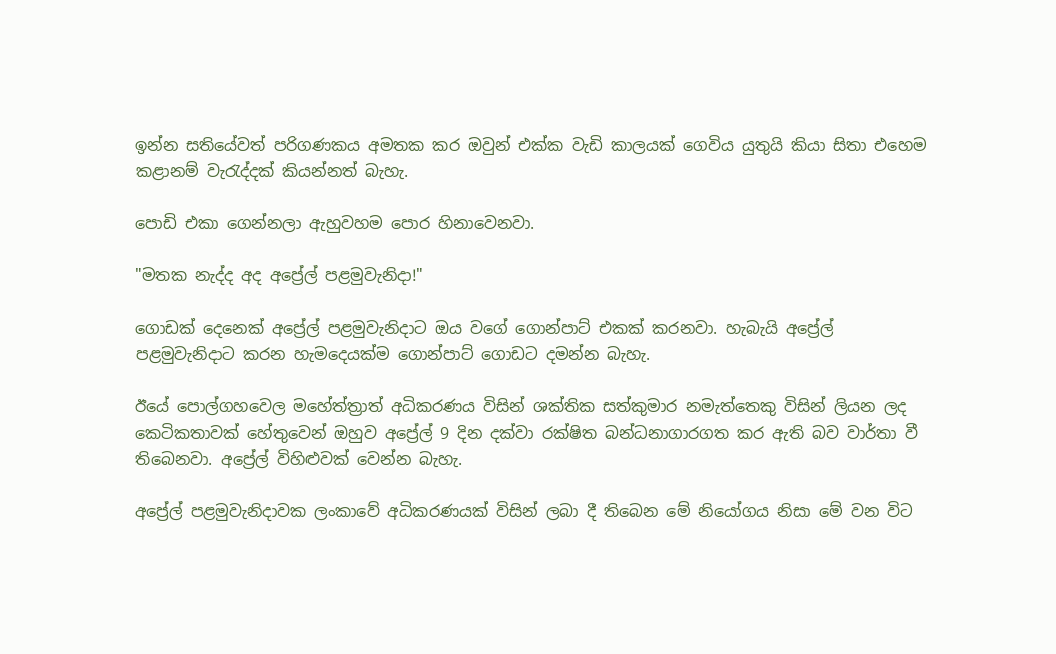ඉන්න සතියේවත් පරිගණකය අමතක කර ඔවුන් එක්ක වැඩි කාලයක් ගෙවිය යුතුයි කියා සිතා එහෙම කළානම් වැරැද්දක් කියන්නත් බැහැ.

පොඩි එකා ගෙන්නලා ඇහුවහම පොර හිනාවෙනවා.

"මතක නැද්ද අද අප්‍රේල් පළමුවැනිදා!"

ගොඩක් දෙනෙක් අප්‍රේල් පළමුවැනිදාට ඔය වගේ ගොන්පාට් එකක් කරනවා. හැබැයි අප්‍රේල් පළමුවැනිදාට කරන හැමදෙයක්ම ගොන්පාට් ගොඩට දමන්න බැහැ.

ඊයේ පොල්ගහවෙල මහේත්ත්‍රාත් අධිකරණය විසින් ශක්තික සත්කුමාර නමැත්තෙකු විසින් ලියන ලද කෙටිකතාවක් හේතුවෙන් ඔහුව අප්‍රේල් 9 දින දක්වා රක්ෂිත බන්ධනාගාරගත කර ඇති බව වාර්තා වී තිබෙනවා. අප්‍රේල් විහිළුවක් වෙන්න බැහැ.

අප්‍රේල් පළමුවැනිදාවක ලංකාවේ අධිකරණයක් විසින් ලබා දී තිබෙන මේ නියෝගය නිසා මේ වන විට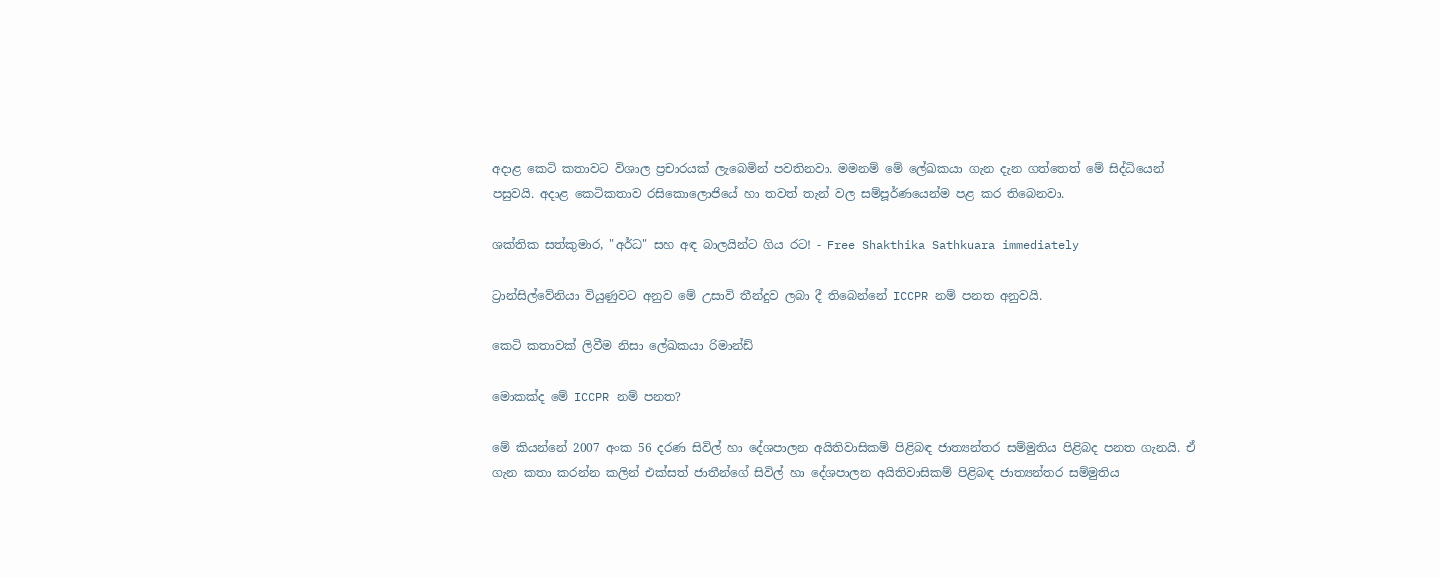අදාළ කෙටි කතාවට විශාල ප්‍රචාරයක් ලැබෙමින් පවතිනවා. මමනම් මේ ලේඛකයා ගැන දැන ගත්තෙත් මේ සිද්ධියෙන් පසුවයි. අදාළ කෙටිකතාව රසිකොලොජියේ හා තවත් තැන් වල සම්පූර්ණයෙන්ම පළ කර තිබෙනවා.

ශක්තික සත්කුමාර, "අර්ධ" සහ අඳ බාලයින්ට ගිය රට! - Free Shakthika Sathkuara immediately

ට්‍රාන්සිල්වේනියා වියුණුවට අනුව මේ උසාවි තීන්දුව ලබා දී තිබෙන්නේ ICCPR නම් පනත අනුවයි.

කෙටි කතාවක් ලිවීම නිසා ලේඛකයා රිමාන්ඩ්

මොකක්ද මේ ICCPR නම් පනත?

මේ කියන්නේ 2007 අංක 56 දරණ සිවිල් හා දේශපාලන අයිතිවාසිකම් පිළිබඳ ජාත්‍යන්තර සම්මුතිය පිළිබද පනත ගැනයි. ඒ ගැන කතා කරන්න කලින් එක්සත් ජාතීන්ගේ සිවිල් හා දේශපාලන අයිතිවාසිකම් පිළිබඳ ජාත්‍යන්තර සම්මුතිය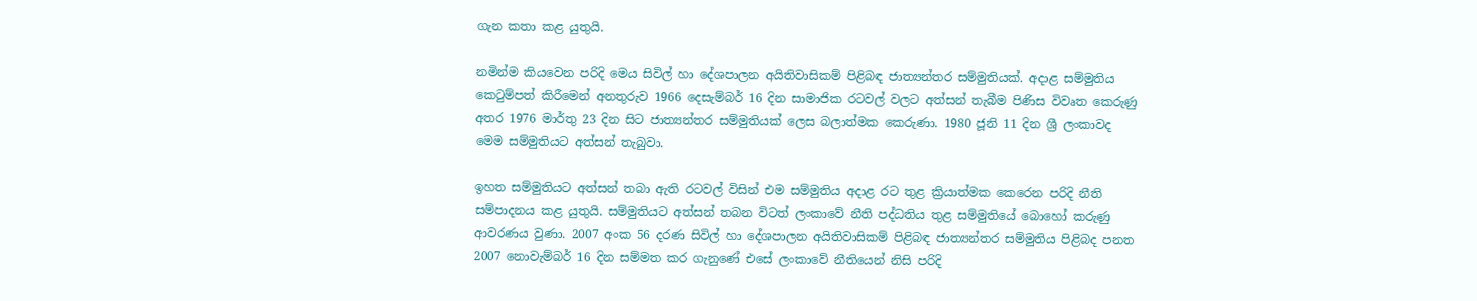ගැන කතා කළ යුතුයි.

නමින්ම කියවෙන පරිදි මෙය සිවිල් හා දේශපාලන අයිතිවාසිකම් පිළිබඳ ජාත්‍යන්තර සම්මුතියක්. අදාළ සම්මුතිය කෙටුම්පත් කිරීමෙන් අනතුරුව 1966 දෙසැම්බර් 16 දින සාමාජික රටවල් වලට අත්සන් තැබීම පිණිස විවෘත කෙරුණු අතර 1976 මාර්තු 23 දින සිට ජාත්‍යන්තර සම්මුතියක් ලෙස බලාත්මක කෙරුණා. 1980 ජූනි 11 දින ශ්‍රී ලංකාවද මෙම සම්මුතියට අත්සන් තැබුවා.

ඉහත සම්මුතියට අත්සන් තබා ඇති රටවල් විසින් එම සම්මුතිය අදාළ රට තුළ ක්‍රියාත්මක කෙරෙන පරිදි නීති සම්පාදනය කළ යුතුයි. සම්මුතියට අත්සන් තබන විටත් ලංකාවේ නීති පද්ධතිය තුළ සම්මුතියේ බොහෝ කරුණු ආවරණය වුණා. 2007 අංක 56 දරණ සිවිල් හා දේශපාලන අයිතිවාසිකම් පිළිබඳ ජාත්‍යන්තර සම්මුතිය පිළිබද පනත 2007 නොවැම්බර් 16 දින සම්මත කර ගැනුණේ එසේ ලංකාවේ නීතියෙන් නිසි පරිදි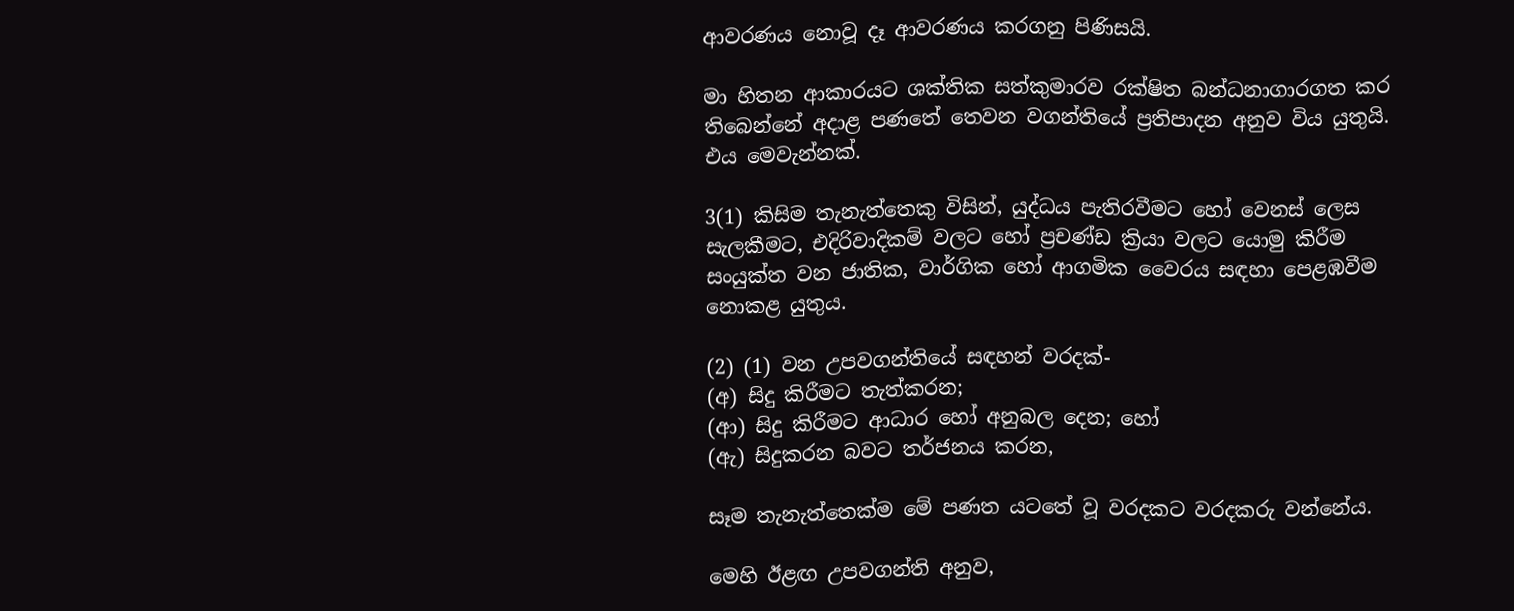ආවරණය නොවූ දෑ ආවරණය කරගනු පිණිසයි.

මා හිතන ආකාරයට ශක්තික සත්කුමාරව රක්ෂිත බන්ධනාගාරගත කර තිබෙන්නේ අදාළ පණතේ තෙවන වගන්තියේ ප්‍රතිපාදන අනුව විය යුතුයි. එය මෙවැන්නක්.

3(1) කිසිම තැනැත්තෙකු විසින්, යුද්ධය පැතිරවීමට හෝ වෙනස් ලෙස සැලකීමට, එදිරිවාදිකම් වලට හෝ ප්‍රචණ්ඩ ක්‍රියා වලට යොමු කිරීම සංයුක්ත වන ජාතික, වාර්ගික හෝ ආගමික වෛරය සඳහා පෙළඹවීම නොකළ යුතුය.

(2) (1) වන උපවගන්තියේ සඳහන් වරදක්-
(අ) සිදු කිරීමට තැත්කරන;
(ආ) සිදු කිරීමට ආධාර හෝ අනුබල දෙන; හෝ
(ඇ) සිදුකරන බවට තර්ජනය කරන,

සෑම තැනැත්තෙක්ම මේ පණත යටතේ වූ වරදකට වරදකරු වන්නේය.

මෙහි ඊළඟ උපවගන්ති අනුව,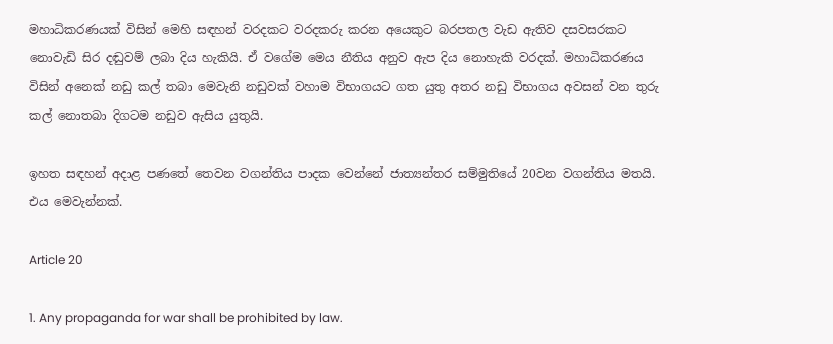මහාධිකරණයක් විසින් මෙහි සඳහන් වරදකට වරදකරු කරන අයෙකුට බරපතල වැඩ ඇතිව දසවසරකට නොවැඩි සිර දඬුවම් ලබා දිය හැකියි. ඒ වගේම මෙය නීතිය අනුව ඇප දිය නොහැකි වරදක්. මහාධිකරණය විසින් අනෙක් නඩු කල් තබා මෙවැනි නඩුවක් වහාම විභාගයට ගත යුතු අතර නඩු විභාගය අවසන් වන තුරු කල් නොතබා දිගටම නඩුව ඇසිය යුතුයි.

ඉහත සඳහන් අදාළ පණතේ තෙවන වගන්තිය පාදක වෙන්නේ ජාත්‍යන්තර සම්මුතියේ 20වන වගන්තිය මතයි. එය මෙවැන්නක්.

Article 20

1. Any propaganda for war shall be prohibited by law.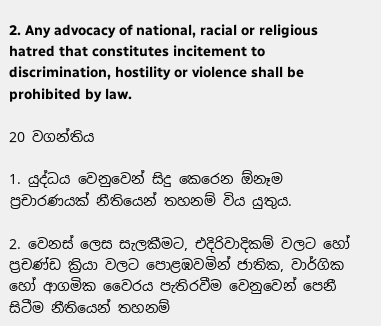2. Any advocacy of national, racial or religious hatred that constitutes incitement to discrimination, hostility or violence shall be prohibited by law.

20 වගන්තිය

1. යුද්ධය වෙනුවෙන් සිදු කෙරෙන ඕනෑම ප්‍රචාරණයක් නීතියෙන් තහනම් විය යුතුය.

2. වෙනස් ලෙස සැලකීමට, එදිරිවාදිකම් වලට හෝ ප්‍රචණ්ඩ ක්‍රියා වලට පොළඹවමින් ජාතික, වාර්ගික හෝ ආගමික වෛරය පැතිරවීම වෙනුවෙන් පෙනී සිටීම නීතියෙන් තහනම්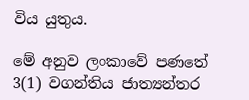විය යුතුය.

මේ අනුව ලංකාවේ පණතේ 3(1) වගන්තිය ජාත්‍යන්තර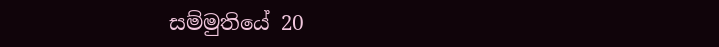සම්මුතියේ 20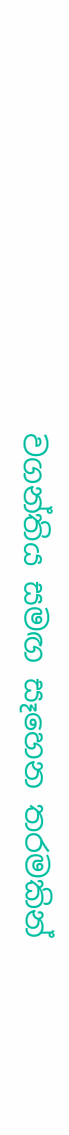වගන්තිය සමඟ සෑහෙන තරමකින්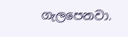ගැලපෙනවා.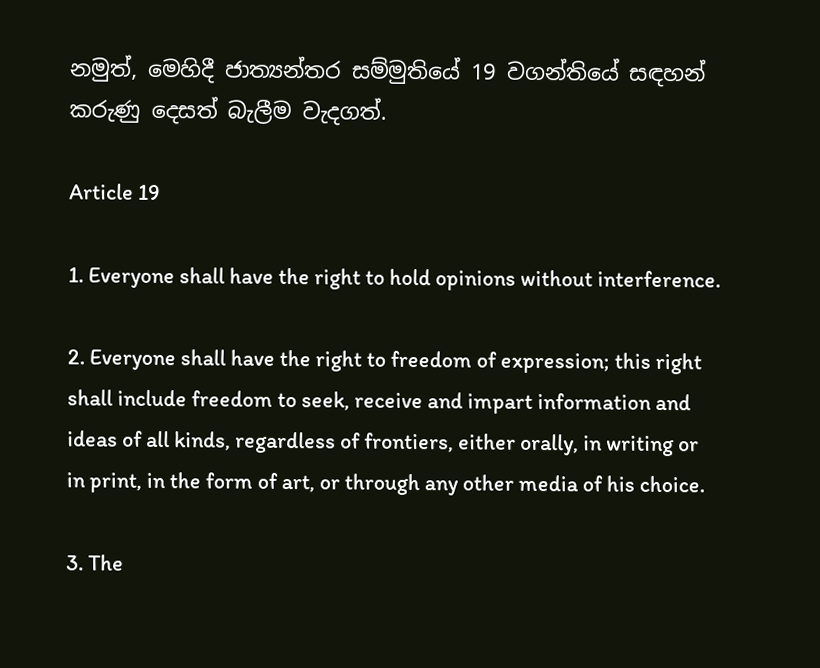නමුත්, මෙහිදී ජාත්‍යන්තර සම්මුතියේ 19 වගන්තියේ සඳහන් කරුණු දෙසත් බැලීම වැදගත්.

Article 19

1. Everyone shall have the right to hold opinions without interference.

2. Everyone shall have the right to freedom of expression; this right shall include freedom to seek, receive and impart information and ideas of all kinds, regardless of frontiers, either orally, in writing or in print, in the form of art, or through any other media of his choice.

3. The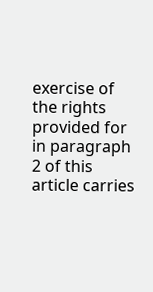exercise of the rights provided for in paragraph 2 of this article carries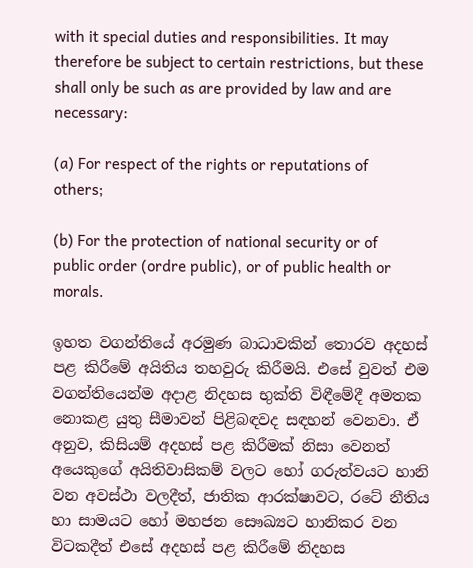with it special duties and responsibilities. It may therefore be subject to certain restrictions, but these shall only be such as are provided by law and are necessary:

(a) For respect of the rights or reputations of others;

(b) For the protection of national security or of public order (ordre public), or of public health or morals.

ඉහත වගන්තියේ අරමුණ බාධාවකින් තොරව අදහස් පළ කිරීමේ අයිතිය තහවුරු කිරීමයි. එසේ වුවත් එම වගන්තියෙන්ම අදාළ නිදහස භුක්ති විඳීමේදී අමතක නොකළ යුතු සීමාවන් පිළිබඳවද සඳහන් වෙනවා. ඒ අනුව, කිසියම් අදහස් පළ කිරීමක් නිසා වෙනත් අයෙකුගේ අයිතිවාසිකම් වලට හෝ ගරුත්වයට හානි වන අවස්ථා වලදීත්, ජාතික ආරක්ෂාවට, රටේ නීතිය හා සාමයට හෝ මහජන සෞඛ්‍යට හානිකර වන විටකදීත් එසේ අදහස් පළ කිරීමේ නිදහස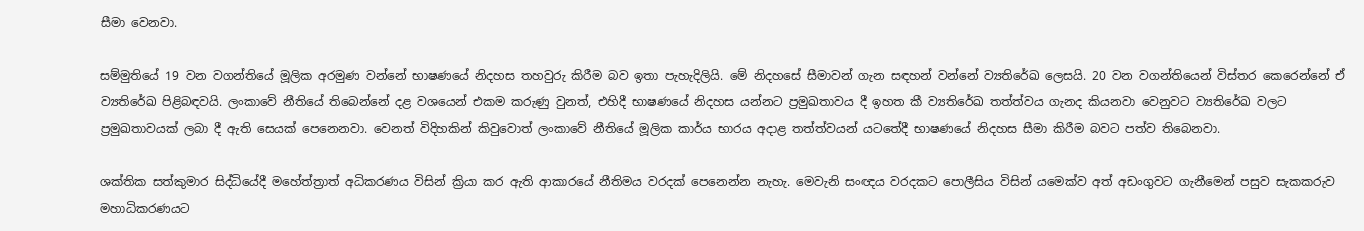සීමා වෙනවා.

සම්මුතියේ 19 වන වගන්තියේ මූලික අරමුණ වන්නේ භාෂණයේ නිදහස තහවුරු කිරීම බව ඉතා පැහැදිලියි. මේ නිදහසේ සීමාවන් ගැන සඳහන් වන්නේ ව්‍යතිරේඛ ලෙසයි. 20 වන වගන්තියෙන් විස්තර කෙරෙන්නේ ඒ ව්‍යතිරේඛ පිළිබඳවයි. ලංකාවේ නීතියේ තිබෙන්නේ දළ වශයෙන් එකම කරුණු වුනත්, එහිදී භාෂණයේ නිදහස යන්නට ප්‍රමුඛතාවය දී ඉහත කී ව්‍යතිරේඛ තත්ත්වය ගැනද කියනවා වෙනුවට ව්‍යතිරේඛ වලට ප්‍රමුඛතාවයක් ලබා දී ඇති සෙයක් පෙනෙනවා. වෙනත් විදිහකින් කිවුවොත් ලංකාවේ නීතියේ මූලික කාර්ය භාරය අදාළ තත්ත්වයන් යටතේදී භාෂණයේ නිදහස සීමා කිරීම බවට පත්ව තිබෙනවා.

ශක්තික සත්කුමාර සිද්ධියේදී මහේත්ත්‍රාත් අධිකරණය විසින් ක්‍රියා කර ඇති ආකාරයේ නීතිමය වරදක් පෙනෙන්න නැහැ. මෙවැනි සංඥය වරදකට පොලීසිය විසින් යමෙක්ව අත් අඩංගුවට ගැනීමෙන් පසුව සැකකරුව මහාධිකරණයට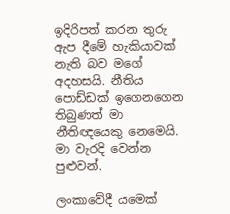ඉදිරිපත් කරන තුරු ඇප දීමේ හැකියාවක් නැති බව මගේ අදහසයි. නීතිය පොඩ්ඩක් ඉගෙනගෙන තිබුණත් මා නීතිඥයෙකු නෙමෙයි. මා වැරදි වෙන්න පුළුවන්.

ලංකාවේදී යමෙක්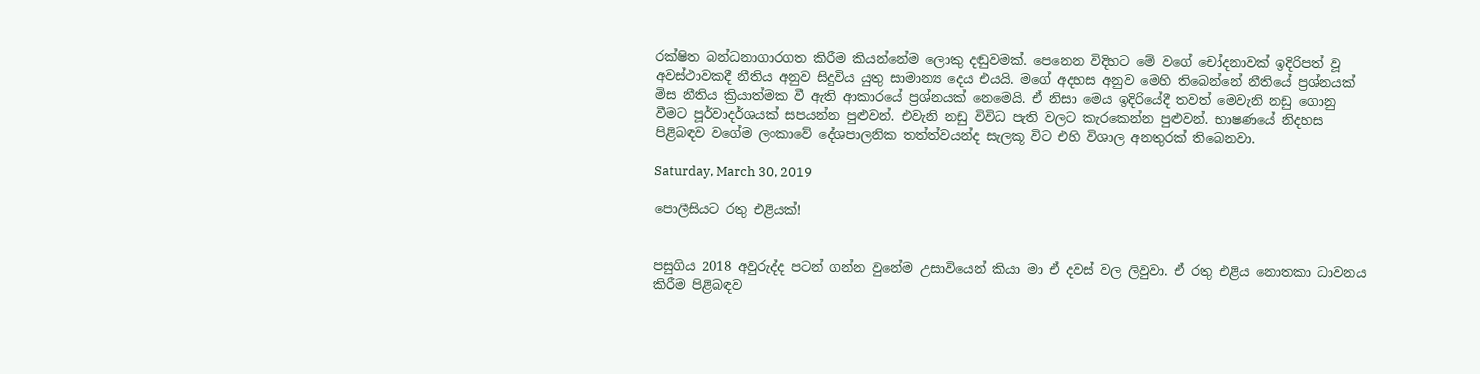රක්ෂිත බන්ධනාගාරගත කිරීම කියන්නේම ලොකු දඬුවමක්. පෙනෙන විදිහට මේ වගේ චෝදනාවක් ඉදිරිපත් වූ අවස්ථාවකදී නීතිය අනුව සිදුවිය යුතු සාමාන්‍ය දෙය එයයි. මගේ අදහස අනුව මෙහි තිබෙන්නේ නීතියේ ප්‍රශ්නයක් මිස නීතිය ක්‍රියාත්මක වී ඇති ආකාරයේ ප්‍රශ්නයක් නෙමෙයි. ඒ නිසා මෙය ඉදිරියේදී තවත් මෙවැනි නඩු ගොනු වීමට පූර්වාදර්ශයක් සපයන්න පුළුවන්. එවැනි නඩු විවිධ පැති වලට කැරකෙන්න පුළුවන්. භාෂණයේ නිදහස පිළිබඳව වගේම ලංකාවේ දේශපාලනික තත්ත්වයන්ද සැලකූ විට එහි විශාල අනතුරක් තිබෙනවා.

Saturday, March 30, 2019

පොලීසියට රතු එළියක්!


පසුගිය 2018 අවුරුද්ද පටන් ගන්න වුනේම උසාවියෙන් කියා මා ඒ දවස් වල ලිවුවා. ඒ රතු එළිය නොතකා ධාවනය කිරීම පිළිබඳව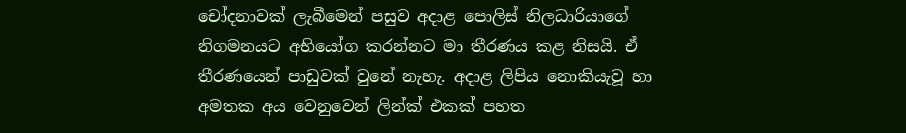චෝදනාවක් ලැබීමෙන් පසුව අදාළ පොලිස් නිලධාරියාගේ නිගමනයට අභියෝග කරන්නට මා තීරණය කළ නිසයි. ඒ තීරණයෙන් පාඩුවක් වුනේ නැහැ. අදාළ ලිපිය නොකියැවූ හා අමතක අය වෙනුවෙන් ලින්ක් එකක් පහත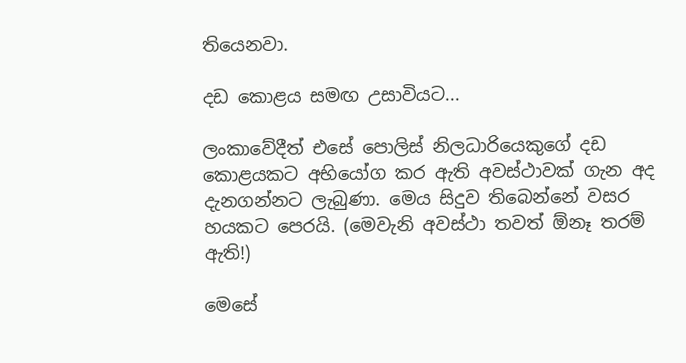තියෙනවා.

දඩ කොළය සමඟ උසාවියට...

ලංකාවේදීත් එසේ පොලිස් නිලධාරියෙකුගේ දඩ කොළයකට අභියෝග කර ඇති අවස්ථාවක් ගැන අද දැනගන්නට ලැබුණා. මෙය සිදුව තිබෙන්නේ වසර හයකට පෙරයි. (මෙවැනි අවස්ථා තවත් ඕනෑ තරම් ඇති!)

මෙසේ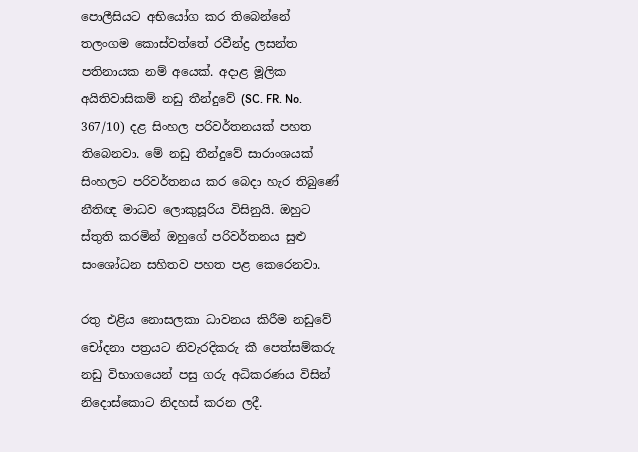පොලීසියට අභියෝග කර තිබෙන්නේ තලංගම කොස්වත්තේ රවීන්ද්‍ර ලසන්ත පතිනායක නම් අයෙක්. අදාළ මූලික අයිතිවාසිකම් නඩු තීන්දුවේ (SC. FR. No. 367/10) දළ සිංහල පරිවර්තනයක් පහත තිබෙනවා. මේ නඩු තීන්දුවේ සාරාංශයක්  සිංහලට පරිවර්තනය කර බෙදා හැර තිබුණේ නීතිඥ මාධව ලොකුසූරිය විසිනුයි. ඔහුට ස්තුති කරමින් ඔහුගේ පරිවර්තනය සුළු සංශෝධන සහිතව පහත පළ කෙරෙනවා.

රතු එළිය නොසලකා ධාවනය කිරීම නඩුවේ චෝදනා පත්‍රයට නිවැරදිකරු කී පෙත්සම්කරු නඩු විභාගයෙන් පසු ගරු අධිකරණය විසින් නිදොස්කොට නිදහස් කරන ලදී.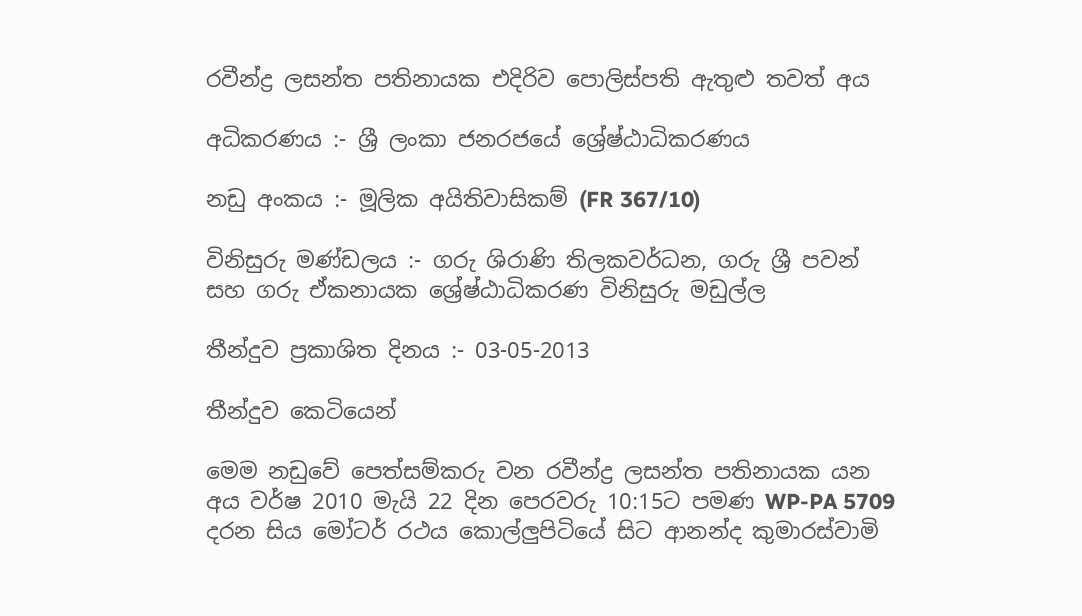රවීන්ද්‍ර ලසන්ත පතිනායක එදිරිව පොලිස්පති ඇතුළු තවත් අය

අධිකරණය :- ශ්‍රී ලංකා ජනරජයේ ශ්‍රේෂ්ඨාධිකරණය

නඩු අංකය :- මූලික අයිතිවාසිකම් (FR 367/10)

විනිසුරු මණ්ඩලය :- ගරු ශිරාණි තිලකවර්ධන, ගරු ශ්‍රී පවන් සහ ගරු ඒකනායක ශ්‍රේෂ්ඨාධිකරණ විනිසුරු මඩුල්ල

තීන්දුව ප්‍රකාශිත දිනය :- 03-05-2013

තීන්දුව කෙටියෙන්

මෙම නඩුවේ පෙත්සම්කරු වන රවීන්ද්‍ර ලසන්ත පතිනායක යන අය වර්ෂ 2010 මැයි 22 දින පෙරවරු 10:15ට පමණ WP-PA 5709 දරන සිය මෝටර් රථය කොල්ලුපිටියේ සිට ආනන්ද කුමාරස්වාමි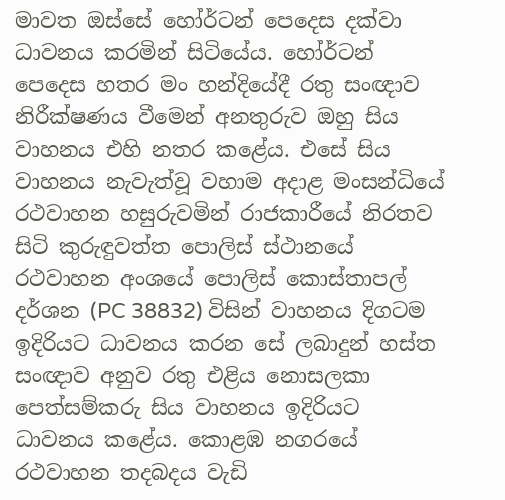මාවත ඔස්සේ හෝර්ටන් පෙදෙස දක්වා ධාවනය කරමින් සිටියේය. හෝර්ටන් පෙදෙස හතර මං හන්දියේදී රතු සංඥාව නිරීක්ෂණය වීමෙන් අනතුරුව ඔහු සිය වාහනය එහි නතර කළේය. එසේ සිය වාහනය නැවැත්වූ වහාම අදාළ මංසන්ධියේ රථවාහන හසුරුවමින් රාජකාරීයේ නිරතව සිටි කුරුඳුවත්ත පොලිස් ස්ථානයේ රථවාහන අංශයේ පොලිස් කොස්තාපල් දර්ශන (PC 38832) විසින් වාහනය දිගටම ඉදිරියට ධාවනය කරන සේ ලබාදුන් හස්ත සංඥාව අනුව රතු එළිය නොසලකා පෙත්සම්කරු සිය වාහනය ඉදිරියට ධාවනය කළේය. කොළඹ නගරයේ රථවාහන තදබදය වැඩි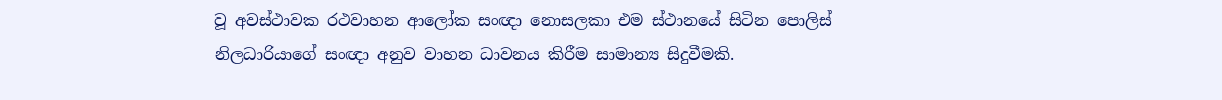වූ අවස්ථාවක රථවාහන ආලෝක සංඥා නොසලකා එම ස්ථානයේ සිටින පොලිස් නිලධාරියාගේ සංඥා අනුව වාහන ධාවනය කිරීම සාමාන්‍ය සිදුවීමකි.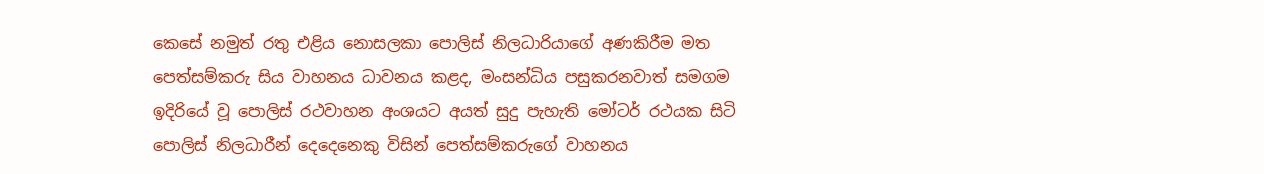කෙසේ නමුත් රතු එළිය නොසලකා පොලිස් නිලධාරියාගේ අණකිරීම මත පෙත්සම්කරු සිය වාහනය ධාවනය කළද, මංසන්ධිය පසුකරනවාත් සමගම ඉදිරියේ වූ පොලිස් රථවාහන අංශයට අයත් සුදු පැහැති මෝටර් රථයක සිටි පොලිස් නිලධාරීන් දෙදෙනෙකු විසින් පෙත්සම්කරුගේ වාහනය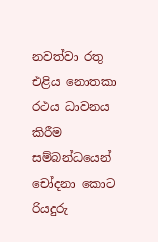නවත්වා රතු එළිය නොතකා රථය ධාවනය කිරීම සම්බන්ධයෙන් චෝදනා කොට රියදුරු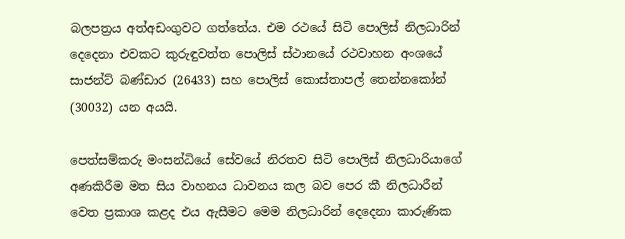බලපත්‍රය අත්අඩංගුවට ගත්තේය. එම රථයේ සිටි පොලිස් නිලධාරින් දෙදෙනා එවකට කුරුඳුවත්ත පොලිස් ස්ථානයේ රථවාහන අංශයේ සාජන්ට් බණ්ඩාර (26433) සහ පොලිස් කොස්තාපල් තෙන්නකෝන් (30032) යන අයයි.

පෙත්සම්කරු මංසන්ධියේ සේවයේ නිරතව සිටි පොලිස් නිලධාරියාගේ අණකිරීම මත සිය වාහනය ධාවනය කල බව පෙර කී නිලධාරීන් වෙත ප්‍රකාශ කළද එය ඇසීමට මෙම නිලධාරින් දෙදෙනා කාරුණික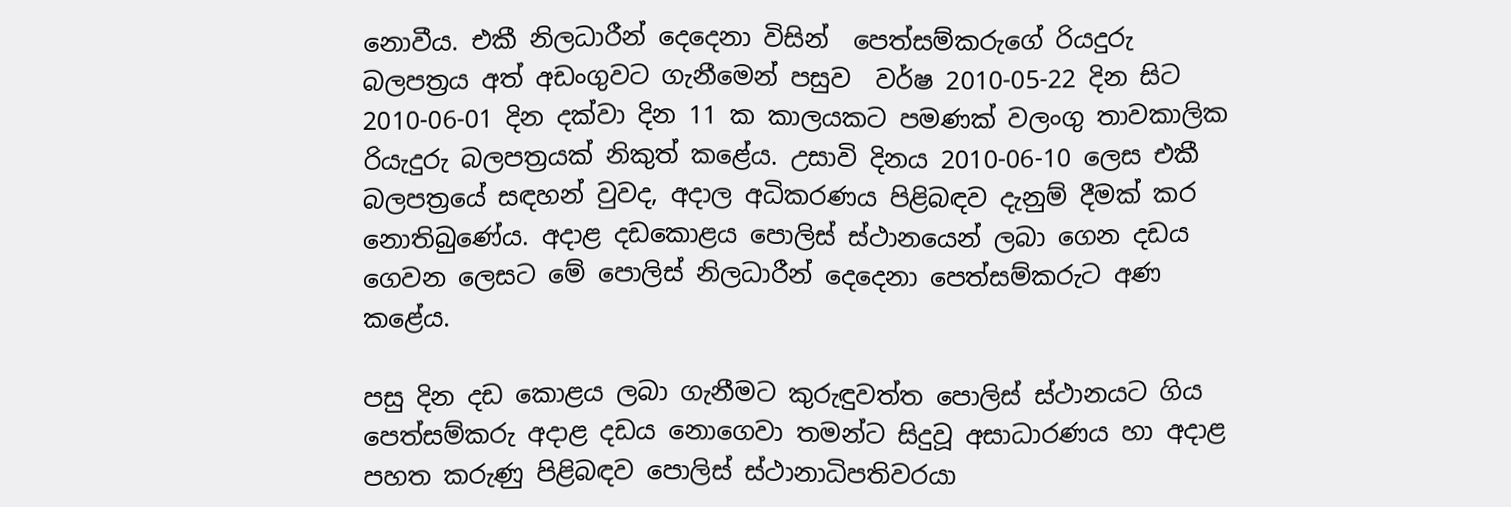නොවීය. එකී නිලධාරීන් දෙදෙනා විසින්  පෙත්සම්කරුගේ රියදුරු බලපත්‍රය අත් අඩංගුවට ගැනීමෙන් පසුව  වර්ෂ 2010-05-22 දින සිට 2010-06-01 දින දක්වා දින 11 ක කාලයකට පමණක් වලංගු තාවකාලික රියැදුරු බලපත්‍රයක් නිකුත් කළේය. උසාවි දිනය 2010-06-10 ලෙස එකී බලපත්‍රයේ සඳහන් වුවද, අදාල අධිකරණය පිළිබඳව දැනුම් දීමක් කර නොතිබුණේය. අදාළ දඩකොළය පොලිස් ස්ථානයෙන් ලබා ගෙන දඩය ගෙවන ලෙසට මේ පොලිස් නිලධාරීන් දෙදෙනා පෙත්සම්කරුට අණ කළේය.

පසු දින දඩ කොළය ලබා ගැනීමට කුරුඳුවත්ත පොලිස් ස්ථානයට ගිය පෙත්සම්කරු අදාළ දඩය නොගෙවා තමන්ට සිදුවූ අසාධාරණය හා අදාළ පහත කරුණු පිළිබඳව පොලිස් ස්ථානාධිපතිවරයා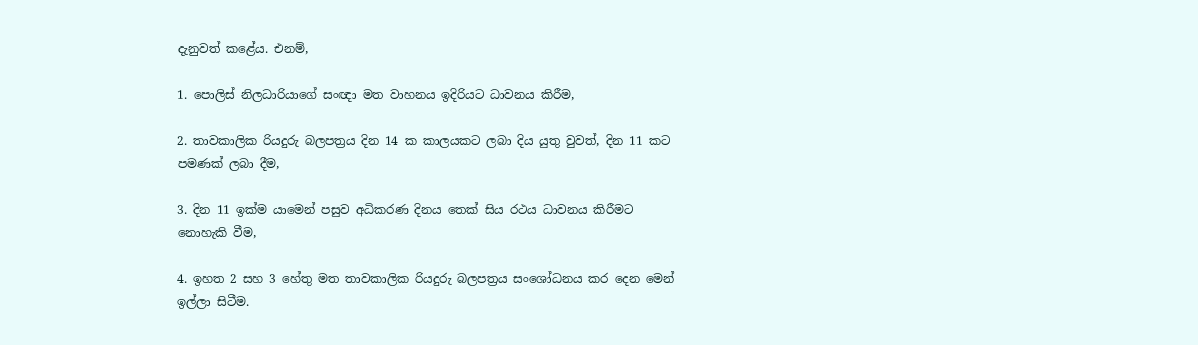දැනුවත් කළේය. එනම්,

1. පොලිස් නිලධාරියාගේ සංඥා මත වාහනය ඉදිරියට ධාවනය කිරීම,

2. තාවකාලික රියදුරු බලපත්‍රය දින 14 ක කාලයකට ලබා දිය යුතු වුවත්, දින 11 කට පමණක් ලබා දීම,

3. දින 11 ඉක්ම යාමෙන් පසුව අධිකරණ දිනය තෙක් සිය රථය ධාවනය කිරීමට නොහැකි වීම,

4. ඉහත 2 සහ 3 හේතු මත තාවකාලික රියදුරු බලපත්‍රය සංශෝධනය කර දෙන මෙන් ඉල්ලා සිටීම.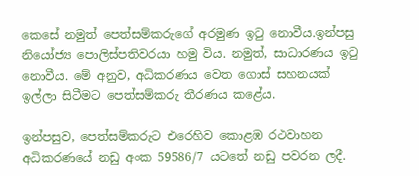කෙසේ නමුත් පෙත්සම්කරුගේ අරමුණ ඉටු නොවීය.ඉන්පසු නියෝජ්‍ය පොලිස්පතිවරයා හමු විය. නමුත්, සාධාරණය ඉටු නොවීය. මේ අනුව, අධිකරණය වෙත ගොස් සහනයක් ඉල්ලා සිටීමට පෙත්සම්කරු තීරණය කළේය.

ඉන්පසුව, පෙත්සම්කරුට එරෙහිව කොළඹ රථවාහන අධිකරණයේ නඩු අංක 59586/7 යටතේ නඩු පවරන ලදී.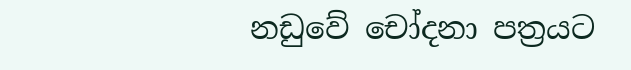නඩුවේ චෝදනා පත්‍රයට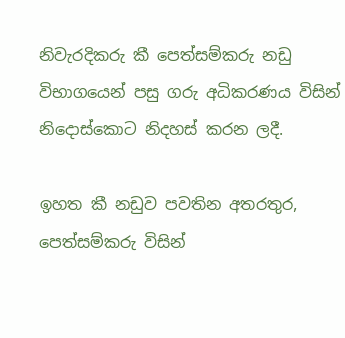නිවැරදිකරු කී පෙත්සම්කරු නඩු විභාගයෙන් පසු ගරු අධිකරණය විසින් නිදොස්කොට නිදහස් කරන ලදී.

ඉහත කී නඩුව පවතින අතරතුර, පෙත්සම්කරු විසින්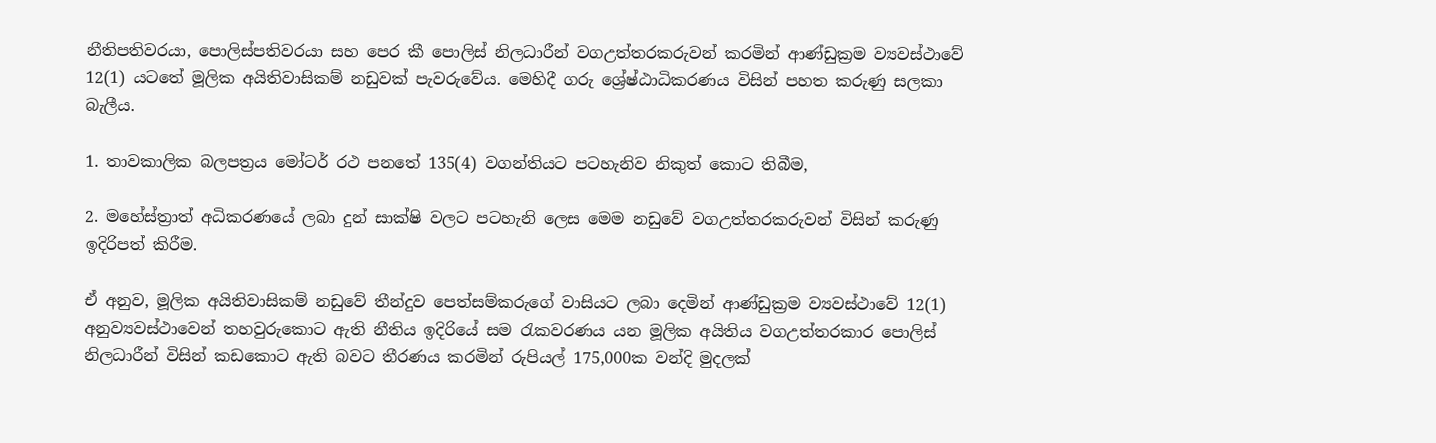නීතිපතිවරයා, පොලිස්පතිවරයා සහ පෙර කී පොලිස් නිලධාරීන් වගඋත්තරකරුවන් කරමින් ආණ්ඩුක්‍රම ව්‍යවස්ථාවේ 12(1) යටතේ මූලික අයිතිවාසිකම් නඩුවක් පැවරුවේය. මෙහිදී ගරු ශ්‍රේෂ්ඨාධිකරණය විසින් පහත කරුණු සලකා බැලීය.

1. තාවකාලික බලපත්‍රය මෝටර් රථ පනතේ 135(4) වගන්තියට පටහැනිව නිකුත් කොට තිබීම,

2. මහේස්ත්‍රාත් අධිකරණයේ ලබා දුන් සාක්ෂි වලට පටහැනි ලෙස මෙම නඩුවේ වගඋත්තරකරුවන් විසින් කරුණු ඉදිරිපත් කිරීම.

ඒ අනුව, මූලික අයිතිවාසිකම් නඩුවේ තීන්දුව පෙත්සම්කරුගේ වාසියට ලබා දෙමින් ආණ්ඩුක්‍රම ව්‍යවස්ථාවේ 12(1) අනුව්‍යවස්ථාවෙන් තහවුරුකොට ඇති නීතිය ඉදිරියේ සම රැකවරණය යන මූලික අයිතිය වගඋත්තරකාර පොලිස් නිලධාරීන් විසින් කඩකොට ඇති බවට තීරණය කරමින් රුපියල් 175,000ක වන්දි මුදලක්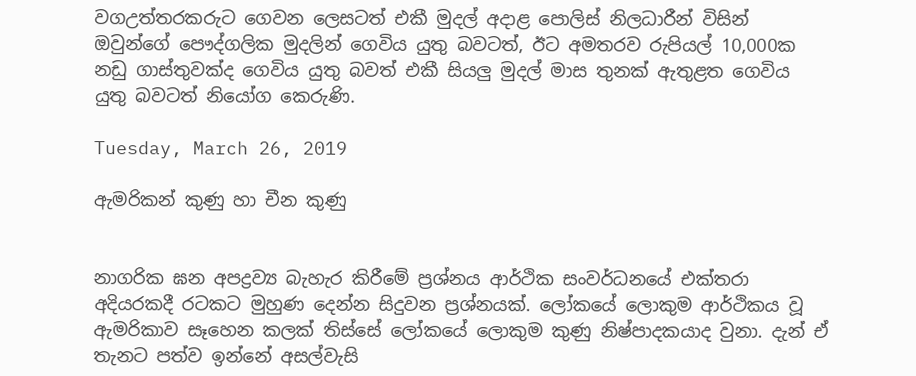වගඋත්තරකරුට ගෙවන ලෙසටත් එකී මුදල් අදාළ පොලිස් නිලධාරීන් විසින් ඔවුන්ගේ පෞද්ගලික මුදලින් ගෙවිය යුතු බවටත්, ඊට අමතරව රුපියල් 10,000ක නඩු ගාස්තුවක්ද ගෙවිය යුතු බවත් එකී සියලු මුදල් මාස තුනක් ඇතුළත ගෙවිය යුතු බවටත් නියෝග කෙරුණි.

Tuesday, March 26, 2019

ඇමරිකන් කුණු හා චීන කුණු


නාගරික ඝන අපද්‍රව්‍ය බැහැර කිරීමේ ප්‍රශ්නය ආර්ථික සංවර්ධනයේ එක්තරා අදියරකදී රටකට මුහුණ දෙන්න සිදුවන ප්‍රශ්නයක්. ලෝකයේ ලොකුම ආර්ථිකය වූ ඇමරිකාව සෑහෙන කලක් තිස්සේ ලෝකයේ ලොකුම කුණු නිෂ්පාදකයාද වුනා. දැන් ඒ තැනට පත්ව ඉන්නේ අසල්වැසි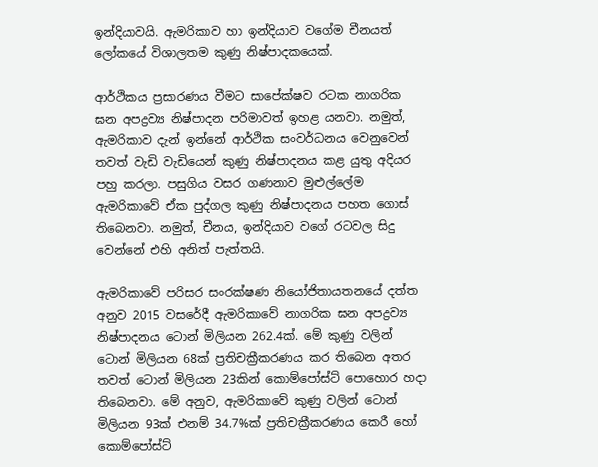ඉන්දියාවයි. ඇමරිකාව හා ඉන්දියාව වගේම චීනයත් ලෝකයේ විශාලතම කුණු නිෂ්පාදකයෙක්.

ආර්ථිකය ප්‍රසාරණය වීමට සාපේක්ෂව රටක නාගරික ඝන අපද්‍රව්‍ය නිෂ්පාදන පරිමාවත් ඉහළ යනවා. නමුත්, ඇමරිකාව දැන් ඉන්නේ ආර්ථික සංවර්ධනය වෙනුවෙන් තවත් වැඩි වැඩියෙන් කුණු නිෂ්පාදනය කළ යුතු අදියර පහු කරලා. පසුගිය වසර ගණනාව මුළුල්ලේම ඇමරිකාවේ ඒක පුද්ගල කුණු නිෂ්පාදනය පහත ගොස් තිබෙනවා. නමුත්, චීනය, ඉන්දියාව වගේ රටවල සිදු වෙන්නේ එහි අනිත් පැත්තයි.

ඇමරිකාවේ පරිසර සංරක්ෂණ නියෝජිතායතනයේ දත්ත අනුව 2015 වසරේදී ඇමරිකාවේ නාගරික ඝන අපද්‍රව්‍ය නිෂ්පාදනය ටොන් මිලියන 262.4ක්. මේ කුණු වලින් ටොන් මිලියන 68ක් ප්‍රතිචක්‍රීකරණය කර තිබෙන අතර තවත් ටොන් මිලියන 23කින් කොම්පෝස්ට් පොහොර හදා තිබෙනවා. මේ අනුව, ඇමරිකාවේ කුණු වලින් ටොන් මිලියන 93ක් එනම් 34.7%ක් ප්‍රතිචක්‍රීකරණය කෙරී හෝ කොම්පෝස්ට්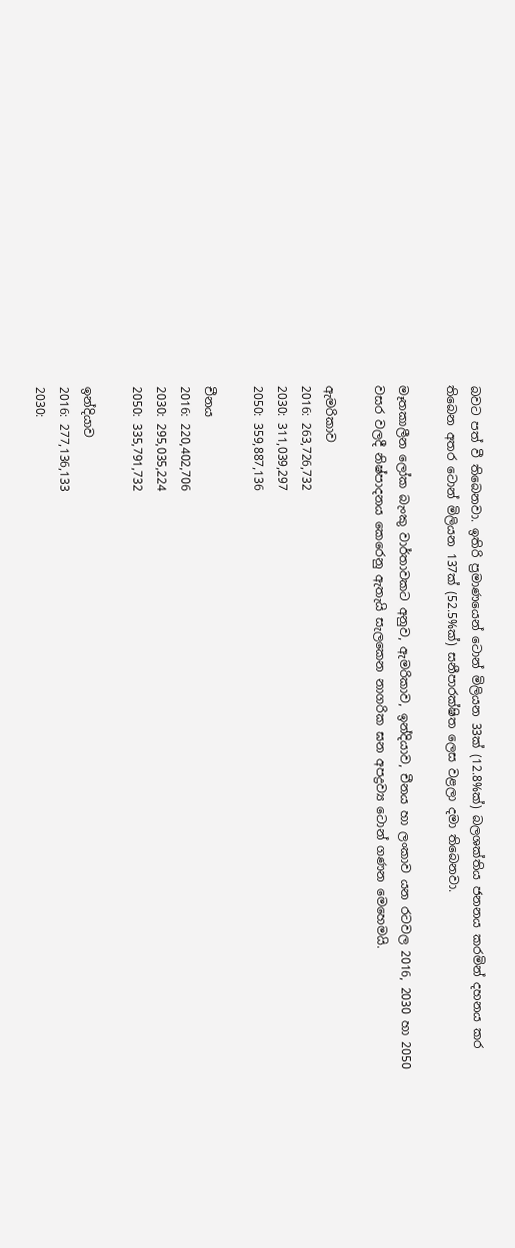බවට පත් වී තිබෙනවා. ඉතිරි ප්‍රමාණයෙන් ටොන් මිලියන 33ක් (12.8%ක්) බලශක්තිය ජනනය කරමින් දහනය කර තිබෙන අතර ටොන් මිලියන 137ක් (52.5%ක්) සනීපාරක්ෂිත ලෙස වළලා දමා තිබෙනවා.

මෑතකාලීන ලෝක බැංකු වාර්තාවකට අනුව, ඇමරිකාව, ඉන්දියාව, චීනය හා ලංකාව යන රටවල 2016, 2030 හා 2050 වසර වලදී නිෂ්පාදනය කෙරෙනු ඇතැයි සැලකෙන නාගරික ඝන අපද්‍රව්‍ය ටොන් ගණන මෙහෙමයි.

ඇමරිකාව
2016: 263,726,732
2030: 311,039,297
2050: 359,887,136

චීනය
2016: 220,402,706
2030: 295,035,224
2050: 335,791,732

ඉන්දියාව
2016: 277,136,133
2030: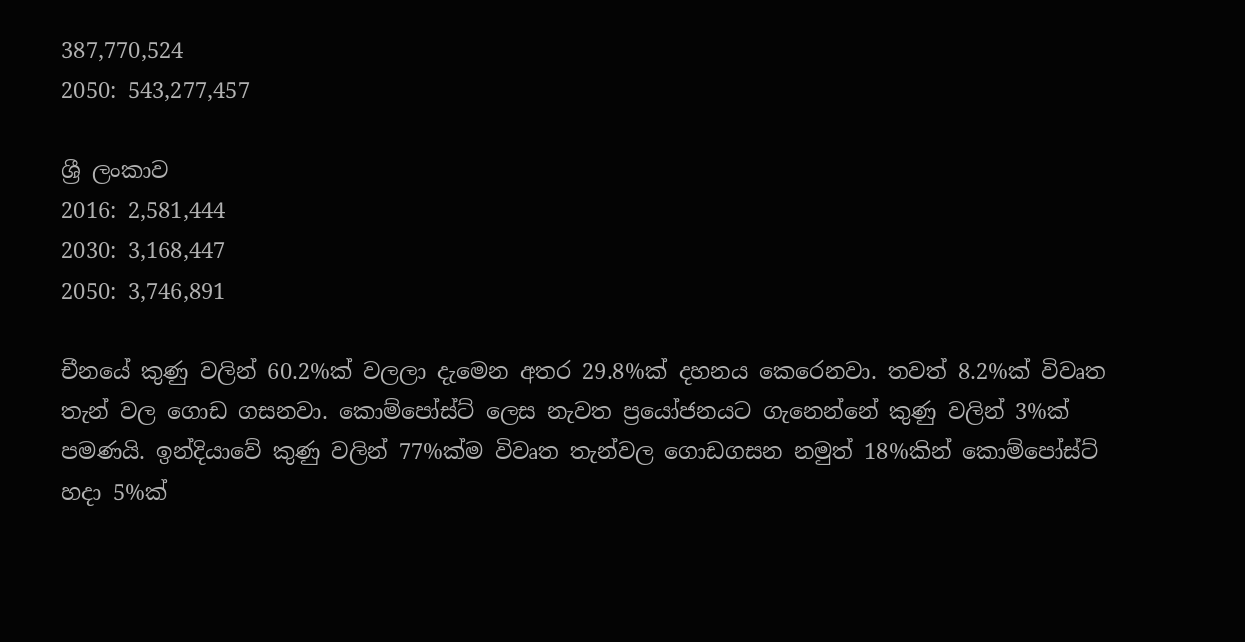387,770,524
2050: 543,277,457

ශ්‍රී ලංකාව
2016: 2,581,444
2030: 3,168,447
2050: 3,746,891

චීනයේ කුණු වලින් 60.2%ක් වලලා දැමෙන අතර 29.8%ක් දහනය කෙරෙනවා. තවත් 8.2%ක් විවෘත තැන් වල ගොඩ ගසනවා. කොම්පෝස්ට් ලෙස නැවත ප්‍රයෝජනයට ගැනෙන්නේ කුණු වලින් 3%ක් පමණයි. ඉන්දියාවේ කුණු වලින් 77%ක්ම විවෘත තැන්වල ගොඩගසන නමුත් 18%කින් කොම්පෝස්ට් හදා 5%ක්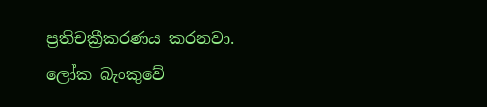ප්‍රතිචක්‍රීකරණය කරනවා. ලෝක බැංකුවේ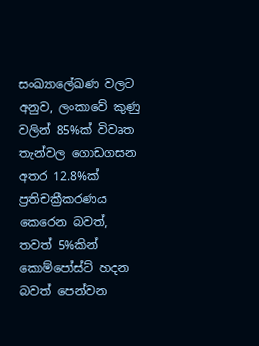සංඛ්‍යාලේඛණ වලට අනුව, ලංකාවේ කුණු වලින් 85%ක් විවෘත තැන්වල ගොඩගසන අතර 12.8%ක් ප්‍රතිචක්‍රීකරණය කෙරෙන බවත්, තවත් 5%කින් කොම්පෝස්ට් හදන බවත් පෙන්වන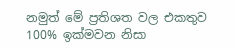නමුත් මේ ප්‍රතිශත වල එකතුව 100% ඉක්මවන නිසා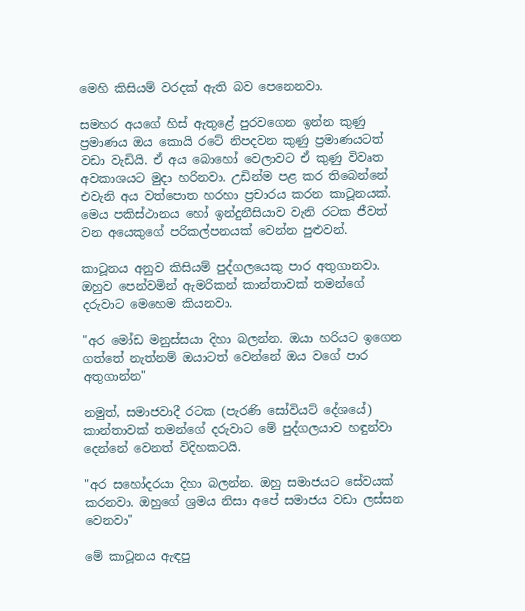මෙහි කිසියම් වරදක් ඇති බව පෙනෙනවා.

සමහර අයගේ හිස් ඇතුළේ පුරවගෙන ඉන්න කුණු ප්‍රමාණය ඔය කොයි රටේ නිපදවන කුණු ප්‍රමාණයටත් වඩා වැඩියි. ඒ අය බොහෝ වෙලාවට ඒ කුණු විවෘත අවකාශයට මුදා හරිනවා. උඩින්ම පළ කර තිබෙන්නේ එවැනි අය වත්පොත හරහා ප්‍රචාරය කරන කාටූනයක්. මෙය පකිස්ථානය හෝ ඉන්දුනීසියාව වැනි රටක ජීවත් වන අයෙකුගේ පරිකල්පනයක් වෙන්න පුළුවන්.

කාටූනය අනුව කිසියම් පුද්ගලයෙකු පාර අතුගානවා. ඔහුව පෙන්වමින් ඇමරිකන් කාන්තාවක් තමන්ගේ දරුවාට මෙහෙම කියනවා.

"අර මෝඩ මනුස්සයා දිහා බලන්න. ඔයා හරියට ඉගෙන ගත්තේ නැත්නම් ඔයාටත් වෙන්නේ ඔය වගේ පාර අතුගාන්න"

නමුත්, සමාජවාදී රටක (පැරණි සෝවියට් දේශයේ) කාන්තාවක් තමන්ගේ දරුවාට මේ පුද්ගලයාව හඳුන්වා දෙන්නේ වෙනත් විදිහකටයි.

"අර සහෝදරයා දිහා බලන්න. ඔහු සමාජයට සේවයක් කරනවා. ඔහුගේ ශ්‍රමය නිසා අපේ සමාජය වඩා ලස්සන වෙනවා"

මේ කාටූනය ඇඳපු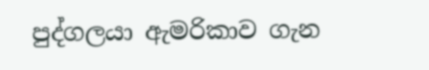පුද්ගලයා ඇමරිකාව ගැන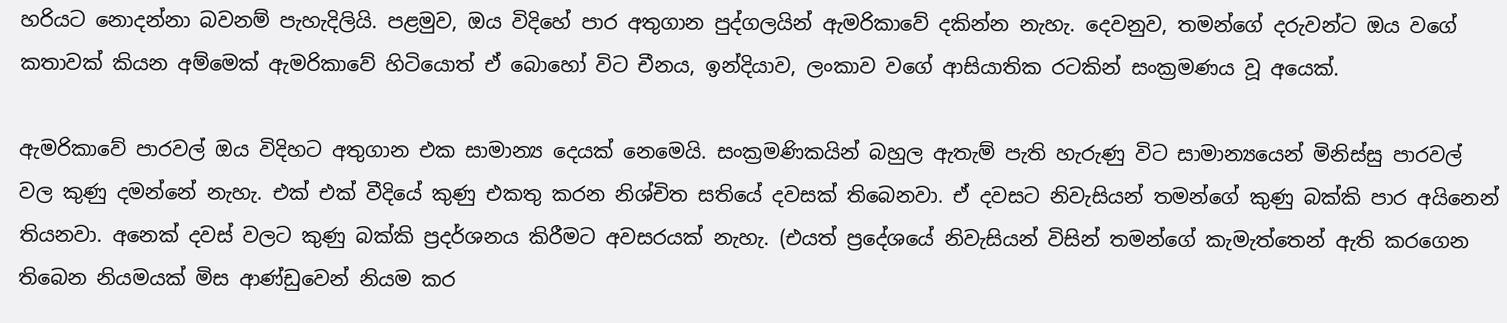හරියට නොදන්නා බවනම් පැහැදිලියි. පළමුව, ඔය විදිහේ පාර අතුගාන පුද්ගලයින් ඇමරිකාවේ දකින්න නැහැ. දෙවනුව, තමන්ගේ දරුවන්ට ඔය වගේ කතාවක් කියන අම්මෙක් ඇමරිකාවේ හිටියොත් ඒ බොහෝ විට චීනය, ඉන්දියාව, ලංකාව වගේ ආසියාතික රටකින් සංක්‍රමණය වූ අයෙක්.

ඇමරිකාවේ පාරවල් ඔය විදිහට අතුගාන එක සාමාන්‍ය දෙයක් නෙමෙයි. සංක්‍රමණිකයින් බහුල ඇතැම් පැති හැරුණු විට සාමාන්‍යයෙන් මිනිස්සු පාරවල් වල කුණු දමන්නේ නැහැ. එක් එක් වීදියේ කුණු එකතු කරන නිශ්චිත සතියේ දවසක් තිබෙනවා. ඒ දවසට නිවැසියන් තමන්ගේ කුණු බක්කි පාර අයිනෙන් තියනවා. අනෙක් දවස් වලට කුණු බක්කි ප්‍රදර්ශනය කිරීමට අවසරයක් නැහැ. (එයත් ප්‍රදේශයේ නිවැසියන් විසින් තමන්ගේ කැමැත්තෙන් ඇති කරගෙන තිබෙන නියමයක් මිස ආණ්ඩුවෙන් නියම කර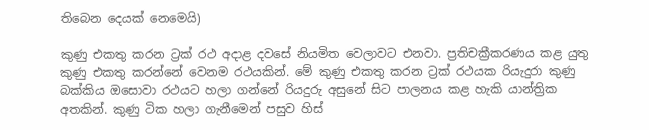තිබෙන දෙයක් නෙමෙයි)

කුණු එකතු කරන ට්‍රක් රථ අදාළ දවසේ නියමිත වෙලාවට එනවා. ප්‍රතිචක්‍රීකරණය කළ යුතු කුණු එකතු කරන්නේ වෙනම රථයකින්. මේ කුණු එකතු කරන ට්‍රක් රථයක රියැදුරා කුණු බක්කිය ඔසොවා රථයට හලා ගන්නේ රියදුරු අසුනේ සිට පාලනය කළ හැකි යාන්ත්‍රික අතකින්. කුණු ටික හලා ගැනීමෙන් පසුව හිස්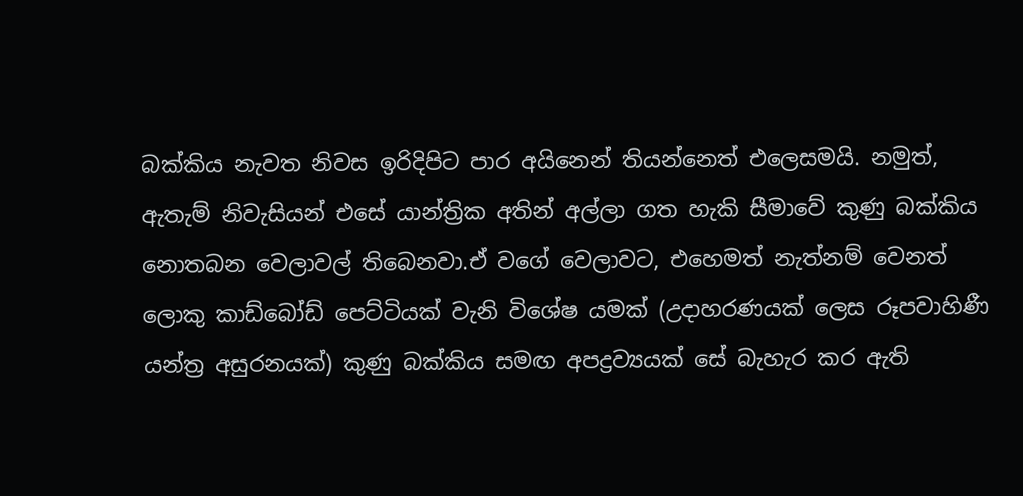බක්කිය නැවත නිවස ඉරිදිපිට පාර අයිනෙන් තියන්නෙත් එලෙසමයි. නමුත්, ඇතැම් නිවැසියන් එසේ යාන්ත්‍රික අතින් අල්ලා ගත හැකි සීමාවේ කුණු බක්කිය නොතබන වෙලාවල් තිබෙනවා.ඒ වගේ වෙලාවට, එහෙමත් නැත්නම් වෙනත් ලොකු කාඩ්බෝඩ් පෙට්ටියක් වැනි විශේෂ යමක් (උදාහරණයක් ලෙස රූපවාහිණී යන්ත්‍ර අසුරනයක්) කුණු බක්කිය සමඟ අපද්‍රව්‍යයක් සේ බැහැර කර ඇති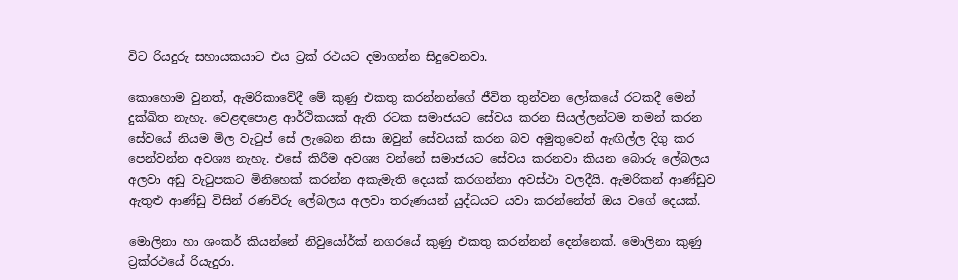විට රියදුරු සහායකයාට එය ට්‍රක් රථයට දමාගන්න සිදුවෙනවා.

කොහොම වුනත්, ඇමරිකාවේදී මේ කුණු එකතු කරන්නන්ගේ ජීවිත තුන්වන ලෝකයේ රටකදී මෙන් දුක්ඛිත නැහැ. වෙළඳපොළ ආර්ථිකයක් ඇති රටක සමාජයට සේවය කරන සියල්ලන්ටම තමන් කරන සේවයේ නියම මිල වැටුප් සේ ලැබෙන නිසා ඔවුන් සේවයක් කරන බව අමුතුවෙන් ඇඟිල්ල දිගු කර පෙන්වන්න අවශ්‍ය නැහැ. එසේ කිරීම අවශ්‍ය වන්නේ සමාජයට සේවය කරනවා කියන බොරු ලේබලය අලවා අඩු වැටුපකට මිනිහෙක් කරන්න අකැමැති දෙයක් කරගන්නා අවස්ථා වලදීයි. ඇමරිකන් ආණ්ඩුව ඇතුළු ආණ්ඩු විසින් රණවිරු ලේබලය අලවා තරුණයන් යුද්ධයට යවා කරන්නේත් ඔය වගේ දෙයක්.

මොලිනා හා ශංකර් කියන්නේ නිවුයෝර්ක් නගරයේ කුණු එකතු කරන්නන් දෙන්නෙක්. මොලිනා කුණු ට්‍රක්රථයේ රියැදුරා.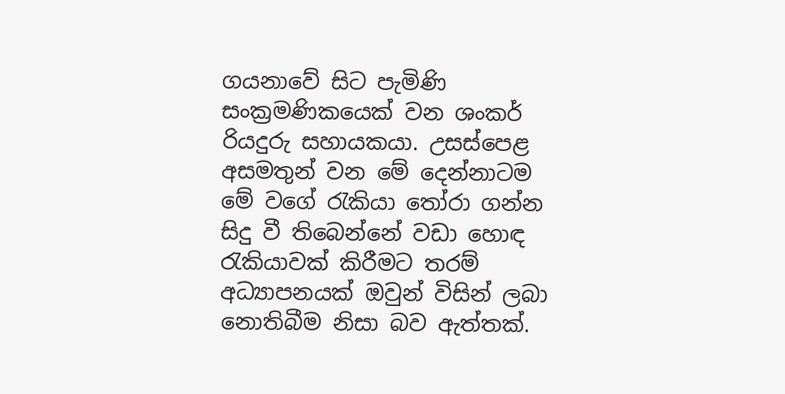ගයනාවේ සිට පැමිණි සංක්‍රමණිකයෙක් වන ශංකර් රියදුරු සහායකයා. උසස්පෙළ අසමතුන් වන මේ දෙන්නාටම මේ වගේ රැකියා තෝරා ගන්න සිදු වී තිබෙන්නේ වඩා හොඳ රැකියාවක් කිරීමට තරම් අධ්‍යාපනයක් ඔවුන් විසින් ලබා නොතිබීම නිසා බව ඇත්තක්.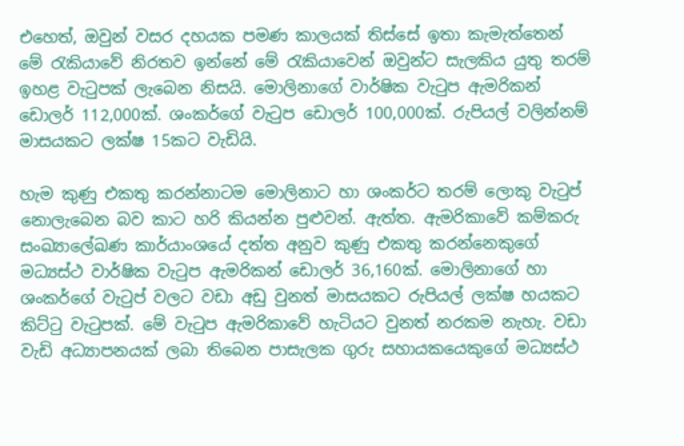එහෙත්, ඔවුන් වසර දහයක පමණ කාලයක් තිස්සේ ඉතා කැමැත්තෙන් මේ රැකියාවේ නිරතව ඉන්නේ මේ රැකියාවෙන් ඔවුන්ට සැලකිය යුතු තරම් ඉහළ වැටුපක් ලැබෙන නිසයි. මොලිනාගේ වාර්ෂික වැටුප ඇමරිකන් ඩොලර් 112,000ක්. ශංකර්ගේ වැටුප ඩොලර් 100,000ක්. රුපියල් වලින්නම් මාසයකට ලක්ෂ 15කට වැඩියි.

හැම කුණු එකතු කරන්නාටම මොලිනාට හා ශංකර්ට තරම් ලොකු වැටුප් නොලැබෙන බව කාට හරි කියන්න පුළුවන්. ඇත්ත. ඇමරිකාවේ කම්කරු සංඛ්‍යාලේඛණ කාර්යාංශයේ දත්ත අනුව කුණු එකතු කරන්නෙකුගේ මධ්‍යස්ථ වාර්ෂික වැටුප ඇමරිකන් ඩොලර් 36,160ක්. මොලිනාගේ හා ශංකර්ගේ වැටුප් වලට වඩා අඩු වුනත් මාසයකට රුපියල් ලක්ෂ හයකට කිට්ටු වැටුපක්. මේ වැටුප ඇමරිකාවේ හැටියට වුනත් නරකම නැහැ. වඩා වැඩි අධ්‍යාපනයක් ලබා තිබෙන පාසැලක ගුරු සහායකයෙකුගේ මධ්‍යස්ථ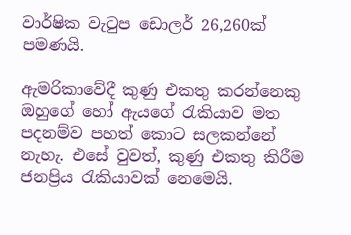වාර්ෂික වැටුප ඩොලර් 26,260ක් පමණයි.

ඇමරිකාවේදී කුණු එකතු කරන්නෙකු ඔහුගේ හෝ ඇයගේ රැකියාව මත පදනම්ව පහත් කොට සලකන්නේ නැහැ. එසේ වුවත්, කුණු එකතු කිරීම ජනප්‍රිය රැකියාවක් නෙමෙයි.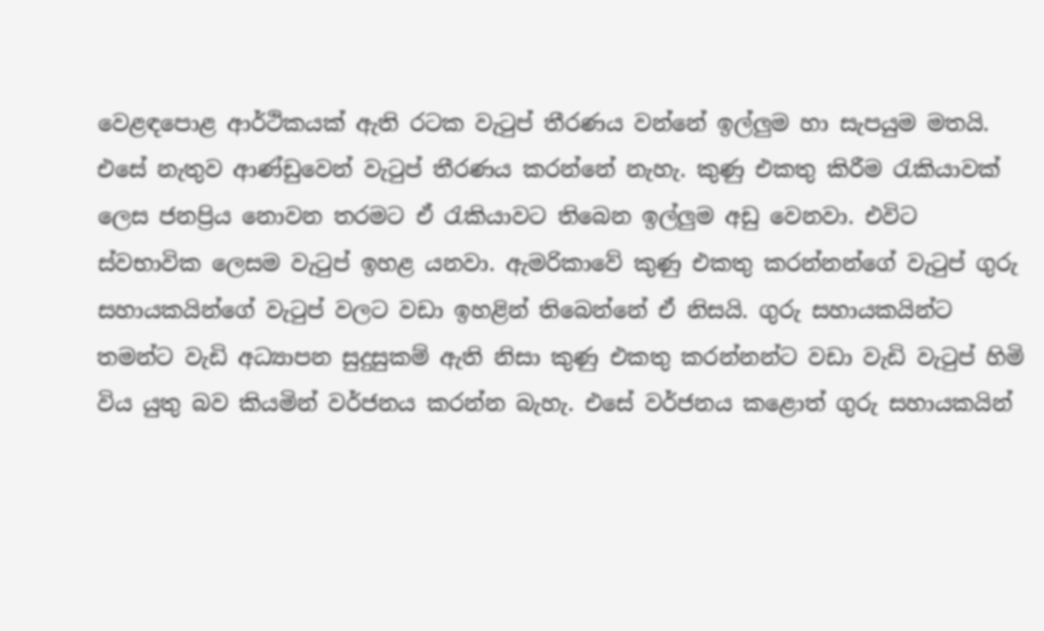වෙළඳපොළ ආර්ථිකයක් ඇති රටක වැටුප් තීරණය වන්නේ ඉල්ලුම හා සැපයුම මතයි. එසේ නැතුව ආණ්ඩුවෙන් වැටුප් තීරණය කරන්නේ නැහැ. කුණු එකතු කිරීම රැකියාවක් ලෙස ජනප්‍රිය නොවන තරමට ඒ රැකියාවට තිබෙන ඉල්ලුම අඩු වෙනවා. එවිට ස්වභාවික ලෙසම වැටුප් ඉහළ යනවා. ඇමරිකාවේ කුණු එකතු කරන්නන්ගේ වැටුප් ගුරු සහායකයින්ගේ වැටුප් වලට වඩා ඉහළින් තිබෙන්නේ ඒ නිසයි. ගුරු සහායකයින්ට තමන්ට වැඩි අධ්‍යාපන සුදුසුකම් ඇති නිසා කුණු එකතු කරන්නන්ට වඩා වැඩි වැටුප් හිමි විය යුතු බව කියමින් වර්ජනය කරන්න බැහැ. එසේ වර්ජනය කළොත් ගුරු සහායකයින්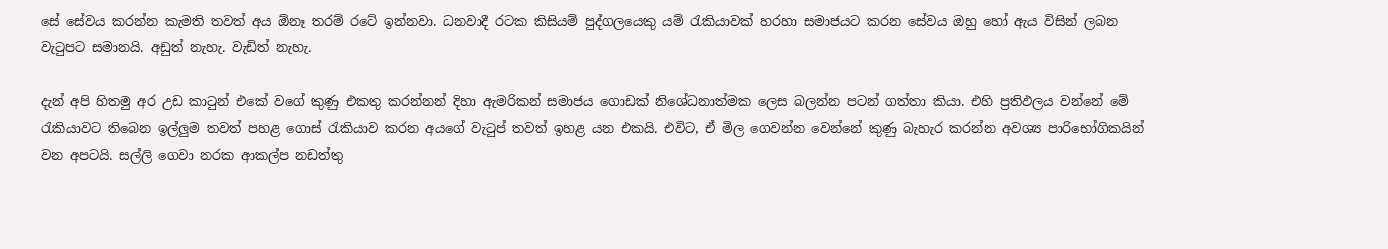සේ සේවය කරන්න කැමති තවත් අය ඕනෑ තරම් රටේ ඉන්නවා. ධනවාදී රටක කිසියම් පුද්ගලයෙකු යම් රැකියාවක් හරහා සමාජයට කරන සේවය ඔහු හෝ ඇය විසින් ලබන වැටුපට සමානයි. අඩුත් නැහැ. වැඩිත් නැහැ.

දැන් අපි හිතමු අර උඩ කාටුන් එකේ වගේ කුණු එකතු කරන්නන් දිහා ඇමරිකන් සමාජය ගොඩක් නිශේධනාත්මක ලෙස බලන්න පටන් ගත්තා කියා. එහි ප්‍රතිඵලය වන්නේ මේ රැකියාවට තිබෙන ඉල්ලුම තවත් පහළ ගොස් රැකියාව කරන අයගේ වැටුප් තවත් ඉහළ යන එකයි. එවිට, ඒ මිල ගෙවන්න වෙන්නේ කුණු බැහැර කරන්න අවශ්‍ය පාරිභෝගිකයින් වන අපටයි. සල්ලි ගෙවා නරක ආකල්ප නඩත්තු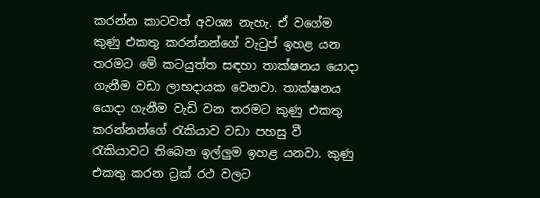කරන්න කාටවත් අවශ්‍ය නැහැ. ඒ වගේම කුණු එකතු කරන්නන්ගේ වැටුප් ඉහළ යන තරමට මේ කටයුත්ත සඳහා තාක්ෂනය යොදා ගැනීම වඩා ලාභදායක වෙනවා. තාක්ෂනය යොදා ගැනීම වැඩි වන තරමට කුණු එකතු කරන්නන්ගේ රැකියාව වඩා පහසු වී රැකියාවට තිබෙන ඉල්ලුම ඉහළ යනවා. කුණු එකතු කරන ට්‍රක් රථ වලට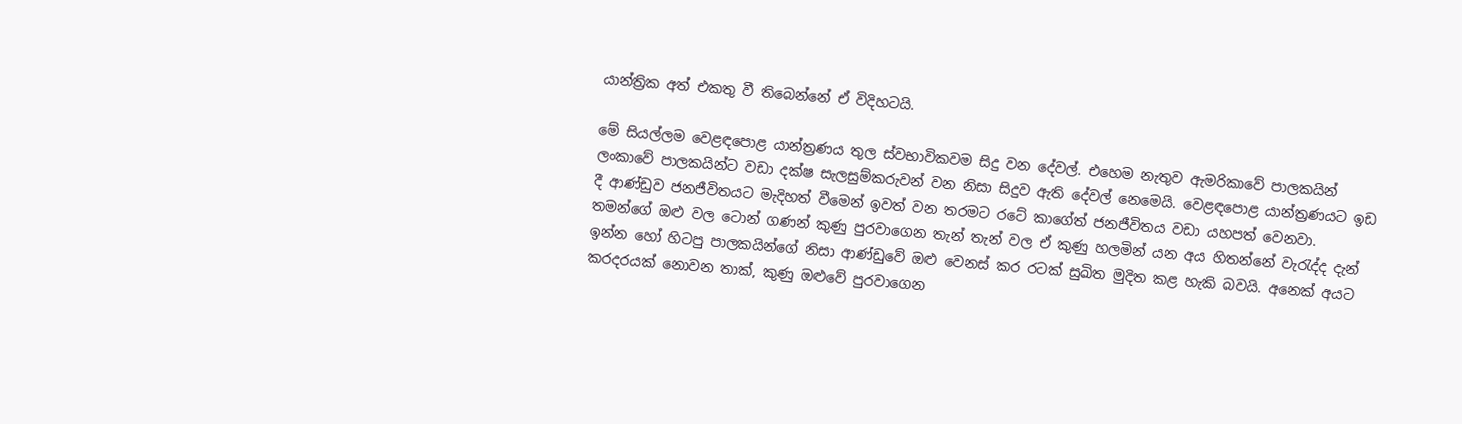යාන්ත්‍රික අත් එකතු වී තිබෙන්නේ ඒ විදිහටයි.

මේ සියල්ලම වෙළඳපොළ යාන්ත්‍රණය තුල ස්වභාවිකවම සිදු වන දේවල්. එහෙම නැතුව ඇමරිකාවේ පාලකයින් ලංකාවේ පාලකයින්ට වඩා දක්ෂ සැලසුම්කරුවන් වන නිසා සිදුව ඇති දේවල් නෙමෙයි. වෙළඳපොළ යාන්ත්‍රණයට ඉඩ දී ආණ්ඩුව ජනජීවිතයට මැදිහත් වීමෙන් ඉවත් වන තරමට රටේ කාගේත් ජනජීවිතය වඩා යහපත් වෙනවා. තමන්ගේ ඔළු වල ටොන් ගණන් කුණු පුරවාගෙන තැන් තැන් වල ඒ කුණු හලමින් යන අය හිතන්නේ වැරැද්ද දැන් ඉන්න හෝ හිටපු පාලකයින්ගේ නිසා ආණ්ඩුවේ ඔළු වෙනස් කර රටක් සුඛිත මුදිත කළ හැකි බවයි. අනෙක් අයට කරදරයක් නොවන තාක්, කුණු ඔළුවේ පුරවාගෙන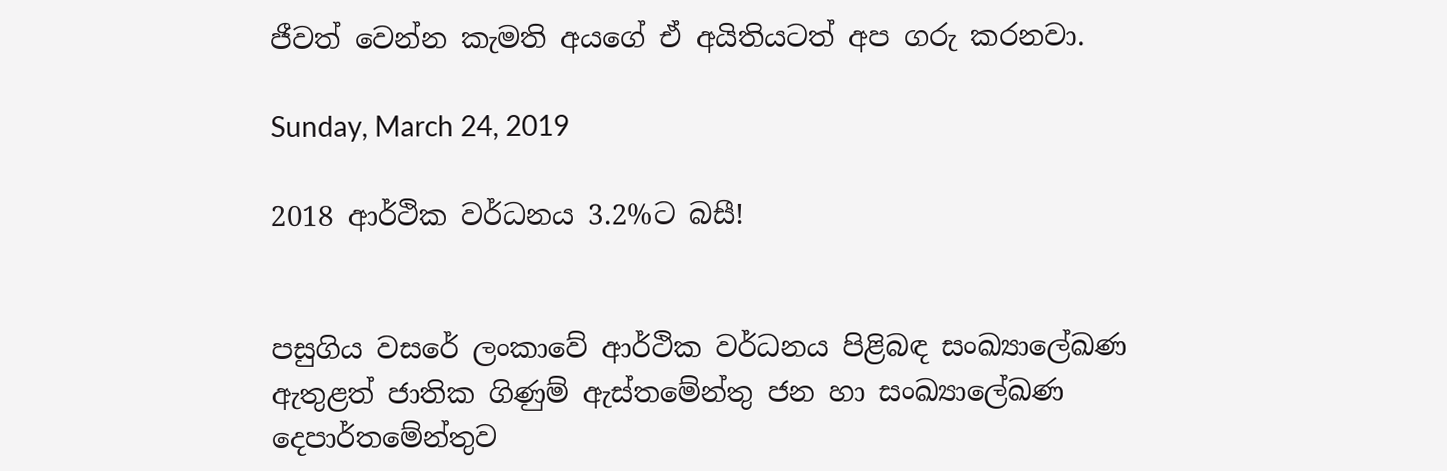ජීවත් වෙන්න කැමති අයගේ ඒ අයිතියටත් අප ගරු කරනවා.

Sunday, March 24, 2019

2018 ආර්ථික වර්ධනය 3.2%ට බසී!


පසුගිය වසරේ ලංකාවේ ආර්ථික වර්ධනය පිළිබඳ සංඛ්‍යාලේඛණ ඇතුළත් ජාතික ගිණුම් ඇස්තමේන්තු ජන හා සංඛ්‍යාලේඛණ දෙපාර්තමේන්තුව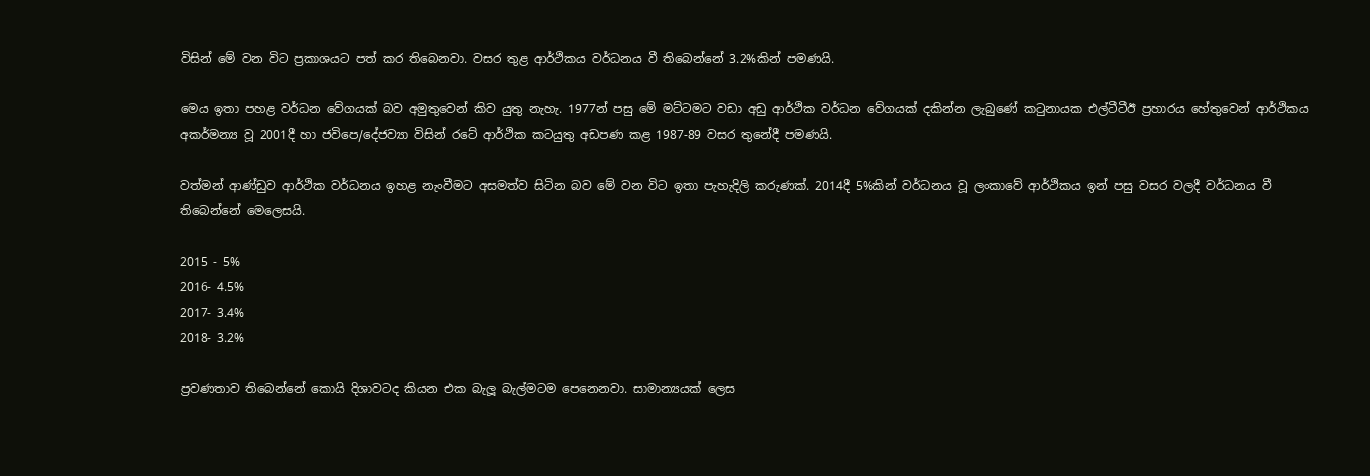විසින් මේ වන විට ප්‍රකාශයට පත් කර තිබෙනවා. වසර තුළ ආර්ථිකය වර්ධනය වී තිබෙන්නේ 3.2%කින් පමණයි.

මෙය ඉතා පහළ වර්ධන වේගයක් බව අමුතුවෙන් කිව යුතු නැහැ. 1977න් පසු මේ මට්ටමට වඩා අඩු ආර්ථික වර්ධන වේගයක් දකින්න ලැබුණේ කටුනායක එල්ටීටීඊ ප්‍රහාරය හේතුවෙන් ආර්ථිකය අකර්මන්‍ය වූ 2001දී හා ජවිපෙ/දේජව්‍යා විසින් රටේ ආර්ථික කටයුතු අඩපණ කළ 1987-89 වසර තුනේදී පමණයි.

වත්මන් ආණ්ඩුව ආර්ථික වර්ධනය ඉහළ නැංවීමට අසමත්ව සිටින බව මේ වන විට ඉතා පැහැදිලි කරුණක්. 2014දී 5%කින් වර්ධනය වූ ලංකාවේ ආර්ථිකය ඉන් පසු වසර වලදී වර්ධනය වී තිබෙන්නේ මෙලෙසයි.

2015 - 5%
2016- 4.5%
2017- 3.4%
2018- 3.2%

ප්‍රවණතාව තිබෙන්නේ කොයි දිශාවටද කියන එක බැලූ බැල්මටම පෙනෙනවා. සාමාන්‍යයක් ලෙස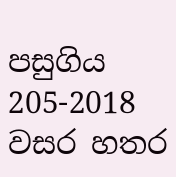පසුගිය 205-2018 වසර හතර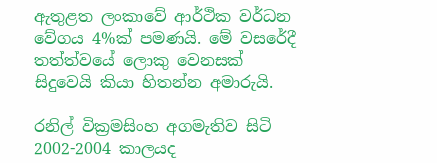ඇතුළත ලංකාවේ ආර්ථික වර්ධන වේගය 4%ක් පමණයි. මේ වසරේදී තත්ත්වයේ ලොකු වෙනසක් සිදුවෙයි කියා හිතන්න අමාරුයි.

රනිල් වික්‍රමසිංහ අගමැතිව සිටි 2002-2004 කාලයද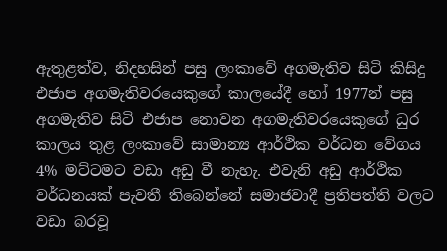ඇතුළත්ව, නිදහසින් පසු ලංකාවේ අගමැතිව සිටි කිසිදු එජාප අගමැතිවරයෙකුගේ කාලයේදී හෝ 1977න් පසු අගමැතිව සිටි එජාප නොවන අගමැතිවරයෙකුගේ ධුර කාලය තුළ ලංකාවේ සාමාන්‍ය ආර්ථික වර්ධන වේගය 4% මට්ටමට වඩා අඩු වී නැහැ. එවැනි අඩු ආර්ථික වර්ධනයක් පැවතී තිබෙන්නේ සමාජවාදී ප්‍රතිපත්ති වලට වඩා බරවූ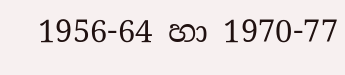1956-64 හා 1970-77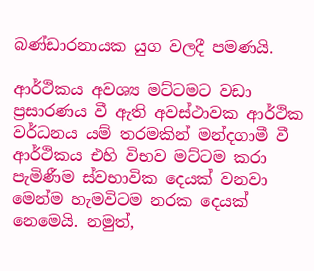බණ්ඩාරනායක යුග වලදී පමණයි.

ආර්ථිකය අවශ්‍ය මට්ටමට වඩා ප්‍රසාරණය වී ඇති අවස්ථාවක ආර්ථික වර්ධනය යම් තරමකින් මන්දගාමී වී ආර්ථිකය එහි විභව මට්ටම කරා පැමිණීම ස්වභාවික දෙයක් වනවා මෙන්ම හැමවිටම නරක දෙයක් නෙමෙයි. නමුත්,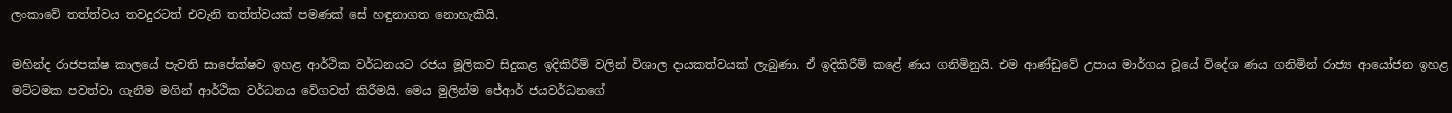ලංකාවේ තත්ත්වය තවදුරටත් එවැනි තත්ත්වයක් පමණක් සේ හඳුනාගත නොහැකියි.

මහින්ද රාජපක්ෂ කාලයේ පැවති සාපේක්ෂව ඉහළ ආර්ථික වර්ධනයට රජය මූලිකව සිදුකළ ඉදිකිරීම් වලින් විශාල දායකත්වයක් ලැබුණා. ඒ ඉදිකිරීම් කළේ ණය ගනිමිනුයි. එම ආණ්ඩුවේ උපාය මාර්ගය වූයේ විදේශ ණය ගනිමින් රාජ්‍ය ආයෝජන ඉහළ මට්ටමක පවත්වා ගැනීම මගින් ආර්ථික වර්ධනය වේගවත් කිරීමයි. මෙය මුලින්ම ජේආර් ජයවර්ධනගේ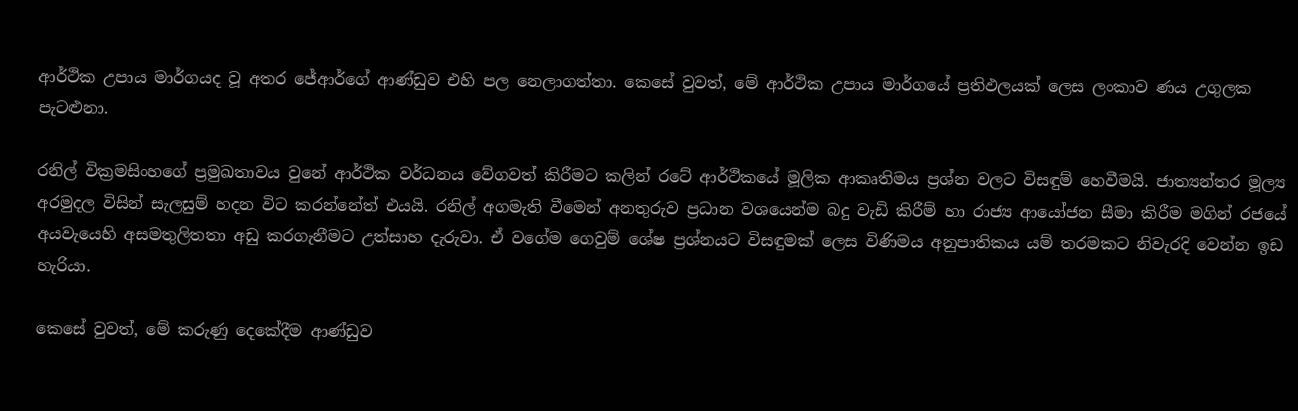ආර්ථික උපාය මාර්ගයද වූ අතර ජේආර්ගේ ආණ්ඩුව එහි පල නෙලාගත්තා. කෙසේ වුවත්, මේ ආර්ථික උපාය මාර්ගයේ ප්‍රතිඵලයක් ලෙස ලංකාව ණය උගුලක පැටළුනා.

රනිල් වික්‍රමසිංහගේ ප්‍රමුඛතාවය වුනේ ආර්ථික වර්ධනය වේගවත් කිරීමට කලින් රටේ ආර්ථිකයේ මූලික ආකෘතිමය ප්‍රශ්න වලට විසඳුම් හෙවීමයි. ජාත්‍යන්තර මූල්‍ය අරමුදල විසින් සැලසුම් හදන විට කරන්නේත් එයයි. රනිල් අගමැති වීමෙන් අනතුරුව ප්‍රධාන වශයෙන්ම බදු වැඩි කිරීම් හා රාජ්‍ය ආයෝජන සීමා කිරීම මගින් රජයේ අයවැයෙහි අසමතුලිතතා අඩු කරගැනීමට උත්සාහ දැරුවා. ඒ වගේම ගෙවුම් ශේෂ ප්‍රශ්නයට විසඳුමක් ලෙස විණිමය අනුපාතිකය යම් තරමකට නිවැරදි වෙන්න ඉඩ හැරියා.

කෙසේ වුවත්, මේ කරුණු දෙකේදීම ආණ්ඩුව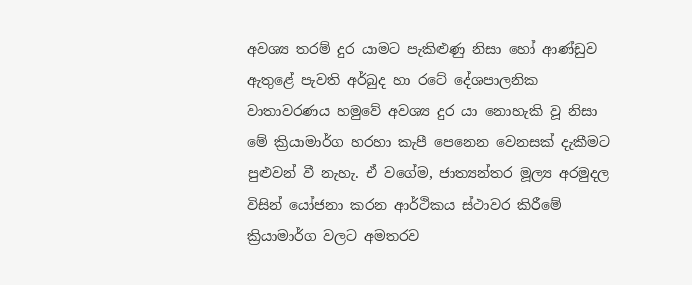අවශ්‍ය තරම් දුර යාමට පැකිළුණු නිසා හෝ ආණ්ඩුව ඇතුළේ පැවති අර්බුද හා රටේ දේශපාලනික වාතාවරණය හමුවේ අවශ්‍ය දුර යා නොහැකි වූ නිසා මේ ක්‍රියාමාර්ග හරහා කැපී පෙනෙන වෙනසක් දැකීමට පුළුවන් වී නැහැ. ඒ වගේම, ජාත්‍යන්තර මූල්‍ය අරමුදල විසින් යෝජනා කරන ආර්ථිකය ස්ථාවර කිරීමේ ක්‍රියාමාර්ග වලට අමතරව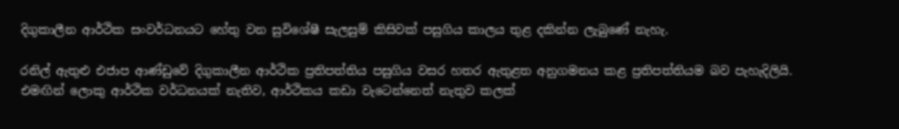දිගුකාලීන ආර්ථික සංවර්ධනයට හේතු වන සුවිශේෂී සැලසුම් කිසිවක් පසුගිය කාලය තුළ දකින්න ලැබුණේ නැහැ.

රනිල් ඇතුළු එජාප ආණ්ඩුවේ දිගුකාලීන ආර්ථික ප්‍රතිපත්තිය පසුගිය වසර හතර ඇතුළත අනුගමනය කළ ප්‍රතිපත්තියම බව පැහැදිලියි. එමඟින් ලොකු ආර්ථික වර්ධනයක් නැතිව, ආර්ථිකය කඩා වැටෙන්නෙත් නැතුව කලක්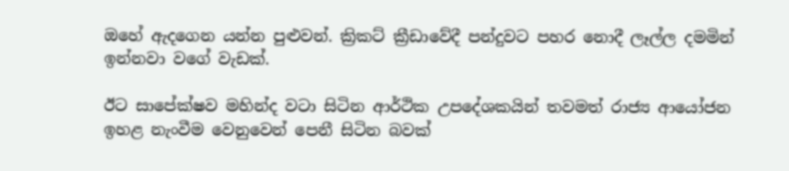ඔහේ ඇදගෙන යන්න පුළුවන්. ක්‍රිකට් ක්‍රීඩාවේදී පන්දුවට පහර නොදී ලෑල්ල දමමින් ඉන්නවා වගේ වැඩක්.

ඊට සාපේක්ෂව මහින්ද වටා සිටින ආර්ථික උපදේශකයින් තවමත් රාජ්‍ය ආයෝජන ඉහළ නැංවීම වෙනුවෙන් පෙනී සිටින බවක්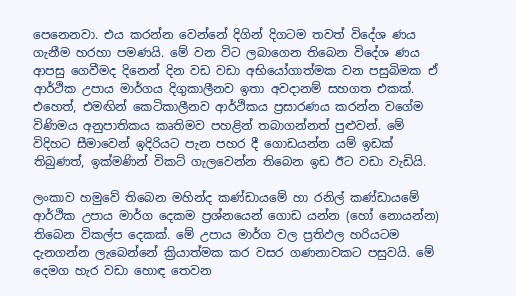පෙනෙනවා. එය කරන්න වෙන්නේ දිගින් දිගටම තවත් විදේශ ණය ගැනීම හරහා පමණයි. මේ වන විට ලබාගෙන තිබෙන විදේශ ණය ආපසු ගෙවීමද දිනෙන් දින වඩ වඩා අභියෝගාත්මක වන පසුබිමක ඒ ආර්ථික උපාය මාර්ගය දිගුකාලීනව ඉතා අවදානම් සහගත එකක්. එහෙත්, එමඟින් කෙටිකාලීනව ආර්ථිකය ප්‍රසාරණය කරන්න වගේම විණිමය අනුපාතිකය කෘතිමව පහළින් තබාගන්නත් පුළුවන්. මේ විදිහට සීමාවෙන් ඉදිරියට පැන පහර දී ගොඩයන්න යම් ඉඩක් තිබුණත්, ඉක්මණින් විකට් ගැලවෙන්න තිබෙන ඉඩ ඊට වඩා වැඩියි.

ලංකාව හමුවේ තිබෙන මහින්ද කණ්ඩායමේ හා රනිල් කණ්ඩායමේ ආර්ථික උපාය මාර්ග දෙකම ප්‍රශ්නයෙන් ගොඩ යන්න (හෝ නොයන්න) තිබෙන විකල්ප දෙකක්. මේ උපාය මාර්ග වල ප්‍රතිඵල හරියටම දැනගන්න ලැබෙන්නේ ක්‍රියාත්මක කර වසර ගණනාවකට පසුවයි. මේ දෙමග හැර වඩා හොඳ තෙවන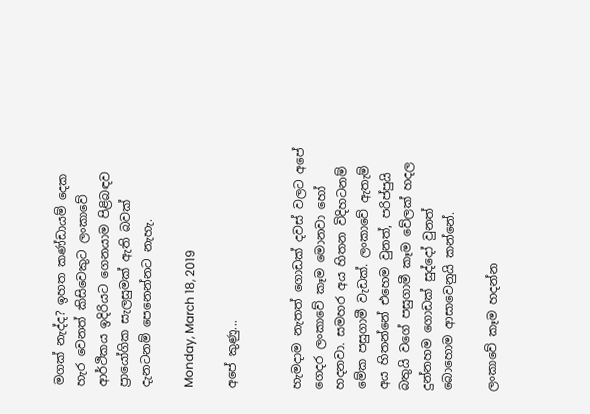මගක් නැද්ද? ඉහත කණ්ඩායම් දෙක හැර වෙනත් කිසිවෙකුට ලංකාවේ ආර්ථිකය ඉදිරියට ගෙනයාම පිළිබඳව ප්‍රායෝගික සැලසුමක් ඇති බවක් දැනටනම් පෙනෙන්නට නැහැ.

Monday, March 18, 2019

අපේ කුණු...


හැමදාම නැතත් ගොඩක් දවස් වලට අපේ ගෙදර ලංකාවේ කෑම මොනවා හෝ හදනවා. සමහර අය හිතන විදිහටනම් මේක පසුගාමී වැඩක්. ලංකාවේ ඇතැම් අය හිතන්නේ එහෙම වුනත්, පරිප්පුයි බතුයි වගේ පසුගාමී කෑම වේලක් හදල දුන්නහම ගොඩක් සුද්දෝ වුනත් බොහොම ආසාවෙනුයි කන්නේ.

ලංකාවේ කෑම හදන්න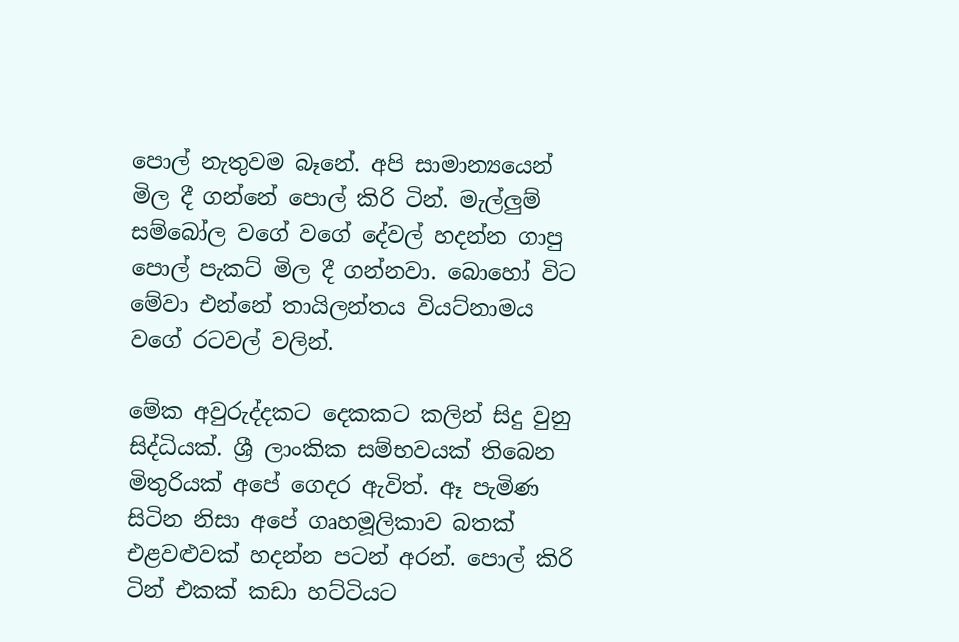පොල් නැතුවම බෑනේ. අපි සාමාන්‍යයෙන් මිල දී ගන්නේ පොල් කිරි ටින්. මැල්ලුම් සම්බෝල වගේ වගේ දේවල් හදන්න ගාපු පොල් පැකට් මිල දී ගන්නවා. බොහෝ විට මේවා එන්නේ තායිලන්තය වියට්නාමය වගේ රටවල් වලින්.

මේක අවුරුද්දකට දෙකකට කලින් සිදු වුනු සිද්ධියක්. ශ්‍රී ලාංකික සම්භවයක් තිබෙන මිතුරියක් අපේ ගෙදර ඇවිත්. ඈ පැමිණ සිටින නිසා අපේ ගෘහමූලිකාව බතක් එළවළුවක් හදන්න පටන් අරන්. පොල් කිරි ටින් එකක් කඩා හට්ටියට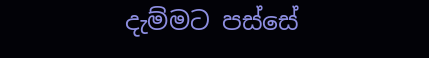දැම්මට පස්සේ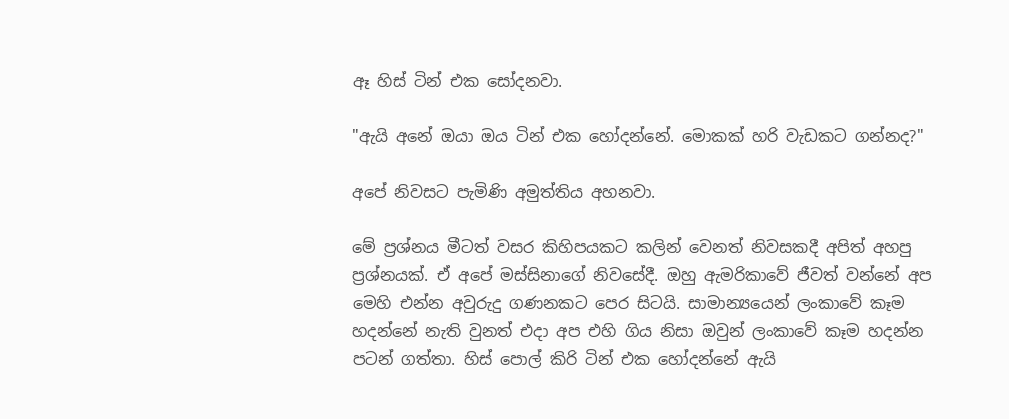ඈ හිස් ටින් එක සෝදනවා.

"ඇයි අනේ ඔයා ඔය ටින් එක හෝදන්නේ. මොකක් හරි වැඩකට ගන්නද?"

අපේ නිවසට පැමිණි අමුත්තිය අහනවා.

මේ ප්‍රශ්නය මීටත් වසර කිහිපයකට කලින් වෙනත් නිවසකදී අපිත් අහපු ප්‍රශ්නයක්. ඒ අපේ මස්සිනාගේ නිවසේදී. ඔහු ඇමරිකාවේ ජීවත් වන්නේ අප මෙහි එන්න අවුරුදු ගණනකට පෙර සිටයි. සාමාන්‍යයෙන් ලංකාවේ කෑම හදන්නේ නැති වුනත් එදා අප එහි ගිය නිසා ඔවුන් ලංකාවේ කෑම හදන්න පටන් ගත්තා. හිස් පොල් කිරි ටින් එක හෝදන්නේ ඇයි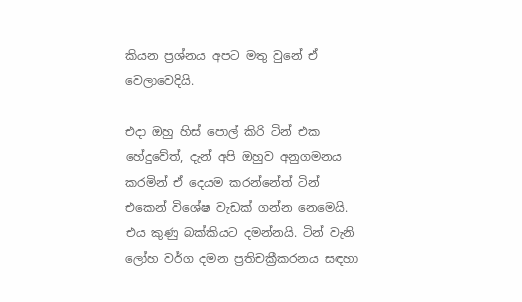කියන ප්‍රශ්නය අපට මතු වුනේ ඒ වෙලාවෙදියි.

එදා ඔහු හිස් පොල් කිරි ටින් එක හේදුවේත්, දැන් අපි ඔහුව අනුගමනය කරමින් ඒ දෙයම කරන්නේත් ටින් එකෙන් විශේෂ වැඩක් ගන්න නෙමෙයි. එය කුණු බක්කියට දමන්නයි. ටින් වැනි ලෝහ වර්ග දමන ප්‍රතිචක්‍රීකරනය සඳහා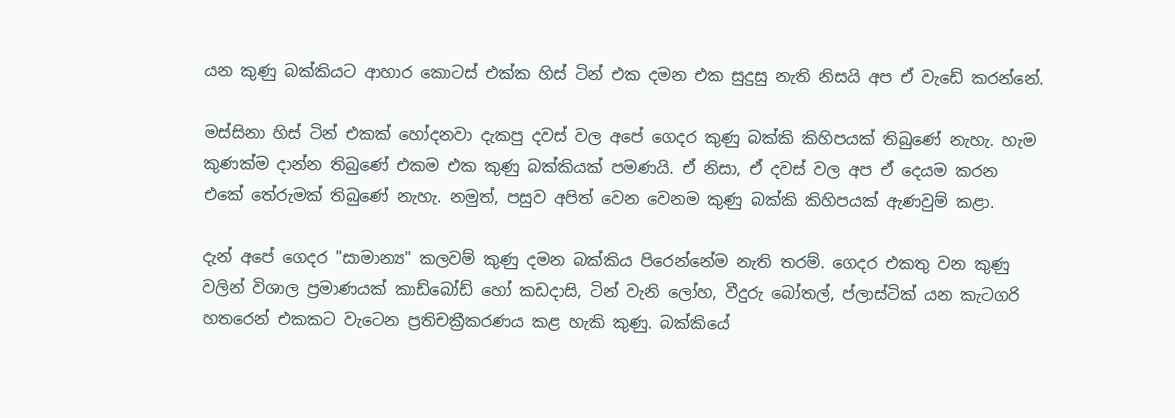යන කුණු බක්කියට ආහාර කොටස් එක්ක හිස් ටින් එක දමන එක සුදුසු නැති නිසයි අප ඒ වැඩේ කරන්නේ.

මස්සිනා හිස් ටින් එකක් හෝදනවා දැකපු දවස් වල අපේ ගෙදර කුණු බක්කි කිහිපයක් තිබුණේ නැහැ. හැම කුණක්ම දාන්න තිබුණේ එකම එක කුණු බක්කියක් පමණයි. ඒ නිසා, ඒ දවස් වල අප ඒ දෙයම කරන එකේ තේරුමක් තිබුණේ නැහැ. නමුත්, පසුව අපිත් වෙන වෙනම කුණු බක්කි කිහිපයක් ඇණවුම් කළා.

දැන් අපේ ගෙදර "සාමාන්‍ය" කලවම් කුණු දමන බක්කිය පිරෙන්නේම නැති තරම්. ගෙදර එකතු වන කුණු වලින් විශාල ප්‍රමාණයක් කාඩ්බෝඩ් හෝ කඩදාසි, ටින් වැනි ලෝහ, වීදුරු බෝතල්, ප්ලාස්ටික් යන කැටගරි හතරෙන් එකකට වැටෙන ප්‍රතිචක්‍රීකරණය කළ හැකි කුණු. බක්කියේ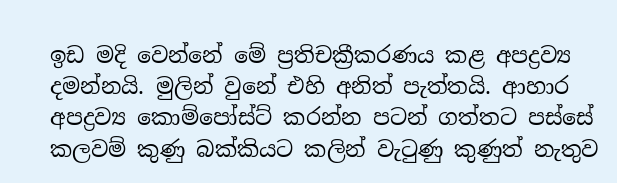ඉඩ මදි වෙන්නේ මේ ප්‍රතිචක්‍රීකරණය කළ අපද්‍රව්‍ය දමන්නයි. මුලින් වුනේ එහි අනිත් පැත්තයි. ආහාර අපද්‍රව්‍ය කොම්පෝස්ට් කරන්න පටන් ගත්තට පස්සේ කලවම් කුණු බක්කියට කලින් වැටුණු කුණුත් නැතුව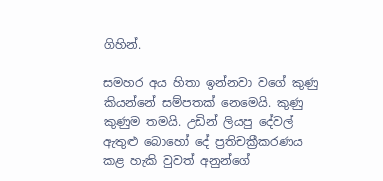ගිහින්.

සමහර අය හිතා ඉන්නවා වගේ කුණු කියන්නේ සම්පතක් නෙමෙයි. කුණු කුණුම තමයි. උඩින් ලියපු දේවල් ඇතුළු බොහෝ දේ ප්‍රතිචක්‍රීකරණය කළ හැකි වුවත් අනුන්ගේ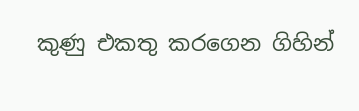කුණු එකතු කරගෙන ගිහින්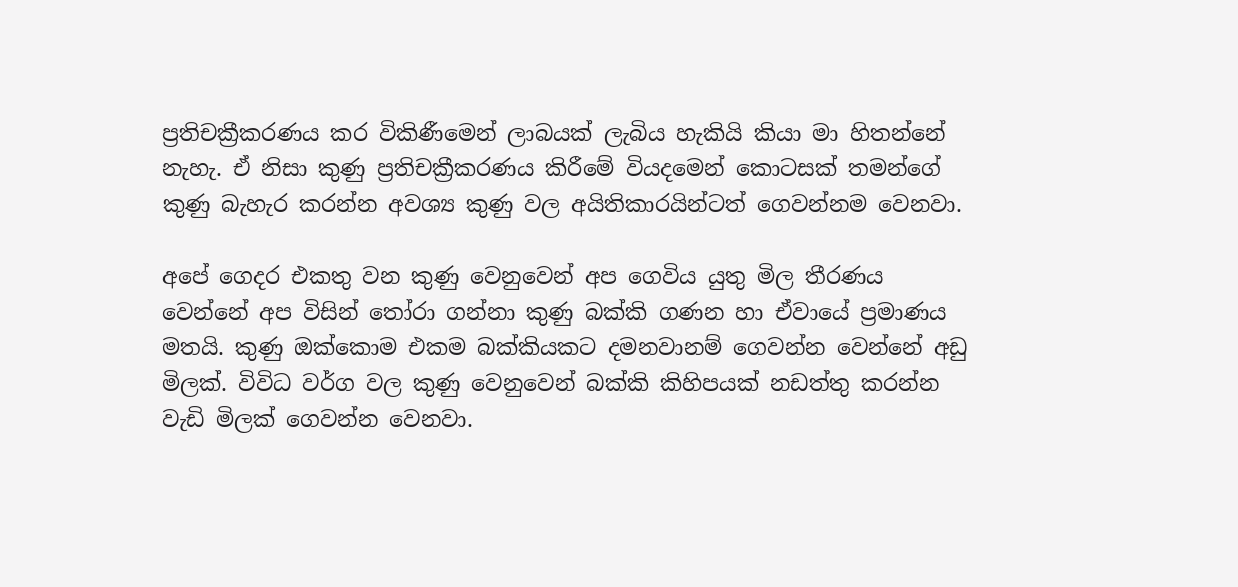ප්‍රතිචක්‍රීකරණය කර විකිණීමෙන් ලාබයක් ලැබිය හැකියි කියා මා හිතන්නේ නැහැ. ඒ නිසා කුණු ප්‍රතිචක්‍රීකරණය කිරීමේ වියදමෙන් කොටසක් තමන්ගේ කුණු බැහැර කරන්න අවශ්‍ය කුණු වල අයිතිකාරයින්ටත් ගෙවන්නම වෙනවා.

අපේ ගෙදර එකතු වන කුණු වෙනුවෙන් අප ගෙවිය යුතු මිල තීරණය වෙන්නේ අප විසින් තෝරා ගන්නා කුණු බක්කි ගණන හා ඒවායේ ප්‍රමාණය මතයි. කුණු ඔක්කොම එකම බක්කියකට දමනවානම් ගෙවන්න වෙන්නේ අඩු මිලක්. විවිධ වර්ග වල කුණු වෙනුවෙන් බක්කි කිහිපයක් නඩත්තු කරන්න වැඩි මිලක් ගෙවන්න වෙනවා.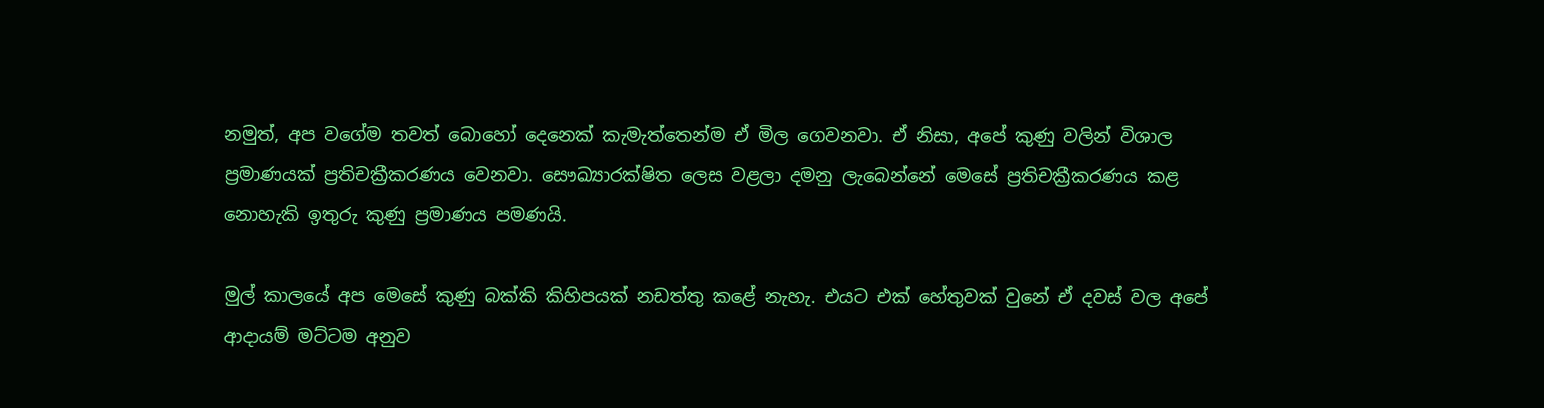නමුත්, අප වගේම තවත් බොහෝ දෙනෙක් කැමැත්තෙන්ම ඒ මිල ගෙවනවා. ඒ නිසා, අපේ කුණු වලින් විශාල ප්‍රමාණයක් ප්‍රතිචක්‍රීකරණය වෙනවා. සෞඛ්‍යාරක්ෂිත ලෙස වළලා දමනු ලැබෙන්නේ මෙසේ ප්‍රතිචක්‍රීකරණය කළ නොහැකි ඉතුරු කුණු ප්‍රමාණය පමණයි.

මුල් කාලයේ අප මෙසේ කුණු බක්කි කිහිපයක් නඩත්තු කළේ නැහැ. එයට එක් හේතුවක් වුනේ ඒ දවස් වල අපේ ආදායම් මට්ටම අනුව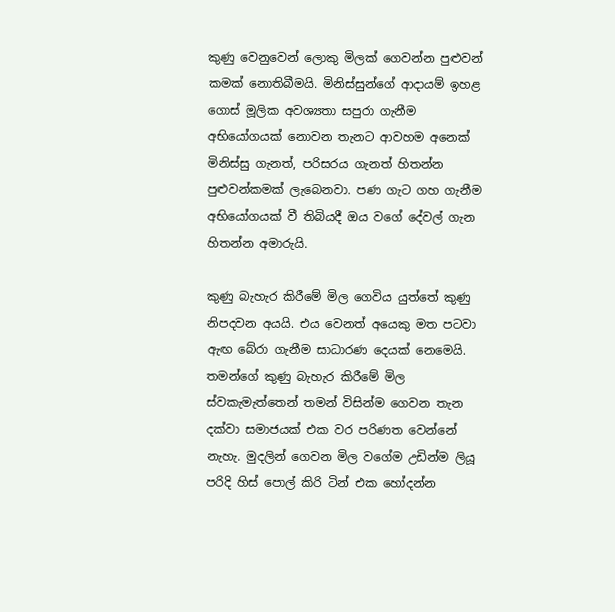කුණු වෙනුවෙන් ලොකු මිලක් ගෙවන්න පුළුවන් කමක් නොතිබීමයි. මිනිස්සුන්ගේ ආදායම් ඉහළ ගොස් මූලික අවශ්‍යතා සපුරා ගැනීම අභියෝගයක් නොවන තැනට ආවහම අනෙක් මිනිස්සු ගැනත්, පරිසරය ගැනත් හිතන්න පුළුවන්කමක් ලැබෙනවා. පණ ගැට ගහ ගැනීම අභියෝගයක් වී තිබියදී ඔය වගේ දේවල් ගැන හිතන්න අමාරුයි.

කුණු බැහැර කිරීමේ මිල ගෙවිය යුත්තේ කුණු නිපදවන අයයි. එය වෙනත් අයෙකු මත පටවා ඇඟ බේරා ගැනීම සාධාරණ දෙයක් නෙමෙයි. තමන්ගේ කුණු බැහැර කිරීමේ මිල ස්වකැමැත්තෙන් තමන් විසින්ම ගෙවන තැන දක්වා සමාජයක් එක වර පරිණත වෙන්නේ නැහැ. මුදලින් ගෙවන මිල වගේම උඩින්ම ලියූ පරිදි හිස් පොල් කිරි ටින් එක හෝදන්න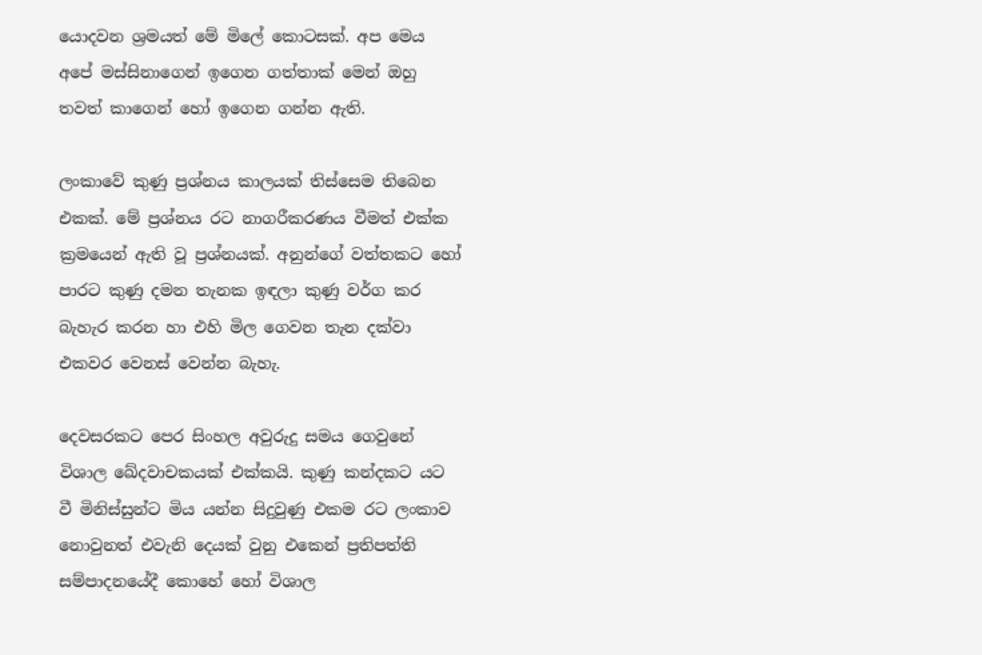යොදවන ශ්‍රමයත් මේ මිලේ කොටසක්. අප මෙය අපේ මස්සිනාගෙන් ඉගෙන ගත්තාක් මෙන් ඔහු තවත් කාගෙන් හෝ ඉගෙන ගන්න ඇති.

ලංකාවේ කුණු ප්‍රශ්නය කාලයක් තිස්සෙම තිබෙන එකක්. මේ ප්‍රශ්නය රට නාගරීකරණය වීමත් එක්ක ක්‍රමයෙන් ඇති වූ ප්‍රශ්නයක්. අනුන්ගේ වත්තකට හෝ පාරට කුණු දමන තැනක ඉඳලා කුණු වර්ග කර බැහැර කරන හා එහි මිල ගෙවන තැන දක්වා එකවර වෙනස් වෙන්න බැහැ.

දෙවසරකට පෙර සිංහල අවුරුදු සමය ගෙවුනේ විශාල ඛේදවාචකයක් එක්කයි. කුණු කන්දකට යට වී මිනිස්සුන්ට මිය යන්න සිදුවුණු එකම රට ලංකාව නොවුනත් එවැනි දෙයක් වුනු එකෙන් ප්‍රතිපත්ති සම්පාදනයේදී කොහේ හෝ විශාල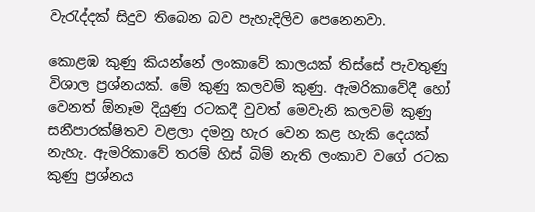වැරැද්දක් සිදුව තිබෙන බව පැහැදිලිව පෙනෙනවා.

කොළඹ කුණු කියන්නේ ලංකාවේ කාලයක් තිස්සේ පැවතුණු විශාල ප්‍රශ්නයක්. මේ කුණු කලවම් කුණු. ඇමරිකාවේදී හෝ වෙනත් ඕනෑම දියුණු රටකදී වුවත් මෙවැනි කලවම් කුණු සනීපාරක්ෂිතව වළලා දමනු හැර වෙන කළ හැකි දෙයක් නැහැ. ඇමරිකාවේ තරම් හිස් බිම් නැති ලංකාව වගේ රටක කුණු ප්‍රශ්නය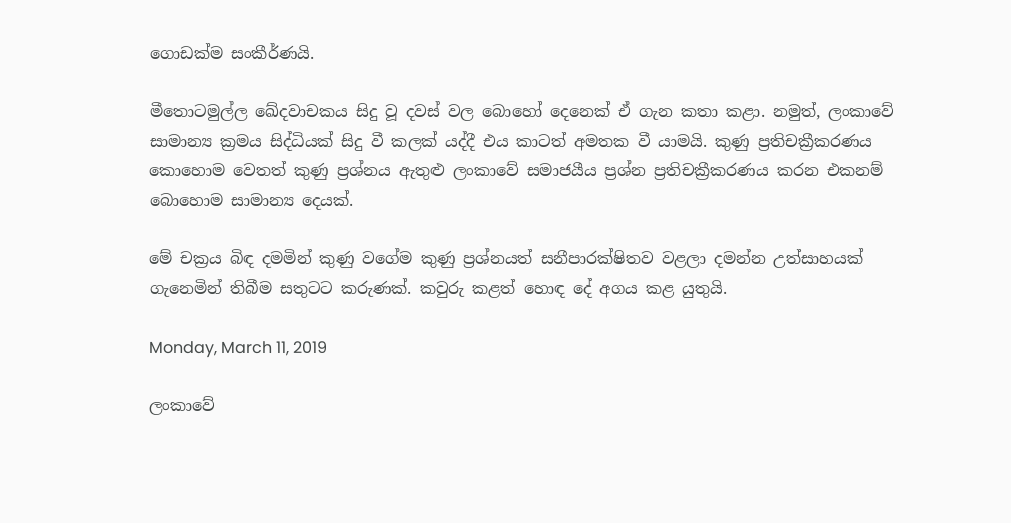ගොඩක්ම සංකීර්ණයි.

මීතොටමුල්ල ඛේදවාචකය සිදු වූ දවස් වල බොහෝ දෙනෙක් ඒ ගැන කතා කළා. නමුත්, ලංකාවේ සාමාන්‍ය ක්‍රමය සිද්ධියක් සිදු වී කලක් යද්දී එය කාටත් අමතක වී යාමයි. කුණු ප්‍රතිචක්‍රීකරණය කොහොම වෙතත් කුණු ප්‍රශ්නය ඇතුළු ලංකාවේ සමාජයීය ප්‍රශ්න ප්‍රතිචක්‍රීකරණය කරන එකනම් බොහොම සාමාන්‍ය දෙයක්.

මේ චක්‍රය බිඳ දමමින් කුණු වගේම කුණු ප්‍රශ්නයත් සනීපාරක්ෂිතව වළලා දමන්න උත්සාහයක් ගැනෙමින් තිබීම සතුටට කරුණක්. කවුරු කළත් හොඳ දේ අගය කළ යුතුයි.

Monday, March 11, 2019

ලංකාවේ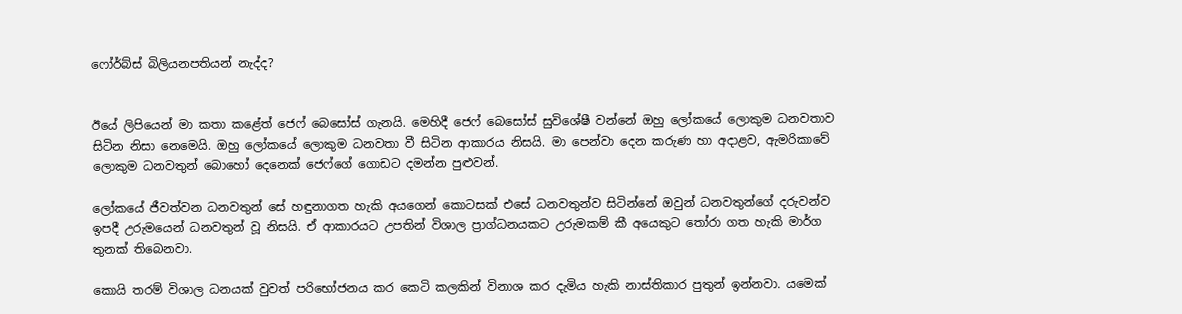ෆෝර්බ්ස් බිලියනපතියන් නැද්ද?


ඊයේ ලිපියෙන් මා කතා කළේත් ජෙෆ් බෙසෝස් ගැනයි. මෙහිදී ජෙෆ් බෙසෝස් සුවිශේෂී වන්නේ ඔහු ලෝකයේ ලොකුම ධනවතාව සිටින නිසා නෙමෙයි. ඔහු ලෝකයේ ලොකුම ධනවතා වී සිටින ආකාරය නිසයි. මා පෙන්වා දෙන කරුණ හා අදාළව, ඇමරිකාවේ ලොකුම ධනවතුන් බොහෝ දෙනෙක් ජෙෆ්ගේ ගොඩට දමන්න පුළුවන්.

ලෝකයේ ජීවත්වන ධනවතුන් සේ හඳුනාගත හැකි අයගෙන් කොටසක් එසේ ධනවතුන්ව සිටින්නේ ඔවුන් ධනවතුන්ගේ දරුවන්ව ඉපදී උරුමයෙන් ධනවතුන් වූ නිසයි. ඒ ආකාරයට උපතින් විශාල ප්‍රාග්ධනයකට උරුමකම් කී අයෙකුට තෝරා ගත හැකි මාර්ග තුනක් තිබෙනවා.

කොයි තරම් විශාල ධනයක් වුවත් පරිභෝජනය කර කෙටි කලකින් විනාශ කර දැමිය හැකි නාස්තිකාර පුතුන් ඉන්නවා. යමෙක්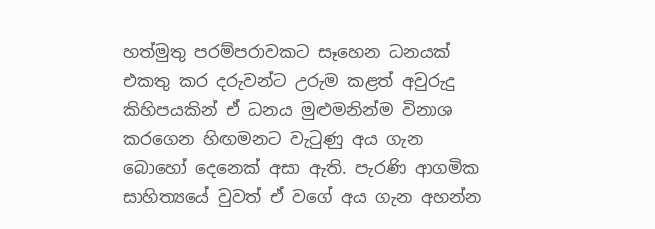හත්මුතු පරම්පරාවකට සෑහෙන ධනයක් එකතු කර දරුවන්ට උරුම කළත් අවුරුදු කිහිපයකින් ඒ ධනය මුළුමනින්ම විනාශ කරගෙන හිඟමනට වැටුණු අය ගැන බොහෝ දෙනෙක් අසා ඇති. පැරණි ආගමික සාහිත්‍යයේ වුවත් ඒ වගේ අය ගැන අහන්න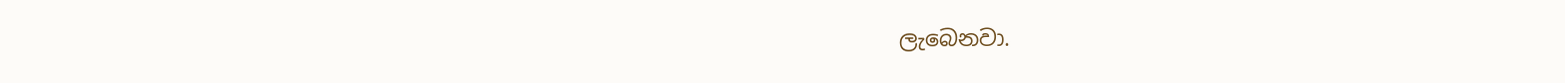ලැබෙනවා.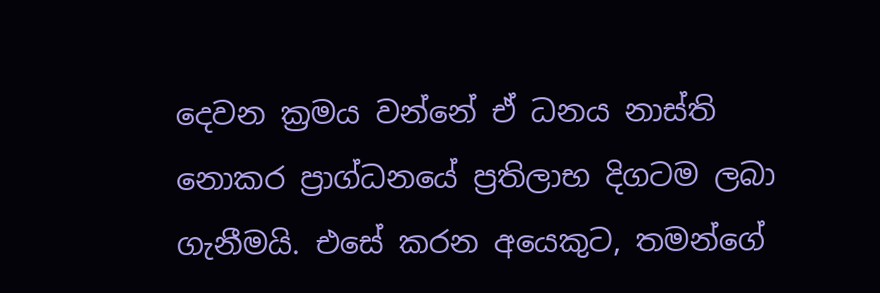දෙවන ක්‍රමය වන්නේ ඒ ධනය නාස්ති නොකර ප්‍රාග්ධනයේ ප්‍රතිලාභ දිගටම ලබා ගැනීමයි. එසේ කරන අයෙකුට, තමන්ගේ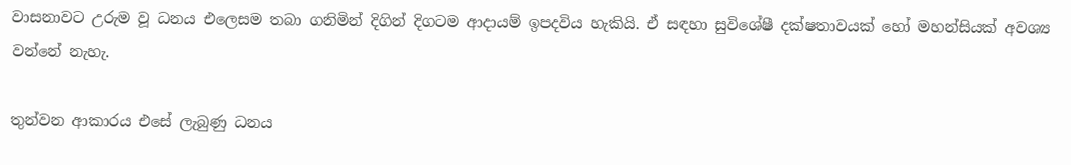වාසනාවට උරුම වූ ධනය එලෙසම තබා ගනිමින් දිගින් දිගටම ආදායම් ඉපදවිය හැකියි. ඒ සඳහා සුවිශේෂී දක්ෂතාවයක් හෝ මහන්සියක් අවශ්‍ය වන්නේ නැහැ.

තුන්වන ආකාරය එසේ ලැබුණු ධනය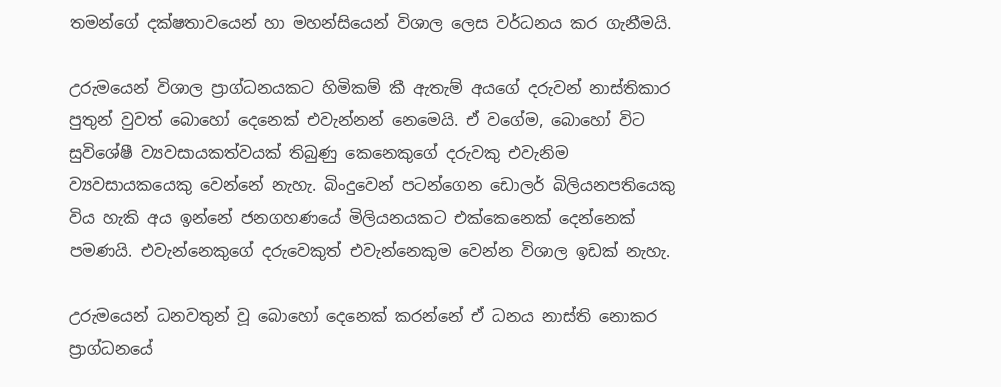තමන්ගේ දක්ෂතාවයෙන් හා මහන්සියෙන් විශාල ලෙස වර්ධනය කර ගැනීමයි.

උරුමයෙන් විශාල ප්‍රාග්ධනයකට හිමිකම් කී ඇතැම් අයගේ දරුවන් නාස්තිකාර පුතුන් වුවත් බොහෝ දෙනෙක් එවැන්නන් නෙමෙයි. ඒ වගේම, බොහෝ විට සුවිශේෂී ව්‍යවසායකත්වයක් තිබුණු කෙනෙකුගේ දරුවකු එවැනිම ව්‍යවසායකයෙකු වෙන්නේ නැහැ. බිංදුවෙන් පටන්ගෙන ඩොලර් බිලියනපතියෙකු විය හැකි අය ඉන්නේ ජනගහණයේ මිලියනයකට එක්කෙනෙක් දෙන්නෙක් පමණයි. එවැන්නෙකුගේ දරුවෙකුත් එවැන්නෙකුම වෙන්න විශාල ඉඩක් නැහැ.

උරුමයෙන් ධනවතුන් වූ බොහෝ දෙනෙක් කරන්නේ ඒ ධනය නාස්ති නොකර ප්‍රාග්ධනයේ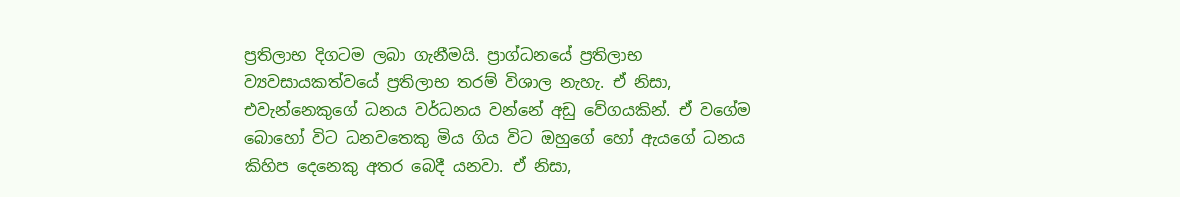ප්‍රතිලාභ දිගටම ලබා ගැනීමයි. ප්‍රාග්ධනයේ ප්‍රතිලාභ ව්‍යවසායකත්වයේ ප්‍රතිලාභ තරම් විශාල නැහැ. ඒ නිසා, එවැන්නෙකුගේ ධනය වර්ධනය වන්නේ අඩු වේගයකින්. ඒ වගේම බොහෝ විට ධනවතෙකු මිය ගිය විට ඔහුගේ හෝ ඇයගේ ධනය කිහිප දෙනෙකු අතර බෙදී යනවා. ඒ නිසා,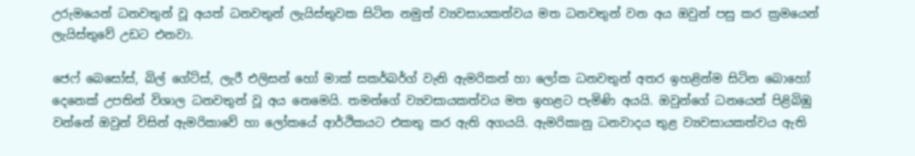උරුමයෙන් ධනවතුන් වූ අයත් ධනවතුන් ලැයිස්තුවක සිටින නමුත් ව්‍යවසායකත්වය මත ධනවතුන් වන අය ඔවුන් පසු කර ක්‍රමයෙන් ලැයිස්තුවේ උඩට එනවා.

ජෙෆ් බෙසෝස්, බිල් ගේට්ස්, ලැරී එලිසන් හෝ මාක් සකර්බර්ග් වැනි ඇමරිකන් හා ලෝක ධනවතුන් අතර ඉහළින්ම සිටින බොහෝ දෙනෙක් උපතින් විශාල ධනවතුන් වූ අය නෙමෙයි. තමන්ගේ ව්‍යවසායකත්වය මත ඉහළට පැමිණි අයයි. ඔවුන්ගේ ධනයෙන් පිළිබිඹු වන්නේ ඔවුන් විසින් ඇමරිකාවේ හා ලෝකයේ ආර්ථිකයට එකතු කර ඇති අගයයි. ඇමරිකානු ධනවාදය තුළ ව්‍යවසායකත්වය ඇති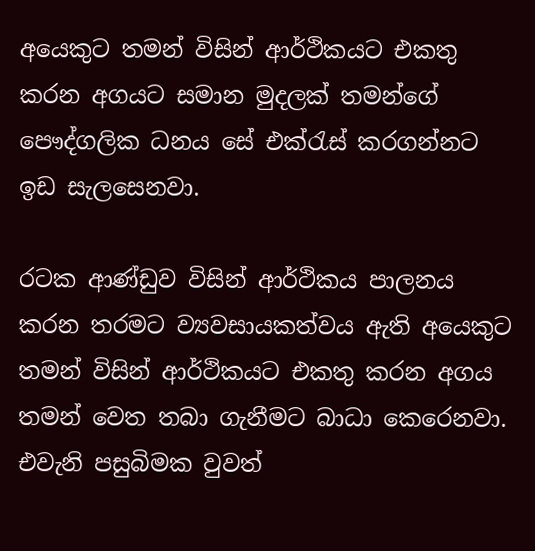අයෙකුට තමන් විසින් ආර්ථිකයට එකතු කරන අගයට සමාන මුදලක් තමන්ගේ පෞද්ගලික ධනය සේ එක්රැස් කරගන්නට ඉඩ සැලසෙනවා.

රටක ආණ්ඩුව විසින් ආර්ථිකය පාලනය කරන තරමට ව්‍යවසායකත්වය ඇති අයෙකුට තමන් විසින් ආර්ථිකයට එකතු කරන අගය තමන් වෙත තබා ගැනීමට බාධා කෙරෙනවා. එවැනි පසුබිමක වුවත්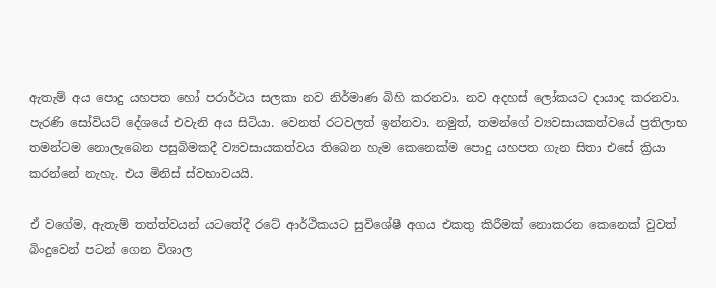ඇතැම් අය පොදු යහපත හෝ පරාර්ථය සලකා නව නිර්මාණ බිහි කරනවා. නව අදහස් ලෝකයට දායාද කරනවා. පැරණි සෝවියට් දේශයේ එවැනි අය සිටියා. වෙනත් රටවලත් ඉන්නවා. නමුත්, තමන්ගේ ව්‍යවසායකත්වයේ ප්‍රතිලාභ තමන්ටම නොලැබෙන පසුබිමකදී ව්‍යවසායකත්වය තිබෙන හැම කෙනෙක්ම පොදු යහපත ගැන සිතා එසේ ක්‍රියා කරන්නේ නැහැ. එය මිනිස් ස්වභාවයයි.

ඒ වගේම, ඇතැම් තත්ත්වයන් යටතේදී රටේ ආර්ථිකයට සුවිශේෂී අගය එකතු කිරීමක් නොකරන කෙනෙක් වුවත් බිංදුවෙන් පටන් ගෙන විශාල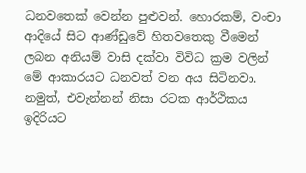ධනවතෙක් වෙන්න පුළුවන්. හොරකම්, වංචා ආදියේ සිට ආණ්ඩුවේ හිතවතෙකු වීමෙන් ලබන අනියම් වාසි දක්වා විවිධ ක්‍රම වලින් මේ ආකාරයට ධනවත් වන අය සිටිනවා. නමුත්, එවැන්නන් නිසා රටක ආර්ථිකය ඉදිරියට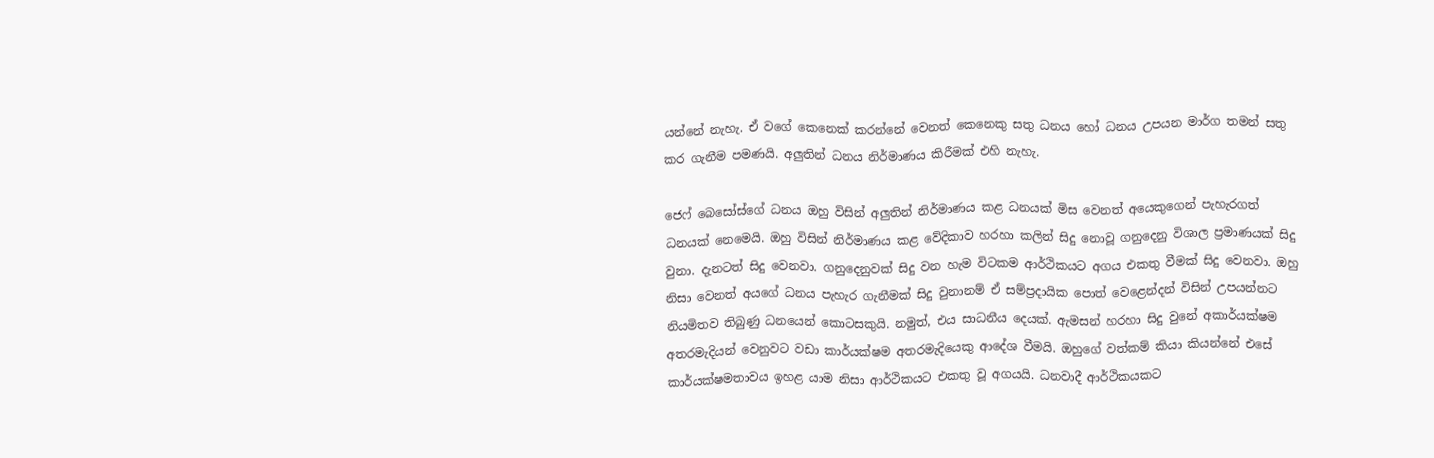යන්නේ නැහැ. ඒ වගේ කෙනෙක් කරන්නේ වෙනත් කෙනෙකු සතු ධනය හෝ ධනය උපයන මාර්ග තමන් සතු කර ගැනීම පමණයි. අලුතින් ධනය නිර්මාණය කිරීමක් එහි නැහැ.

ජෙෆ් බෙසෝස්ගේ ධනය ඔහු විසින් අලුතින් නිර්මාණය කළ ධනයක් මිස වෙනත් අයෙකුගෙන් පැහැරගත් ධනයක් නෙමෙයි. ඔහු විසින් නිර්මාණය කළ වේදිකාව හරහා කලින් සිදු නොවූ ගනුදෙනු විශාල ප්‍රමාණයක් සිදු වුනා. දැනටත් සිදු වෙනවා. ගනුදෙනුවක් සිදු වන හැම විටකම ආර්ථිකයට අගය එකතු වීමක් සිදු වෙනවා. ඔහු නිසා වෙනත් අයගේ ධනය පැහැර ගැනීමක් සිදු වුනානම් ඒ සම්ප්‍රදායික පොත් වෙළෙන්දන් විසින් උපයන්නට නියමිතව තිබුණු ධනයෙන් කොටසකුයි. නමුත්, එය සාධනීය දෙයක්. ඇමසන් හරහා සිදු වුනේ අකාර්යක්ෂම අතරමැදියන් වෙනුවට වඩා කාර්යක්ෂම අතරමැදියෙකු ආදේශ වීමයි. ඔහුගේ වත්කම් කියා කියන්නේ එසේ කාර්යක්ෂමතාවය ඉහළ යාම නිසා ආර්ථිකයට එකතු වූ අගයයි. ධනවාදී ආර්ථිකයකට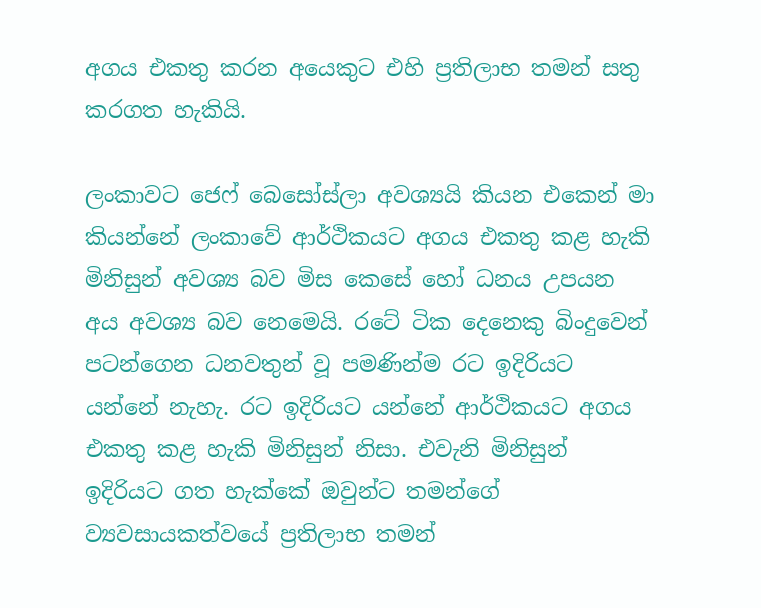අගය එකතු කරන අයෙකුට එහි ප්‍රතිලාභ තමන් සතු කරගත හැකියි.

ලංකාවට ජෙෆ් බෙසෝස්ලා අවශ්‍යයි කියන එකෙන් මා කියන්නේ ලංකාවේ ආර්ථිකයට අගය එකතු කළ හැකි මිනිසුන් අවශ්‍ය බව මිස කෙසේ හෝ ධනය උපයන අය අවශ්‍ය බව නෙමෙයි. රටේ ටික දෙනෙකු බිංදුවෙන් පටන්ගෙන ධනවතුන් වූ පමණින්ම රට ඉදිරියට යන්නේ නැහැ. රට ඉදිරියට යන්නේ ආර්ථිකයට අගය එකතු කළ හැකි මිනිසුන් නිසා. එවැනි මිනිසුන් ඉදිරියට ගත හැක්කේ ඔවුන්ට තමන්ගේ ව්‍යවසායකත්වයේ ප්‍රතිලාභ තමන්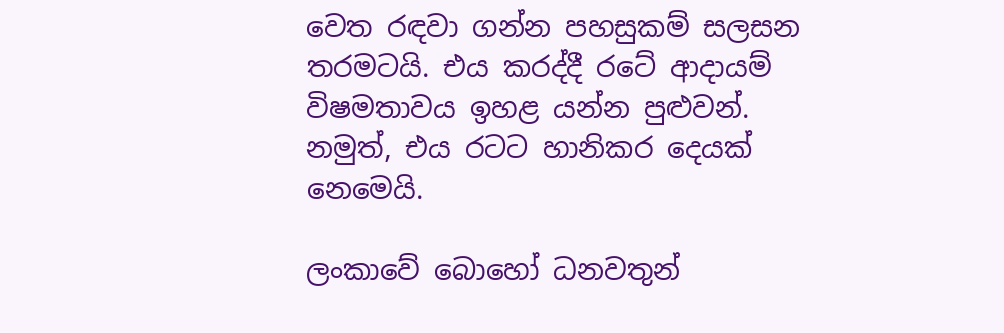වෙත රඳවා ගන්න පහසුකම් සලසන තරමටයි. එය කරද්දී රටේ ආදායම් විෂමතාවය ඉහළ යන්න පුළුවන්. නමුත්, එය රටට හානිකර දෙයක් නෙමෙයි.

ලංකාවේ බොහෝ ධනවතුන්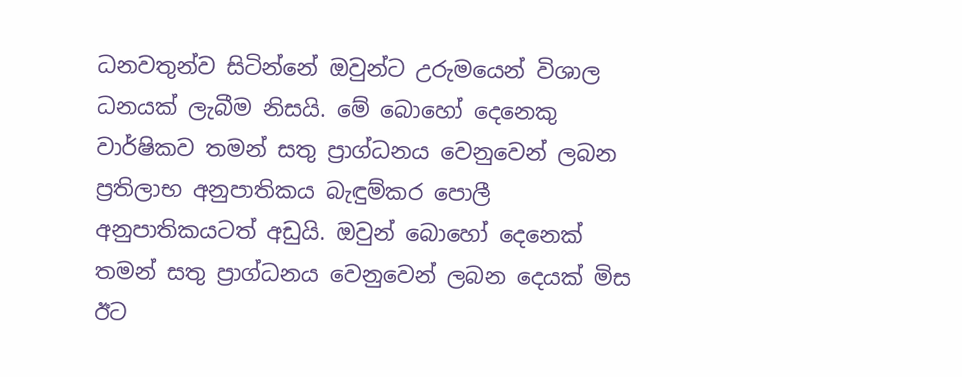ධනවතුන්ව සිටින්නේ ඔවුන්ට උරුමයෙන් විශාල ධනයක් ලැබීම නිසයි. මේ බොහෝ දෙනෙකු වාර්ෂිකව තමන් සතු ප්‍රාග්ධනය වෙනුවෙන් ලබන ප්‍රතිලාභ අනුපාතිකය බැඳුම්කර පොලී අනුපාතිකයටත් අඩුයි. ඔවුන් බොහෝ දෙනෙක් තමන් සතු ප්‍රාග්ධනය වෙනුවෙන් ලබන දෙයක් මිස ඊට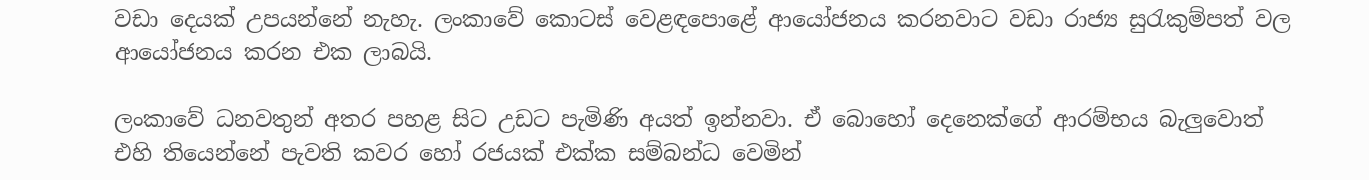වඩා දෙයක් උපයන්නේ නැහැ. ලංකාවේ කොටස් වෙළඳපොළේ ආයෝජනය කරනවාට වඩා රාජ්‍ය සුරැකුම්පත් වල ආයෝජනය කරන එක ලාබයි.

ලංකාවේ ධනවතුන් අතර පහළ සිට උඩට පැමිණි අයත් ඉන්නවා. ඒ බොහෝ දෙනෙක්ගේ ආරම්භය බැලුවොත් එහි තියෙන්නේ පැවති කවර හෝ රජයක් එක්ක සම්බන්ධ වෙමින්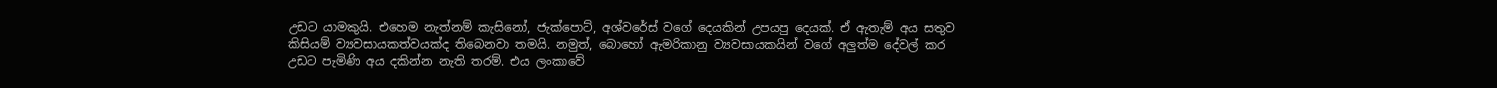උඩට යාමකුයි. එහෙම නැත්නම් කැසිනෝ, ජැක්පොට්, අශ්වරේස් වගේ දෙයකින් උපයපු දෙයක්. ඒ ඇතැම් අය සතුව කිසියම් ව්‍යවසායකත්වයක්ද තිබෙනවා තමයි. නමුත්, බොහෝ ඇමරිකානු ව්‍යවසායකයින් වගේ අලුත්ම දේවල් කර උඩට පැමිණි අය දකින්න නැති තරම්. එය ලංකාවේ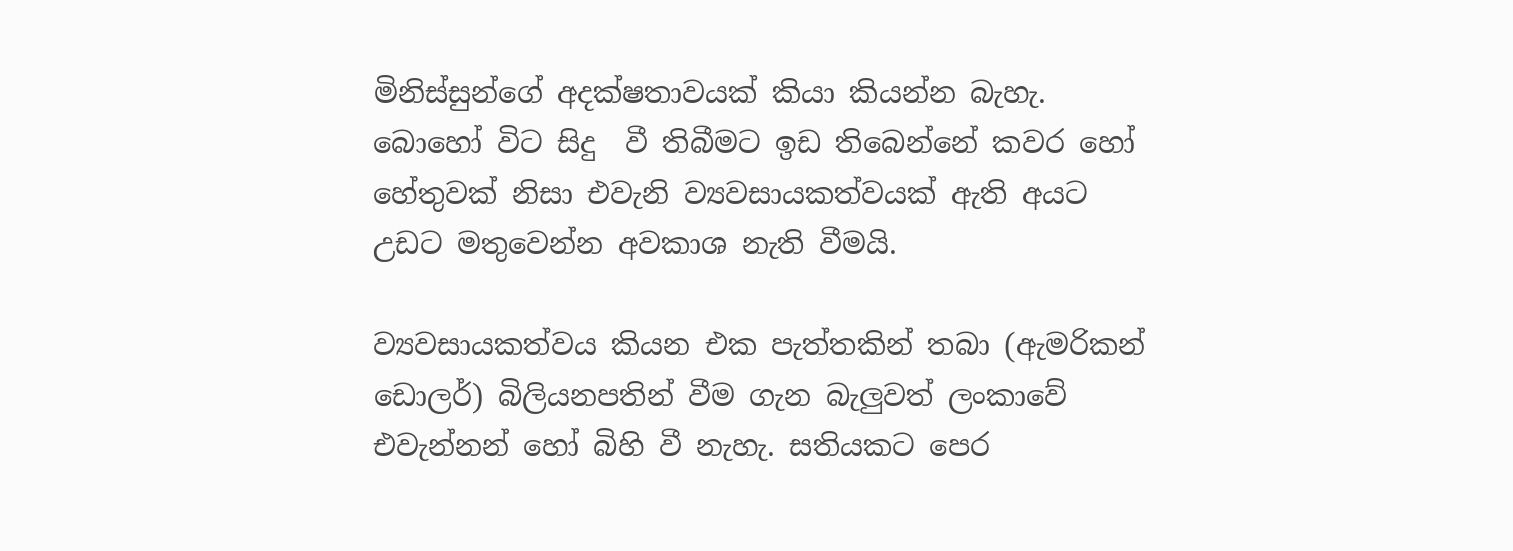මිනිස්සුන්ගේ අදක්ෂතාවයක් කියා කියන්න බැහැ. බොහෝ විට සිදු  වී තිබීමට ඉඩ තිබෙන්නේ කවර හෝ හේතුවක් නිසා එවැනි ව්‍යවසායකත්වයක් ඇති අයට උඩට මතුවෙන්න අවකාශ නැති වීමයි.

ව්‍යවසායකත්වය කියන එක පැත්තකින් තබා (ඇමරිකන් ඩොලර්) බිලියනපතින් වීම ගැන බැලුවත් ලංකාවේ එවැන්නන් හෝ බිහි වී නැහැ. සතියකට පෙර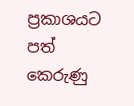ප්‍රකාශයට පත් කෙරුණු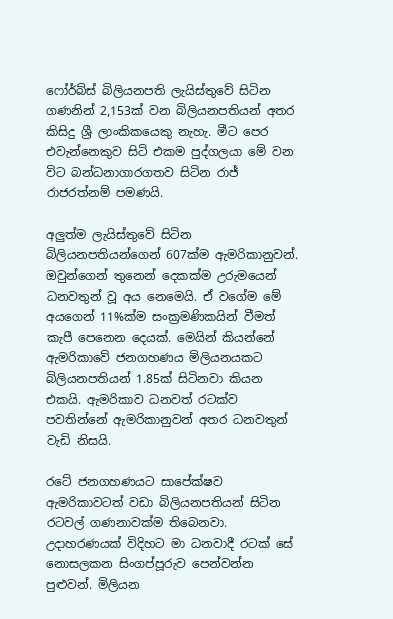ෆෝර්බ්ස් බිලියනපති ලැයිස්තුවේ සිටින ගණනින් 2,153ක් වන බිලියනපතියන් අතර  කිසිදු ශ්‍රී ලාංකිකයෙකු නැහැ. මීට පෙර එවැන්නෙකුව සිටි එකම පුද්ගලයා මේ වන විට බන්ධනාගාරගතව සිටින රාජ් රාජරත්නම් පමණයි.

අලුත්ම ලැයිස්තුවේ සිටින බිලියනපතියන්ගෙන් 607ක්ම ඇමරිකානුවන්. ඔවුන්ගෙන් තුනෙන් දෙකක්ම උරුමයෙන් ධනවතුන් වූ අය නෙමෙයි. ඒ වගේම මේ අයගෙන් 11%ක්ම සංක්‍රමණිකයින් වීමත් කැපී පෙනෙන දෙයක්. මෙයින් කියන්නේ ඇමරිකාවේ ජනගහණය මිලියනයකට බිලියනපතියන් 1.85ක් සිටිනවා කියන එකයි. ඇමරිකාව ධනවත් රටක්ව පවතින්නේ ඇමරිකානුවන් අතර ධනවතුන් වැඩි නිසයි.

රටේ ජනගහණයට සාපේක්ෂව ඇමරිකාවටත් වඩා බිලියනපතියන් සිටින රටවල් ගණනාවක්ම තිබෙනවා. උදාහරණයක් විදිහට මා ධනවාදී රටක් සේ නොසලකන සිංගප්පූරුව පෙන්වන්න පුළුවන්. මිලියන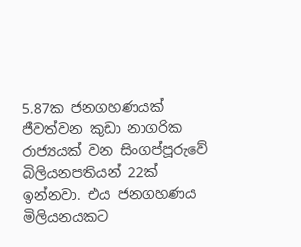5.87ක ජනගහණයක් ජීවත්වන කුඩා නාගරික රාජ්‍යයක් වන සිංගප්පූරුවේ බිලියනපතියන් 22ක් ඉන්නවා. එය ජනගහණය මිලියනයකට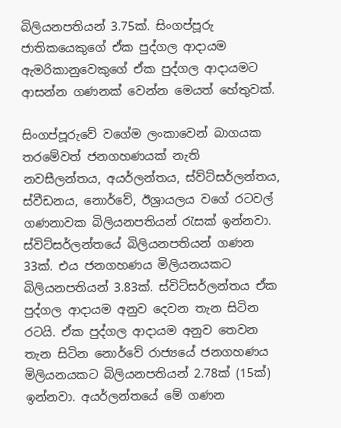බිලියනපතියන් 3.75ක්. සිංගප්පූරු ජාතිකයෙකුගේ ඒක පුද්ගල ආදායම ඇමරිකානුවෙකුගේ ඒක පුද්ගල ආදායමට ආසන්න ගණනක් වෙන්න මෙයත් හේතුවක්.

සිංගප්පූරුවේ වගේම ලංකාවෙන් බාගයක තරමේවත් ජනගහණයක් නැති නවසීලන්තය, අයර්ලන්තය, ස්ව්ට්සර්ලන්තය, ස්වීඩනය, නොර්වේ, ඊශ්‍රායලය වගේ රටවල් ගණනාවක බිලියනපතියන් රැසක් ඉන්නවා. ස්විට්සර්ලන්තයේ බිලියනපතියන් ගණන 33ක්. එය ජනගහණය මිලියනයකට බිලියනපතියන් 3.83ක්. ස්විට්සර්ලන්තය ඒක පුද්ගල ආදායම අනුව දෙවන තැන සිටින රටයි. ඒක පුද්ගල ආදායම අනුව තෙවන තැන සිටින නොර්වේ රාජ්‍යයේ ජනගහණය මිලියනයකට බිලියනපතියන් 2.78ක් (15ක්) ඉන්නවා. අයර්ලන්තයේ මේ ගණන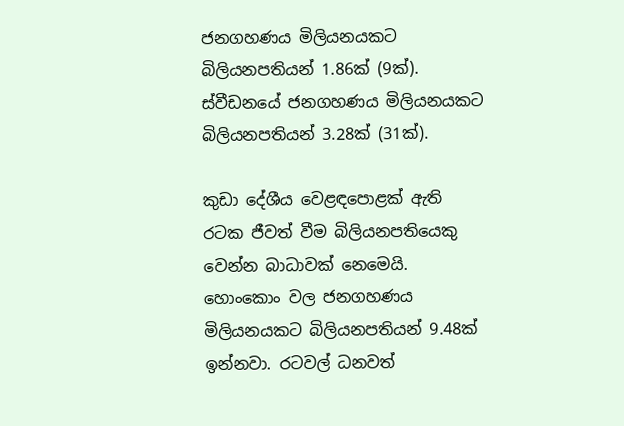ජනගහණය මිලියනයකට බිලියනපතියන් 1.86ක් (9ක්). ස්වීඩනයේ ජනගහණය මිලියනයකට බිලියනපතියන් 3.28ක් (31ක්).

කුඩා දේශීය වෙළඳපොළක් ඇති රටක ජීවත් වීම බිලියනපතියෙකු වෙන්න බාධාවක් නෙමෙයි. හොංකොං වල ජනගහණය මිලියනයකට බිලියනපතියන් 9.48ක් ඉන්නවා. රටවල් ධනවත්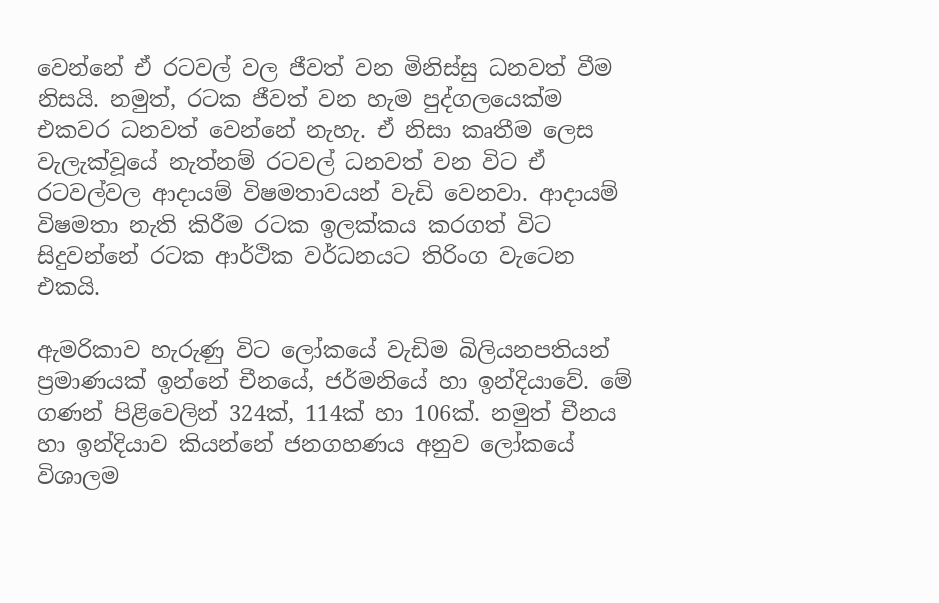වෙන්නේ ඒ රටවල් වල ජීවත් වන මිනිස්සු ධනවත් වීම නිසයි. නමුත්, රටක ජීවත් වන හැම පුද්ගලයෙක්ම එකවර ධනවත් වෙන්නේ නැහැ. ඒ නිසා කෘතීම ලෙස වැලැක්වූයේ නැත්නම් රටවල් ධනවත් වන විට ඒ රටවල්වල ආදායම් විෂමතාවයන් වැඩි වෙනවා. ආදායම් විෂමතා නැති කිරීම රටක ඉලක්කය කරගත් විට සිදුවන්නේ රටක ආර්ථික වර්ධනයට තිරිංග වැටෙන එකයි.

ඇමරිකාව හැරුණු විට ලෝකයේ වැඩිම බිලියනපතියන් ප්‍රමාණයක් ඉන්නේ චීනයේ, ජර්මනියේ හා ඉන්දියාවේ. මේ ගණන් පිළිවෙලින් 324ක්, 114ක් හා 106ක්. නමුත් චීනය හා ඉන්දියාව කියන්නේ ජනගහණය අනුව ලෝකයේ විශාලම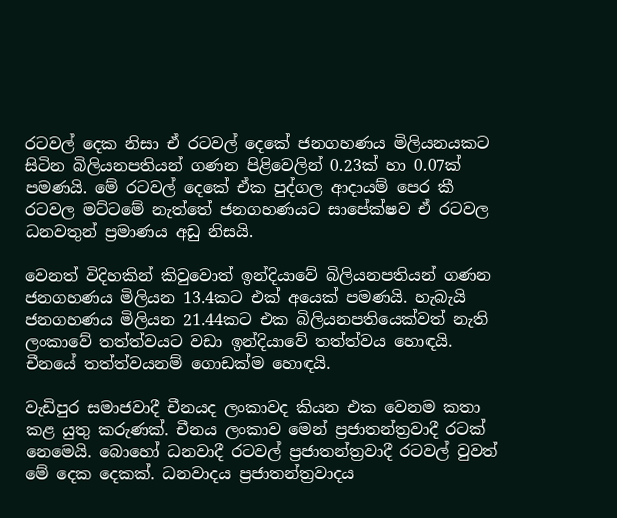රටවල් දෙක නිසා ඒ රටවල් දෙකේ ජනගහණය මිලියනයකට සිටින බිලියනපතියන් ගණන පිළිවෙලින් 0.23ක් හා 0.07ක් පමණයි. මේ රටවල් දෙකේ ඒක පුද්ගල ආදායම් පෙර කී රටවල මට්ටමේ නැත්තේ ජනගහණයට සාපේක්ෂව ඒ රටවල ධනවතුන් ප්‍රමාණය අඩු නිසයි.

වෙනත් විදිහකින් කිවුවොත් ඉන්දියාවේ බිලියනපතියන් ගණන ජනගහණය මිලියන 13.4කට එක් අයෙක් පමණයි. හැබැයි ජනගහණය මිලියන 21.44කට එක බිලියනපතියෙක්වත් නැති ලංකාවේ තත්ත්වයට වඩා ඉන්දියාවේ තත්ත්වය හොඳයි. චීනයේ තත්ත්වයනම් ගොඩක්ම හොඳයි.

වැඩිපුර සමාජවාදී චීනයද ලංකාවද කියන එක වෙනම කතා කළ යුතු කරුණක්. චීනය ලංකාව මෙන් ප්‍රජාතන්ත්‍රවාදී රටක් නෙමෙයි. බොහෝ ධනවාදී රටවල් ප්‍රජාතන්ත්‍රවාදී රටවල් වුවත් මේ දෙක දෙකක්. ධනවාදය ප්‍රජාතන්ත්‍රවාදය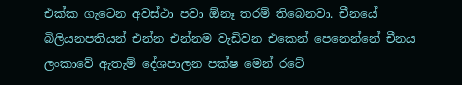එක්ක ගැටෙන අවස්ථා පවා ඕනෑ තරම් තිබෙනවා. චීනයේ බිලියනපතියන් එන්න එන්නම වැඩිවන එකෙන් පෙනෙන්නේ චීනය ලංකාවේ ඇතැම් දේශපාලන පක්ෂ මෙන් රටේ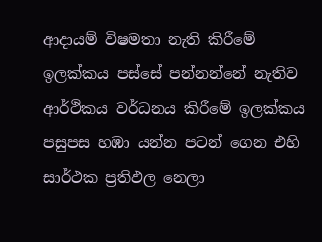ආදායම් විෂමතා නැති කිරීමේ ඉලක්කය පස්සේ පන්නන්නේ නැතිව ආර්ථිකය වර්ධනය කිරීමේ ඉලක්කය පසුපස හඹා යන්න පටන් ගෙන එහි සාර්ථක ප්‍රතිඵල නෙලා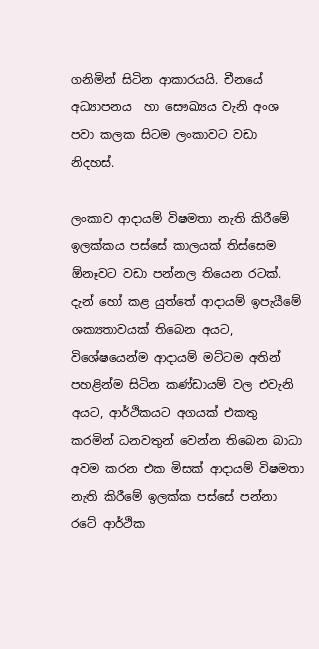ගනිමින් සිටින ආකාරයයි. චීනයේ අධ්‍යාපනය  හා සෞඛ්‍යය වැනි අංශ පවා කලක සිටම ලංකාවට වඩා නිදහස්.

ලංකාව ආදායම් විෂමතා නැති කිරීමේ ඉලක්කය පස්සේ කාලයක් තිස්සෙම ඕනෑවට වඩා පන්නල තියෙන රටක්. දැන් හෝ කළ යුත්තේ ආදායම් ඉපැයීමේ ශක්‍යතාවයක් තිබෙන අයට, විශේෂයෙන්ම ආදායම් මට්ටම අතින් පහළින්ම සිටින කණ්ඩායම් වල එවැනි අයට, ආර්ථිකයට අගයක් එකතු කරමින් ධනවතුන් වෙන්න තිබෙන බාධා අවම කරන එක මිසක් ආදායම් විෂමතා නැති කිරීමේ ඉලක්ක පස්සේ පන්නා රටේ ආර්ථික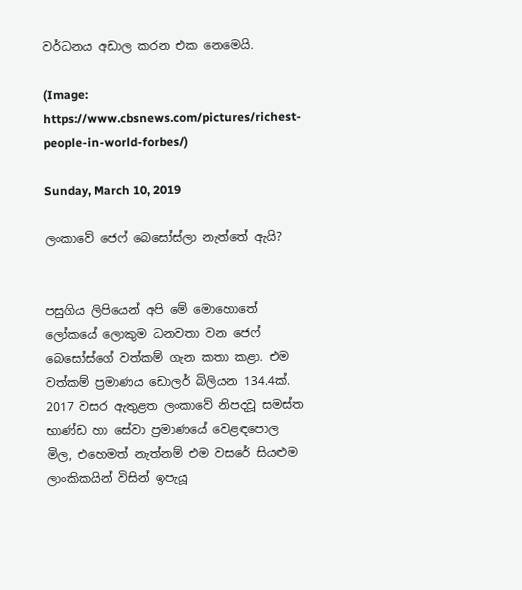වර්ධනය අඩාල කරන එක නෙමෙයි.

(Image: https://www.cbsnews.com/pictures/richest-people-in-world-forbes/)

Sunday, March 10, 2019

ලංකාවේ ජෙෆ් බෙසෝස්ලා නැත්තේ ඇයි?


පසුගිය ලිපියෙන් අපි මේ මොහොතේ ලෝකයේ ලොකුම ධනවතා වන ජෙෆ් බෙසෝස්ගේ වත්කම් ගැන කතා කළා. එම වත්කම් ප්‍රමාණය ඩොලර් බිලියන 134.4ක්. 2017 වසර ඇතුළත ලංකාවේ නිපදවූ සමස්ත භාණ්ඩ හා සේවා ප්‍රමාණයේ වෙළඳපොල මිල, එහෙමත් නැත්නම් එම වසරේ සියළුම ලාංකිකයින් විසින් ඉපැයූ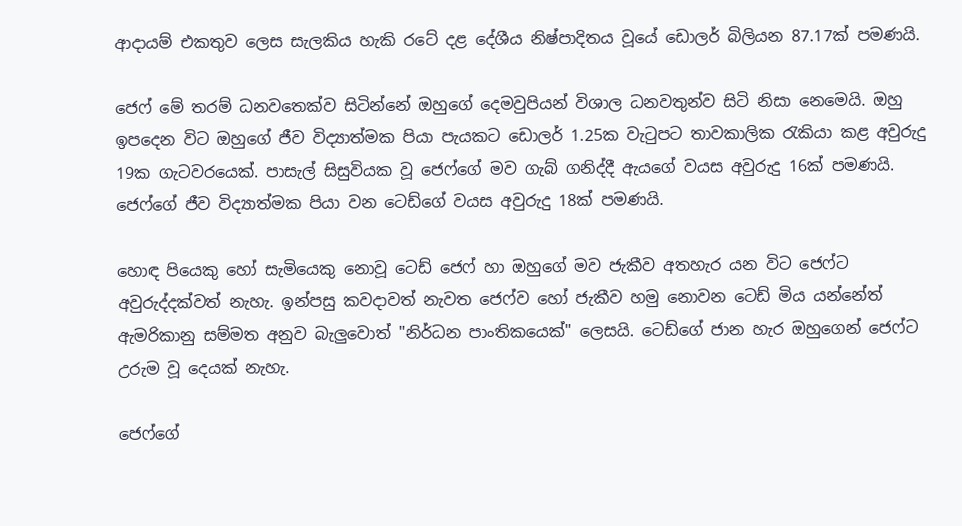ආදායම් එකතුව ලෙස සැලකිය හැකි රටේ දළ දේශීය නිෂ්පාදිතය වූයේ ඩොලර් බිලියන 87.17ක් පමණයි.

ජෙෆ් මේ තරම් ධනවතෙක්ව සිටින්නේ ඔහුගේ දෙමවුපියන් විශාල ධනවතුන්ව සිටි නිසා නෙමෙයි. ඔහු ඉපදෙන විට ඔහුගේ ජීව විද්‍යාත්මක පියා පැයකට ඩොලර් 1.25ක වැටුපට තාවකාලික රැකියා කළ අවුරුදු 19ක ගැටවරයෙක්. පාසැල් සිසුවියක වූ ජෙෆ්ගේ මව ගැබ් ගනිද්දී ඇයගේ වයස අවුරුදු 16ක් පමණයි. ජෙෆ්ගේ ජීව විද්‍යාත්මක පියා වන ටෙඩ්ගේ වයස අවුරුදු 18ක් පමණයි.

හොඳ පියෙකු හෝ සැමියෙකු නොවූ ටෙඩ් ජෙෆ් හා ඔහුගේ මව ජැකීව අතහැර යන විට ජෙෆ්ට අවුරුද්දක්වත් නැහැ. ඉන්පසු කවදාවත් නැවත ජෙෆ්ව හෝ ජැකීව හමු නොවන ටෙඩ් මිය යන්නේත් ඇමරිකානු සම්මත අනුව බැලුවොත් "නිර්ධන පාංතිකයෙක්" ලෙසයි. ටෙඩ්ගේ ජාන හැර ඔහුගෙන් ජෙෆ්ට උරුම වූ දෙයක් නැහැ.

ජෙෆ්ගේ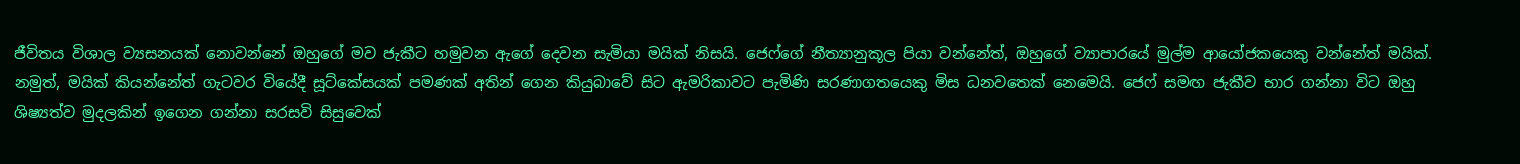ජීවිතය විශාල ව්‍යසනයක් නොවන්නේ ඔහුගේ මව ජැකීට හමුවන ඇගේ දෙවන සැමියා මයික් නිසයි. ජෙෆ්ගේ නීත්‍යානුකූල පියා වන්නේත්, ඔහුගේ ව්‍යාපාරයේ මුල්ම ආයෝජකයෙකු වන්නේත් මයික්. නමුත්, මයික් කියන්නේත් ගැටවර වියේදී සූට්කේසයක් පමණක් අතින් ගෙන කියුබාවේ සිට ඇමරිකාවට පැමිණි සරණාගතයෙකු මිස ධනවතෙක් නෙමෙයි. ජෙෆ් සමඟ ජැකීව භාර ගන්නා විට ඔහු ශිෂ්‍යත්ව මුදලකින් ඉගෙන ගන්නා සරසවි සිසුවෙක්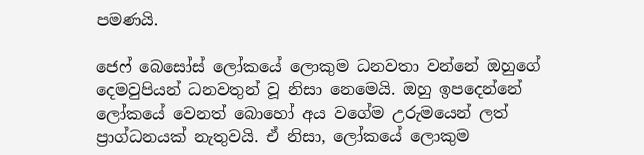පමණයි.

ජෙෆ් බෙසෝස් ලෝකයේ ලොකුම ධනවතා වන්නේ ඔහුගේ දෙමවුපියන් ධනවතුන් වූ නිසා නෙමෙයි. ඔහු ඉපදෙන්නේ ලෝකයේ වෙනත් බොහෝ අය වගේම උරුමයෙන් ලත් ප්‍රාග්ධනයක් නැතුවයි. ඒ නිසා, ලෝකයේ ලොකුම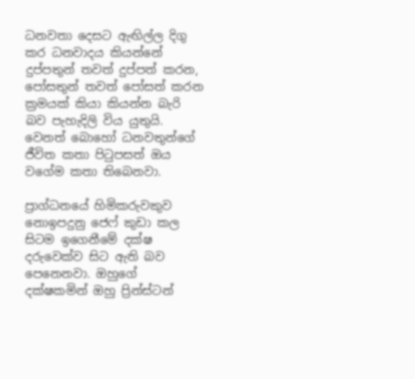ධනවතා දෙසට ඇඟිල්ල දිගු කර ධනවාදය කියන්නේ දුප්පතුන් තවත් දුප්පත් කරන, පෝසතුන් තවත් පෝසත් කරන ක්‍රමයක් කියා කියන්න බැරි බව පැහැදිලි විය යුතුයි. වෙනත් බොහෝ ධනවතුන්ගේ ජීවිත කතා පිටුපසත් ඔය වගේම කතා තිබෙනවා.

ප්‍රාග්ධනයේ හිමිකරුවකුව නොඉපදුනු ජෙෆ් කුඩා කල සිටම ඉගෙනීමේ දක්ෂ දරුවෙක්ව සිට ඇති බව පෙනෙනවා. ඔහුගේ දක්ෂකමින් ඔහු ප්‍රින්ස්ටන්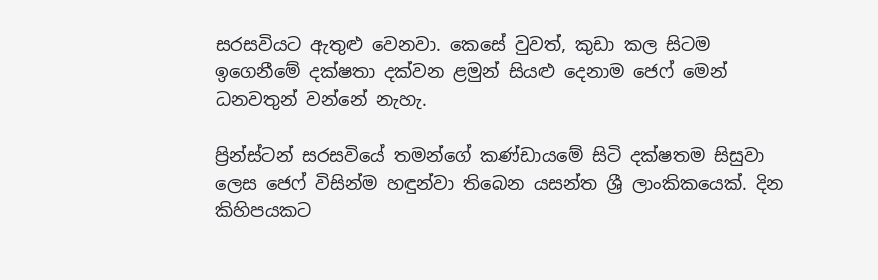සරසවියට ඇතුළු වෙනවා. කෙසේ වුවත්, කුඩා කල සිටම ඉගෙනීමේ දක්ෂතා දක්වන ළමුන් සියළු දෙනාම ජෙෆ් මෙන් ධනවතුන් වන්නේ නැහැ.

ප්‍රින්ස්ටන් සරසවියේ තමන්ගේ කණ්ඩායමේ සිටි දක්ෂතම සිසුවා ලෙස ජෙෆ් විසින්ම හඳුන්වා තිබෙන යසන්ත ශ්‍රී ලාංකිකයෙක්. දින කිහිපයකට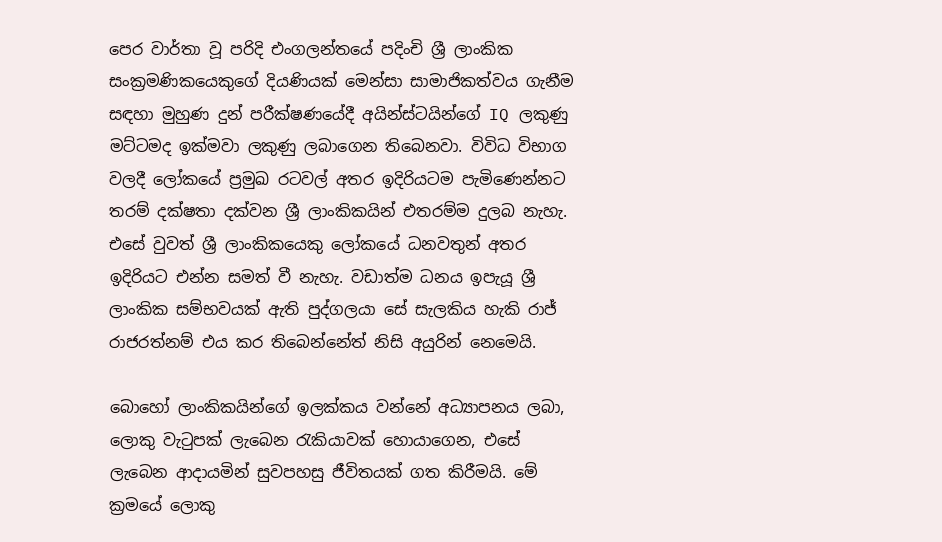පෙර වාර්තා වූ පරිදි එංගලන්තයේ පදිංචි ශ්‍රී ලාංකික සංක්‍රමණිකයෙකුගේ දියණියක් මෙන්සා සාමාජිකත්වය ගැනීම සඳහා මුහුණ දුන් පරීක්ෂණයේදී අයින්ස්ටයින්ගේ IQ ලකුණු මට්ටමද ඉක්මවා ලකුණු ලබාගෙන තිබෙනවා. විවිධ විභාග වලදී ලෝකයේ ප්‍රමුඛ රටවල් අතර ඉදිරියටම පැමිණෙන්නට තරම් දක්ෂතා දක්වන ශ්‍රී ලාංකිකයින් එතරම්ම දුලබ නැහැ. එසේ වුවත් ශ්‍රී ලාංකිකයෙකු ලෝකයේ ධනවතුන් අතර ඉදිරියට එන්න සමත් වී නැහැ. වඩාත්ම ධනය ඉපැයූ ශ්‍රී ලාංකික සම්භවයක් ඇති පුද්ගලයා සේ සැලකිය හැකි රාජ් රාජරත්නම් එය කර තිබෙන්නේත් නිසි අයුරින් නෙමෙයි.

බොහෝ ලාංකිකයින්ගේ ඉලක්කය වන්නේ අධ්‍යාපනය ලබා, ලොකු වැටුපක් ලැබෙන රැකියාවක් හොයාගෙන, එසේ ලැබෙන ආදායමින් සුවපහසු ජීවිතයක් ගත කිරීමයි. මේ ක්‍රමයේ ලොකු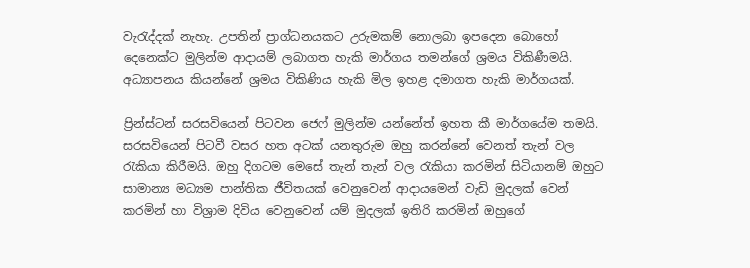වැරැද්දක් නැහැ. උපතින් ප්‍රාග්ධනයකට උරුමකම් නොලබා ඉපදෙන බොහෝ දෙනෙක්ට මුලින්ම ආදායම් ලබාගත හැකි මාර්ගය තමන්ගේ ශ්‍රමය විකිණීමයි. අධ්‍යාපනය කියන්නේ ශ්‍රමය විකිණිය හැකි මිල ඉහළ දමාගත හැකි මාර්ගයක්.

ප්‍රින්ස්ටන් සරසවියෙන් පිටවන ජෙෆ් මුලින්ම යන්නේත් ඉහත කී මාර්ගයේම තමයි. සරසවියෙන් පිටවී වසර හත අටක් යනතුරුම ඔහු කරන්නේ වෙනත් තැන් වල රැකියා කිරීමයි. ඔහු දිගටම මෙසේ තැන් තැන් වල රැකියා කරමින් සිටියානම් ඔහුට සාමාන්‍ය මධ්‍යම පාන්තික ජීවිතයක් වෙනුවෙන් ආදායමෙන් වැඩි මුදලක් වෙන් කරමින් හා විශ්‍රාම දිවිය වෙනුවෙන් යම් මුදලක් ඉතිරි කරමින් ඔහුගේ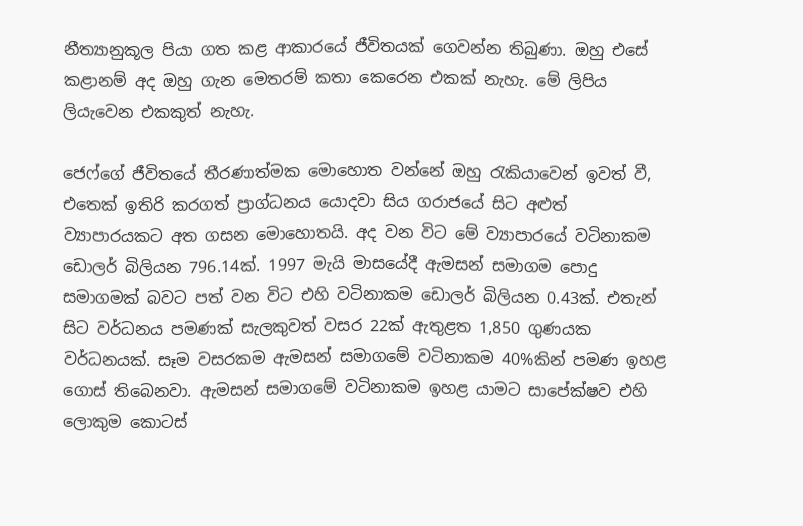නීත්‍යානුකූල පියා ගත කළ ආකාරයේ ජීවිතයක් ගෙවන්න තිබුණා. ඔහු එසේ කළානම් අද ඔහු ගැන මෙතරම් කතා කෙරෙන එකක් නැහැ. මේ ලිපිය ලියැවෙන එකකුත් නැහැ.

ජෙෆ්ගේ ජීවිතයේ තීරණාත්මක මොහොත වන්නේ ඔහු රැකියාවෙන් ඉවත් වී, එතෙක් ඉතිරි කරගත් ප්‍රාග්ධනය යොදවා සිය ගරාජයේ සිට අළුත් ව්‍යාපාරයකට අත ගසන මොහොතයි. අද වන විට මේ ව්‍යාපාරයේ වටිනාකම ඩොලර් බිලියන 796.14ක්. 1997 මැයි මාසයේදී ඇමසන් සමාගම පොදු සමාගමක් බවට පත් වන විට එහි වටිනාකම ඩොලර් බිලියන 0.43ක්. එතැන් සිට වර්ධනය පමණක් සැලකුවත් වසර 22ක් ඇතුළත 1,850 ගුණයක වර්ධනයක්. සෑම වසරකම ඇමසන් සමාගමේ වටිනාකම 40%කින් පමණ ඉහළ ගොස් තිබෙනවා. ඇමසන් සමාගමේ වටිනාකම ඉහළ යාමට සාපේක්ෂව එහි ලොකුම කොටස්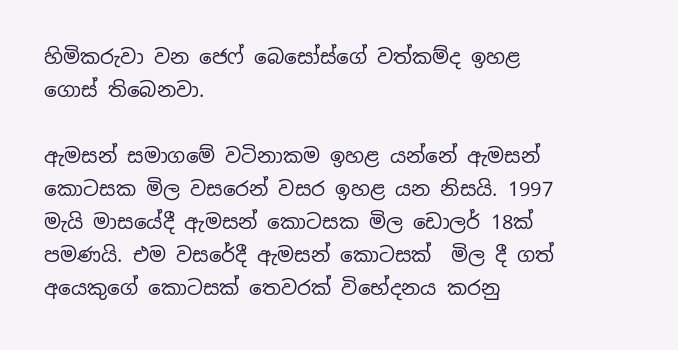හිමිකරුවා වන ජෙෆ් බෙසෝස්ගේ වත්කම්ද ඉහළ ගොස් තිබෙනවා.

ඇමසන් සමාගමේ වටිනාකම ඉහළ යන්නේ ඇමසන් කොටසක මිල වසරෙන් වසර ඉහළ යන නිසයි. 1997 මැයි මාසයේදී ඇමසන් කොටසක මිල ඩොලර් 18ක් පමණයි. එම වසරේදී ඇමසන් කොටසක්  මිල දී ගත් අයෙකුගේ කොටසක් තෙවරක් විභේදනය කරනු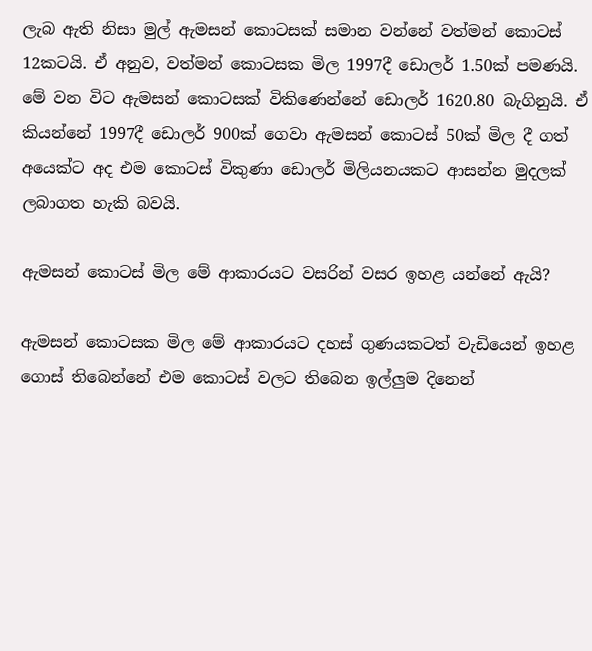ලැබ ඇති නිසා මුල් ඇමසන් කොටසක් සමාන වන්නේ වත්මන් කොටස් 12කටයි. ඒ අනුව, වත්මන් කොටසක මිල 1997දී ඩොලර් 1.50ක් පමණයි. මේ වන විට ඇමසන් කොටසක් විකිණෙන්නේ ඩොලර් 1620.80 බැගිනුයි. ඒ කියන්නේ 1997දී ඩොලර් 900ක් ගෙවා ඇමසන් කොටස් 50ක් මිල දී ගත් අයෙක්ට අද එම කොටස් විකුණා ඩොලර් මිලියනයකට ආසන්න මුදලක් ලබාගත හැකි බවයි.

ඇමසන් කොටස් මිල මේ ආකාරයට වසරින් වසර ඉහළ යන්නේ ඇයි?

ඇමසන් කොටසක මිල මේ ආකාරයට දහස් ගුණයකටත් වැඩියෙන් ඉහළ ගොස් තිබෙන්නේ එම කොටස් වලට තිබෙන ඉල්ලුම දිනෙන්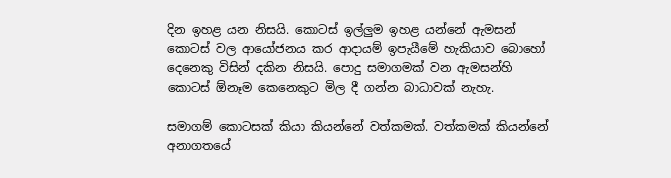දින ඉහළ යන නිසයි. කොටස් ඉල්ලුම ඉහළ යන්නේ ඇමසන් කොටස් වල ආයෝජනය කර ආදායම් ඉපැයීමේ හැකියාව බොහෝ දෙනෙකු විසින් දකින නිසයි. පොදු සමාගමක් වන ඇමසන්හි කොටස් ඕනෑම කෙනෙකුට මිල දී ගන්න බාධාවක් නැහැ.

සමාගම් කොටසක් කියා කියන්නේ වත්කමක්. වත්කමක් කියන්නේ අනාගතයේ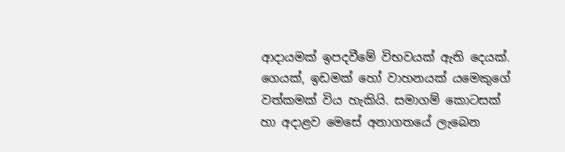ආදායමක් ඉපදවීමේ විභවයක් ඇති දෙයක්. ගෙයක්, ඉඩමක් හෝ වාහනයක් යමෙකුගේ වත්කමක් විය හැකියි. සමාගම් කොටසක් හා අදාළව මෙසේ අනාගතයේ ලැබෙන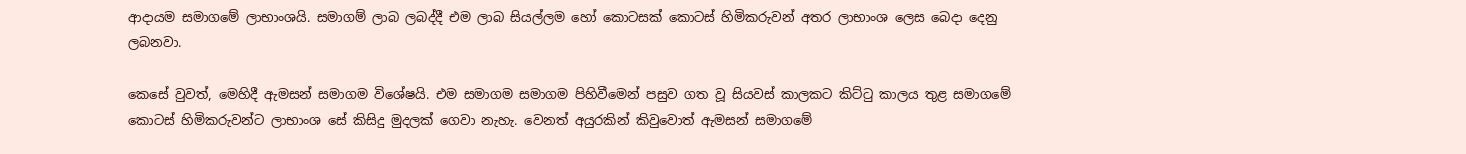ආදායම සමාගමේ ලාභාංශයි. සමාගම් ලාබ ලබද්දී එම ලාබ සියල්ලම හෝ කොටසක් කොටස් හිමිකරුවන් අතර ලාභාංශ ලෙස බෙදා දෙනු ලබනවා.

කෙසේ වුවත්, මෙහිදී ඇමසන් සමාගම විශේෂයි. එම සමාගම සමාගම පිහිවීමෙන් පසුව ගත වූ සියවස් කාලකට කිට්ටු කාලය තුළ සමාගමේ කොටස් හිමිකරුවන්ට ලාභාංශ සේ කිසිදු මුදලක් ගෙවා නැහැ. වෙනත් අයුරකින් කිවුවොත් ඇමසන් සමාගමේ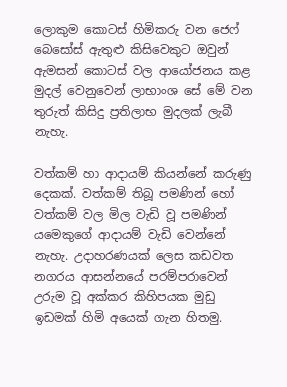ලොකුම කොටස් හිමිකරු වන ජෙෆ් බෙසෝස් ඇතුළු කිසිවෙකුට ඔවුන් ඇමසන් කොටස් වල ආයෝජනය කළ මුදල් වෙනුවෙන් ලාභාංශ සේ මේ වන තුරුත් කිසිදු ප්‍රතිලාභ මුදලක් ලැබී නැහැ.

වත්කම් හා ආදායම් කියන්නේ කරුණු දෙකක්. වත්කම් තිබූ පමණින් හෝ වත්කම් වල මිල වැඩි වූ පමණින් යමෙකුගේ ආදායම් වැඩි වෙන්නේ නැහැ. උදාහරණයක් ලෙස කඩවත නගරය ආසන්නයේ පරම්පරාවෙන් උරුම වූ අක්කර කිහිපයක මුඩු ඉඩමක් හිමි අයෙක් ගැන හිතමු.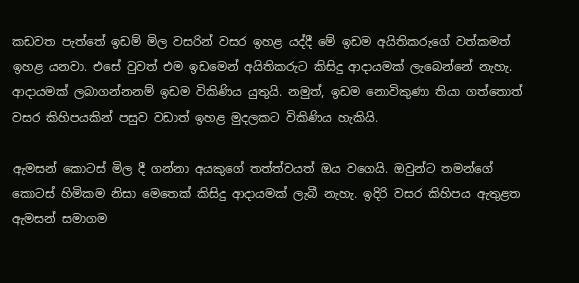කඩවත පැත්තේ ඉඩම් මිල වසරින් වසර ඉහළ යද්දී මේ ඉඩම අයිතිකරුගේ වත්කමත් ඉහළ යනවා. එසේ වුවත් එම ඉඩමෙන් අයිතිකරුට කිසිදු ආදායමක් ලැබෙන්නේ නැහැ. ආදායමක් ලබාගන්නනම් ඉඩම විකිණිය යුතුයි. නමුත්, ඉඩම නොවිකුණා තියා ගත්තොත් වසර කිහිපයකින් පසුව වඩාත් ඉහළ මුදලකට විකිණිය හැකියි.

ඇමසන් කොටස් මිල දී ගන්නා අයකුගේ තත්ත්වයත් ඔය වගෙයි. ඔවුන්ට තමන්ගේ කොටස් හිමිකම නිසා මෙතෙක් කිසිදු ආදායමක් ලැබී නැහැ. ඉදිරි වසර කිහිපය ඇතුළත ඇමසන් සමාගම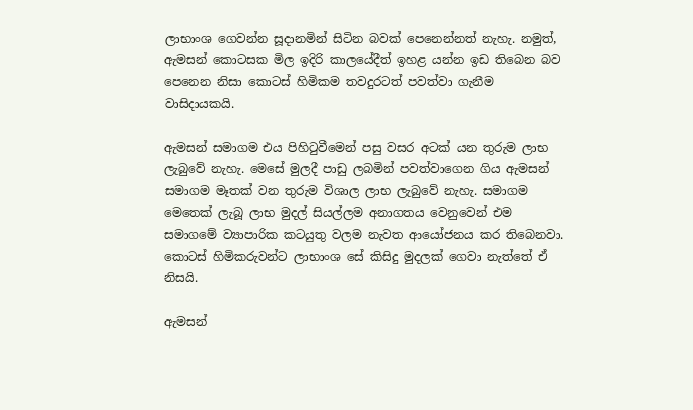ලාභාංශ ගෙවන්න සූදානමින් සිටින බවක් පෙනෙන්නත් නැහැ. නමුත්, ඇමසන් කොටසක මිල ඉදිරි කාලයේදීත් ඉහළ යන්න ඉඩ තිබෙන බව පෙනෙන නිසා කොටස් හිමිකම තවදුරටත් පවත්වා ගැනීම වාසිදායකයි.

ඇමසන් සමාගම එය පිහිටුවීමෙන් පසු වසර අටක් යන තුරුම ලාභ ලැබුවේ නැහැ. මෙසේ මුලදී පාඩු ලබමින් පවත්වාගෙන ගිය ඇමසන් සමාගම මෑතක් වන තුරුම විශාල ලාභ ලැබුවේ නැහැ. සමාගම මෙතෙක් ලැබූ ලාභ මුදල් සියල්ලම අනාගතය වෙනුවෙන් එම සමාගමේ ව්‍යාපාරික කටයුතු වලම නැවත ආයෝජනය කර තිබෙනවා. කොටස් හිමිකරුවන්ට ලාභාංශ සේ කිසිදු මුදලක් ගෙවා නැත්තේ ඒ නිසයි.

ඇමසන්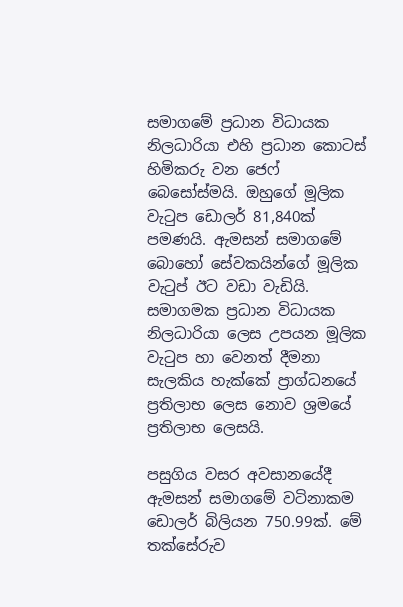සමාගමේ ප්‍රධාන විධායක නිලධාරියා එහි ප්‍රධාන කොටස් හිමිකරු වන ජෙෆ් බෙසෝස්මයි. ඔහුගේ මූලික වැටුප ඩොලර් 81,840ක් පමණයි. ඇමසන් සමාගමේ බොහෝ සේවකයින්ගේ මූලික වැටුප් ඊට වඩා වැඩියි. සමාගමක ප්‍රධාන විධායක නිලධාරියා ලෙස උපයන මූලික වැටුප හා වෙනත් දීමනා සැලකිය හැක්කේ ප්‍රාග්ධනයේ ප්‍රතිලාභ ලෙස නොව ශ්‍රමයේ ප්‍රතිලාභ ලෙසයි.

පසුගිය වසර අවසානයේදී ඇමසන් සමාගමේ වටිනාකම ඩොලර් බිලියන 750.99ක්. මේ තක්සේරුව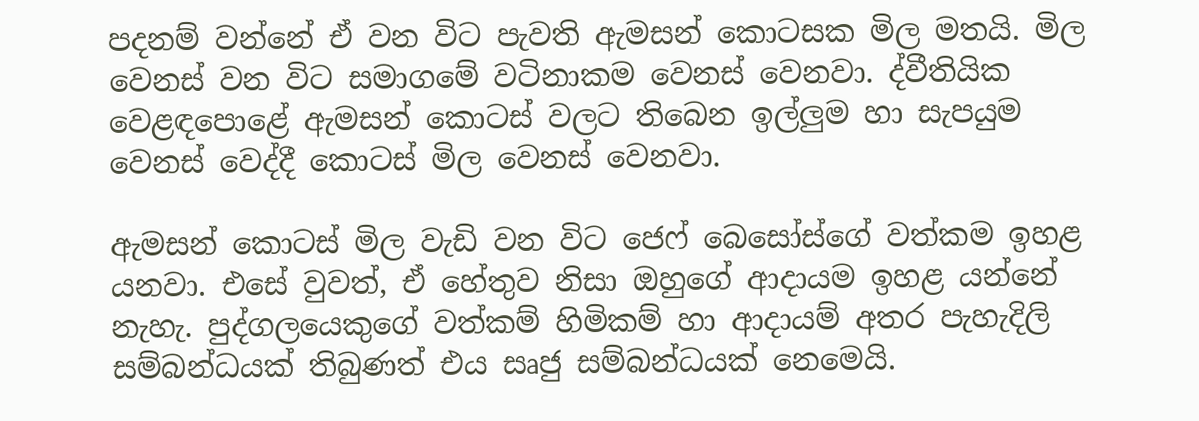පදනම් වන්නේ ඒ වන විට පැවති ඇමසන් කොටසක මිල මතයි. මිල වෙනස් වන විට සමාගමේ වටිනාකම වෙනස් වෙනවා. ද්වීතියික වෙළඳපොළේ ඇමසන් කොටස් වලට තිබෙන ඉල්ලුම හා සැපයුම වෙනස් වෙද්දී කොටස් මිල වෙනස් වෙනවා.

ඇමසන් කොටස් මිල වැඩි වන විට ජෙෆ් බෙසෝස්ගේ වත්කම ඉහළ යනවා. එසේ වුවත්, ඒ හේතුව නිසා ඔහුගේ ආදායම ඉහළ යන්නේ නැහැ. පුද්ගලයෙකුගේ වත්කම් හිමිකම් හා ආදායම් අතර පැහැදිලි සම්බන්ධයක් තිබුණත් එය සෘජු සම්බන්ධයක් නෙමෙයි.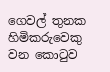ගෙවල් තුනක හිමිකරුවෙකු වන කොටුව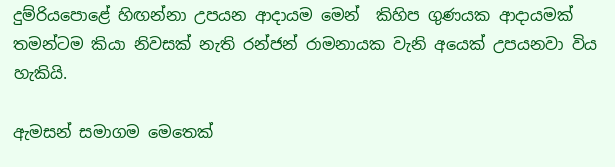දුම්රියපොළේ හිඟන්නා උපයන ආදායම මෙන්  කිහිප ගුණයක ආදායමක් තමන්ටම කියා නිවසක් නැති රන්ජන් රාමනායක වැනි අයෙක් උපයනවා විය හැකියි.

ඇමසන් සමාගම මෙතෙක්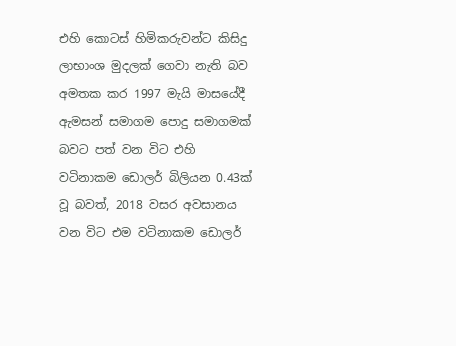එහි කොටස් හිමිකරුවන්ට කිසිදු ලාභාංශ මුදලක් ගෙවා නැති බව අමතක කර 1997 මැයි මාසයේදී ඇමසන් සමාගම පොදු සමාගමක් බවට පත් වන විට එහි වටිනාකම ඩොලර් බිලියන 0.43ක් වූ බවත්, 2018 වසර අවසානය වන විට එම වටිනාකම ඩොලර්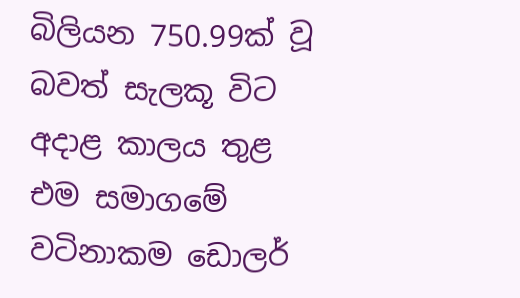බිලියන 750.99ක් වූ බවත් සැලකූ විට අදාළ කාලය තුළ එම සමාගමේ වටිනාකම ඩොලර්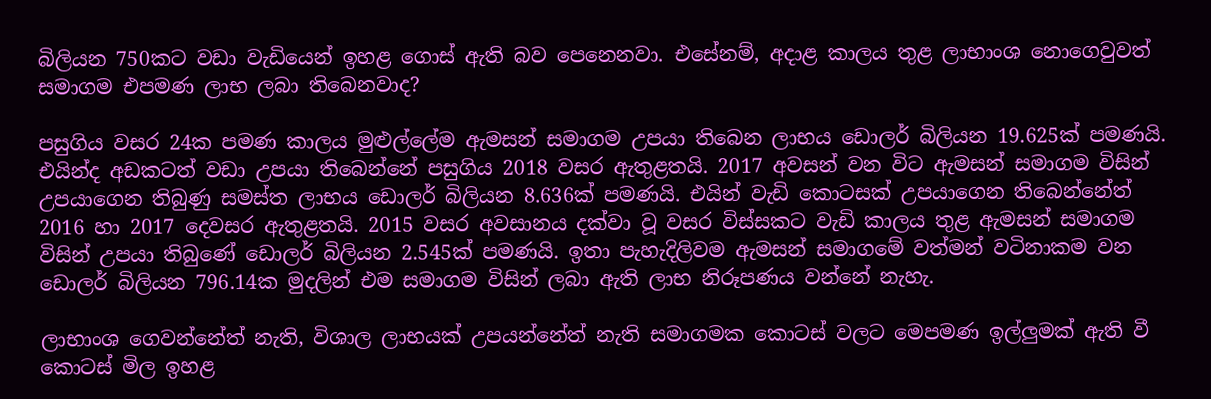බිලියන 750කට වඩා වැඩියෙන් ඉහළ ගොස් ඇති බව පෙනෙනවා. එසේනම්, අදාළ කාලය තුළ ලාභාංශ නොගෙවුවත් සමාගම එපමණ ලාභ ලබා තිබෙනවාද?

පසුගිය වසර 24ක පමණ කාලය මුළුල්ලේම ඇමසන් සමාගම උපයා තිබෙන ලාභය ඩොලර් බිලියන 19.625ක් පමණයි. එයින්ද අඩකටත් වඩා උපයා තිබෙන්නේ පසුගිය 2018 වසර ඇතුළතයි. 2017 අවසන් වන විට ඇමසන් සමාගම විසින් උපයාගෙන තිබුණු සමස්ත ලාභය ඩොලර් බිලියන 8.636ක් පමණයි. එයින් වැඩි කොටසක් උපයාගෙන තිබෙන්නේත් 2016 හා 2017 දෙවසර ඇතුළතයි. 2015 වසර අවසානය දක්වා වූ වසර විස්සකට වැඩි කාලය තුළ ඇමසන් සමාගම විසින් උපයා තිබුණේ ඩොලර් බිලියන 2.545ක් පමණයි. ඉතා පැහැදිලිවම ඇමසන් සමාගමේ වත්මන් වටිනාකම වන ඩොලර් බිලියන 796.14ක මුදලින් එම සමාගම විසින් ලබා ඇති ලාභ නිරූපණය වන්නේ නැහැ.

ලාභාංශ ගෙවන්නේත් නැති, විශාල ලාභයක් උපයන්නේත් නැති සමාගමක කොටස් වලට මෙපමණ ඉල්ලුමක් ඇති වී කොටස් මිල ඉහළ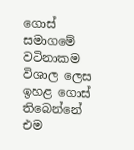ගොස් සමාගමේ වටිනාකම විශාල ලෙස ඉහළ ගොස් තිබෙන්නේ එම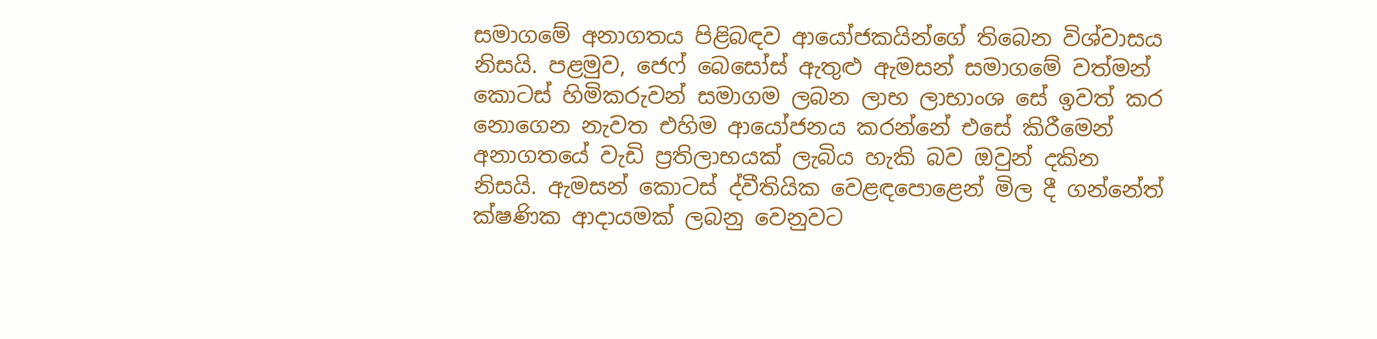සමාගමේ අනාගතය පිළිබඳව ආයෝජකයින්ගේ තිබෙන විශ්වාසය නිසයි. පළමුව, ජෙෆ් බෙසෝස් ඇතුළු ඇමසන් සමාගමේ වත්මන් කොටස් හිමිකරුවන් සමාගම ලබන ලාභ ලාභාංශ සේ ඉවත් කර නොගෙන නැවත එහිම ආයෝජනය කරන්නේ එසේ කිරීමෙන් අනාගතයේ වැඩි ප්‍රතිලාභයක් ලැබිය හැකි බව ඔවුන් දකින නිසයි. ඇමසන් කොටස් ද්වීතියික වෙළඳපොළෙන් මිල දී ගන්නේත් ක්ෂණික ආදායමක් ලබනු වෙනුවට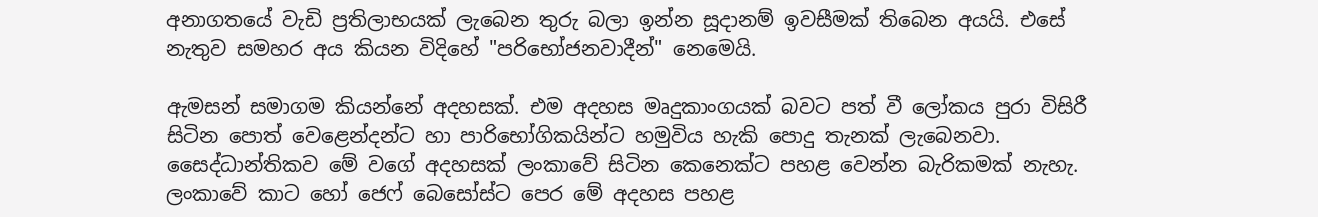අනාගතයේ වැඩි ප්‍රතිලාභයක් ලැබෙන තුරු බලා ඉන්න සූදානම් ඉවසීමක් තිබෙන අයයි. එසේ නැතුව සමහර අය කියන විදිහේ "පරිභෝජනවාදීන්" නෙමෙයි.

ඇමසන් සමාගම කියන්නේ අදහසක්. එම අදහස මෘදුකාංගයක් බවට පත් වී ලෝකය පුරා විසිරී සිටින පොත් වෙළෙන්දන්ට හා පාරිභෝගිකයින්ට හමුවිය හැකි පොදු තැනක් ලැබෙනවා. සෛද්ධාන්තිකව මේ වගේ අදහසක් ලංකාවේ සිටින කෙනෙක්ට පහළ වෙන්න බැරිකමක් නැහැ. ලංකාවේ කාට හෝ ජෙෆ් බෙසෝස්ට පෙර මේ අදහස පහළ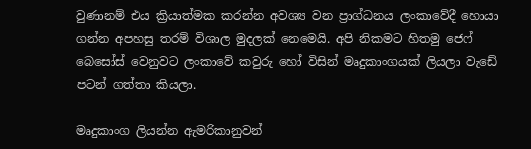වුණානම් එය ක්‍රියාත්මක කරන්න අවශ්‍ය වන ප්‍රාග්ධනය ලංකාවේදී හොයා ගන්න අපහසු තරම් විශාල මුදලක් නෙමෙයි. අපි නිකමට හිතමු ජෙෆ් බෙසෝස් වෙනුවට ලංකාවේ කවුරු හෝ විසින් මෘදුකාංගයක් ලියලා වැඩේ පටන් ගත්තා කියලා.

මෘදුකාංග ලියන්න ඇමරිකානුවන්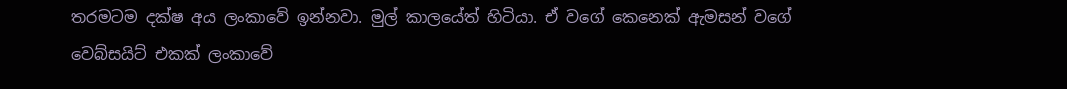තරමටම දක්ෂ අය ලංකාවේ ඉන්නවා. මුල් කාලයේත් හිටියා. ඒ වගේ කෙනෙක් ඇමසන් වගේ වෙබ්සයිට් එකක් ලංකාවේ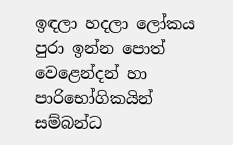ඉඳලා හදලා ලෝකය පුරා ඉන්න පොත් වෙළෙන්දන් හා පාරිභෝගිකයින් සම්බන්ධ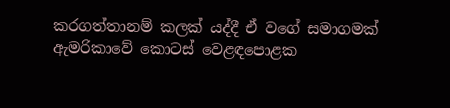කරගත්තානම් කලක් යද්දී ඒ වගේ සමාගමක් ඇමරිකාවේ කොටස් වෙළඳපොළක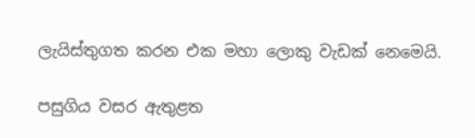ලැයිස්තුගත කරන එක මහා ලොකු වැඩක් නෙමෙයි.

පසුගිය වසර ඇතුළත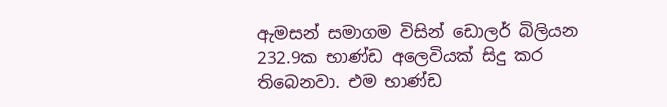ඇමසන් සමාගම විසින් ඩොලර් බිලියන 232.9ක භාණ්ඩ අලෙවියක් සිදු කර තිබෙනවා. එම භාණ්ඩ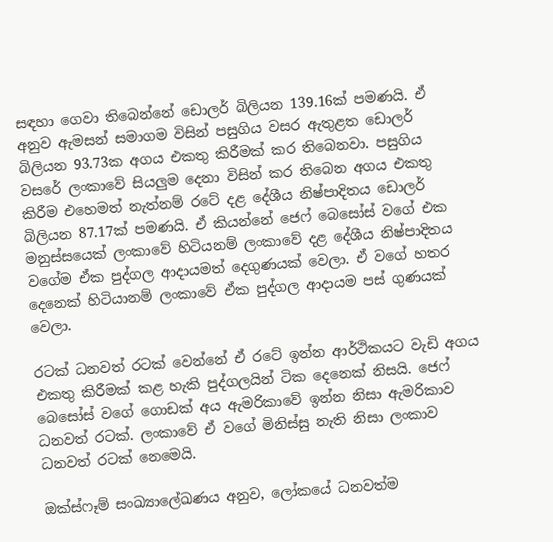සඳහා ගෙවා තිබෙන්නේ ඩොලර් බිලියන 139.16ක් පමණයි. ඒ අනුව ඇමසන් සමාගම විසින් පසුගිය වසර ඇතුළත ඩොලර් බිලියන 93.73ක අගය එකතු කිරීමක් කර තිබෙනවා. පසුගිය වසරේ ලංකාවේ සියලුම දෙනා විසින් කර තිබෙන අගය එකතු කිරීම එහෙමත් නැත්නම් රටේ දළ දේශීය නිෂ්පාදිතය ඩොලර් බිලියන 87.17ක් පමණයි. ඒ කියන්නේ ජෙෆ් බෙසෝස් වගේ එක මනුස්සයෙක් ලංකාවේ හිටියනම් ලංකාවේ දළ දේශීය නිෂ්පාදිතය වගේම ඒක පුද්ගල ආදායමත් දෙගුණයක් වෙලා. ඒ වගේ හතර දෙනෙක් හිටියානම් ලංකාවේ ඒක පුද්ගල ආදායම පස් ගුණයක් වෙලා.

රටක් ධනවත් රටක් වෙන්නේ ඒ රටේ ඉන්න ආර්ථිකයට වැඩි අගය එකතු කිරීමක් කළ හැකි පුද්ගලයින් ටික දෙනෙක් නිසයි. ජෙෆ් බෙසෝස් වගේ ගොඩක් අය ඇමරිකාවේ ඉන්න නිසා ඇමරිකාව ධනවත් රටක්. ලංකාවේ ඒ වගේ මිනිස්සු නැති නිසා ලංකාව ධනවත් රටක් නෙමෙයි.

ඔක්ස්ෆෑම් සංඛ්‍යාලේඛණය අනුව, ලෝකයේ ධනවත්ම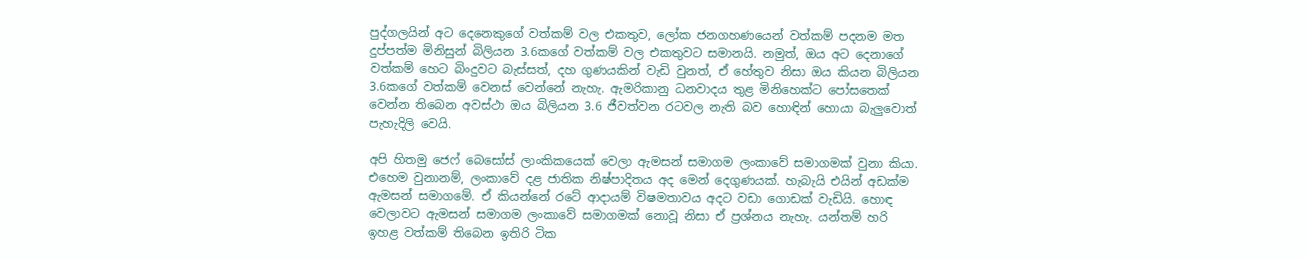පුද්ගලයින් අට දෙනෙකුගේ වත්කම් වල එකතුව, ලෝක ජනගහණයෙන් වත්කම් පදනම මත දුප්පත්ම මිනිසුන් බිලියන 3.6කගේ වත්කම් වල එකතුවට සමානයි. නමුත්, ඔය අට දෙනාගේ වත්කම් හෙට බිංදුවට බැස්සත්, දහ ගුණයකින් වැඩි වුනත්, ඒ හේතුව නිසා ඔය කියන බිලියන 3.6කගේ වත්කම් වෙනස් වෙන්නේ නැහැ. ඇමරිකානු ධනවාදය තුළ මිනිහෙක්ට පෝසතෙක් වෙන්න තිබෙන අවස්ථා ඔය බිලියන 3.6 ජීවත්වන රටවල නැති බව හොඳින් හොයා බැලුවොත් පැහැදිලි වෙයි.

අපි හිතමු ජෙෆ් බෙසෝස් ලාංකිකයෙක් වෙලා ඇමසන් සමාගම ලංකාවේ සමාගමක් වුනා කියා. එහෙම වුනානම්, ලංකාවේ දළ ජාතික නිෂ්පාදිතය අද මෙන් දෙගුණයක්. හැබැයි එයින් අඩක්ම ඇමසන් සමාගමේ. ඒ කියන්නේ රටේ ආදායම් විෂමතාවය අදට වඩා ගොඩක් වැඩියි. හොඳ වෙලාවට ඇමසන් සමාගම ලංකාවේ සමාගමක් නොවූ නිසා ඒ ප්‍රශ්නය නැහැ. යන්තම් හරි ඉහළ වත්කම් තිබෙන ඉතිරි ටික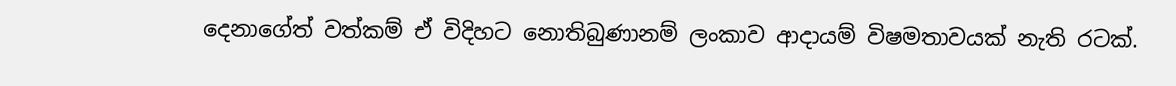දෙනාගේත් වත්කම් ඒ විදිහට නොතිබුණානම් ලංකාව ආදායම් විෂමතාවයක් නැති රටක්.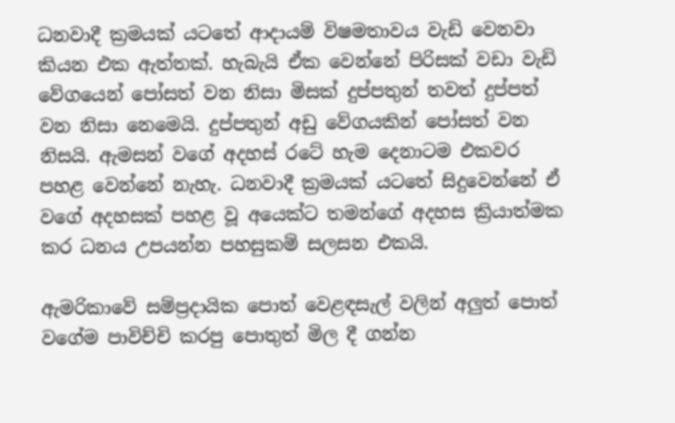ධනවාදී ක්‍රමයක් යටතේ ආදායම් විෂමතාවය වැඩි වෙනවා කියන එක ඇත්තක්. හැබැයි ඒක වෙන්නේ පිරිසක් වඩා වැඩි වේගයෙන් පෝසත් වන නිසා මිසක් දුප්පතුන් තවත් දුප්පත් වන නිසා නෙමෙයි. දුප්පතුන් අඩු වේගයකින් පෝසත් වන නිසයි. ඇමසන් වගේ අදහස් රටේ හැම දෙනාටම එකවර පහළ වෙන්නේ නැහැ. ධනවාදී ක්‍රමයක් යටතේ සිදුවෙන්නේ ඒ වගේ අදහසක් පහළ වූ අයෙක්ට තමන්ගේ අදහස ක්‍රියාත්මක කර ධනය උපයන්න පහසුකම් සලසන එකයි.

ඇමරිකාවේ සම්ප්‍රදායික පොත් වෙළඳසැල් වලින් අලුත් පොත් වගේම පාවිච්චි කරපු පොතුත් මිල දී ගන්න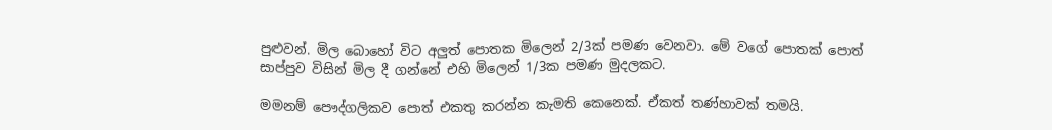පුළුවන්. මිල බොහෝ විට අලුත් පොතක මිලෙන් 2/3ක් පමණ වෙනවා. මේ වගේ පොතක් පොත් සාප්පුව විසින් මිල දී ගන්නේ එහි මිලෙන් 1/3ක පමණ මුදලකට.

මමනම් පෞද්ගලිකව පොත් එකතු කරන්න කැමති කෙනෙක්. ඒකත් තණ්හාවක් තමයි.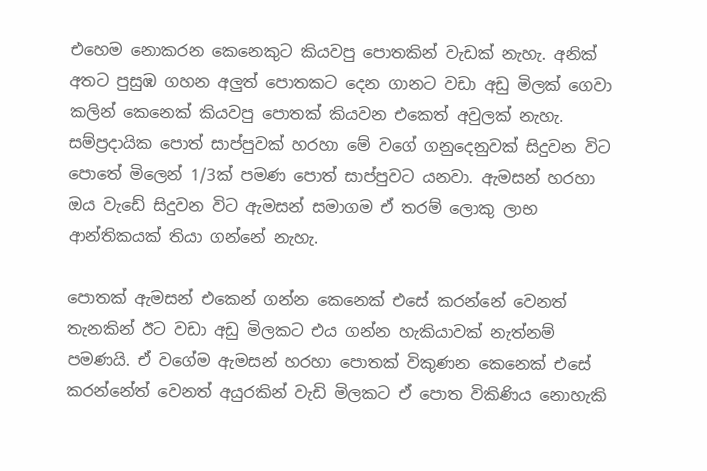එහෙම නොකරන කෙනෙකුට කියවපු පොතකින් වැඩක් නැහැ. අනික් අතට පුසුඹ ගහන අලුත් පොතකට දෙන ගානට වඩා අඩු මිලක් ගෙවා කලින් කෙනෙක් කියවපු පොතක් කියවන එකෙත් අවුලක් නැහැ. සම්ප්‍රදායික පොත් සාප්පුවක් හරහා මේ වගේ ගනුදෙනුවක් සිදුවන විට පොතේ මිලෙන් 1/3ක් පමණ පොත් සාප්පුවට යනවා. ඇමසන් හරහා ඔය වැඩේ සිදුවන විට ඇමසන් සමාගම ඒ තරම් ලොකු ලාභ ආන්තිකයක් තියා ගන්නේ නැහැ.

පොතක් ඇමසන් එකෙන් ගන්න කෙනෙක් එසේ කරන්නේ වෙනත් තැනකින් ඊට වඩා අඩු මිලකට එය ගන්න හැකියාවක් නැත්නම් පමණයි. ඒ වගේම ඇමසන් හරහා පොතක් විකුණන කෙනෙක් එසේ කරන්නේත් වෙනත් අයුරකින් වැඩි මිලකට ඒ පොත විකිණිය නොහැකි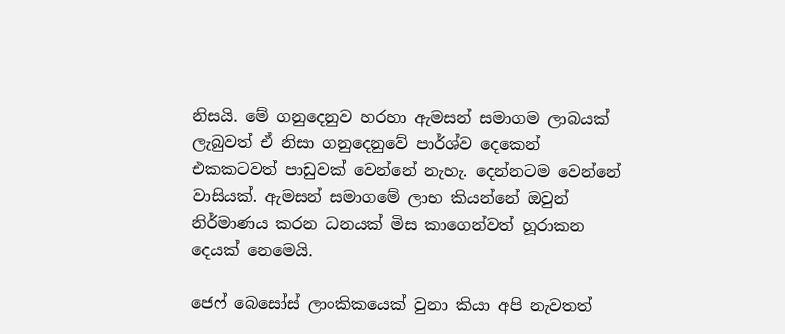නිසයි. මේ ගනුදෙනුව හරහා ඇමසන් සමාගම ලාබයක් ලැබුවත් ඒ නිසා ගනුදෙනුවේ පාර්ශ්ව දෙකෙන් එකකටවත් පාඩුවක් වෙන්නේ නැහැ. දෙන්නටම වෙන්නේ වාසියක්. ඇමසන් සමාගමේ ලාභ කියන්නේ ඔවුන් නිර්මාණය කරන ධනයක් මිස කාගෙන්වත් හූරාකන දෙයක් නෙමෙයි.

ජෙෆ් බෙසෝස් ලාංකිකයෙක් වුනා කියා අපි නැවතත්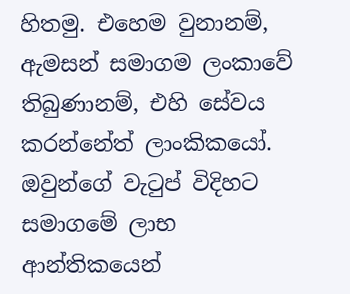හිතමු. එහෙම වුනානම්, ඇමසන් සමාගම ලංකාවේ තිබුණානම්, එහි සේවය කරන්නේත් ලාංකිකයෝ. ඔවුන්ගේ වැටුප් විදිහට සමාගමේ ලාභ ආන්තිකයෙන්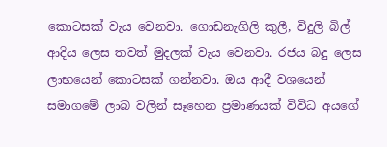කොටසක් වැය වෙනවා. ගොඩනැගිලි කුලී, විදුලි බිල් ආදිය ලෙස තවත් මුදලක් වැය වෙනවා. රජය බදු ලෙස ලාභයෙන් කොටසක් ගන්නවා. ඔය ආදී වශයෙන් සමාගමේ ලාබ වලින් සෑහෙන ප්‍රමාණයක් විවිධ අයගේ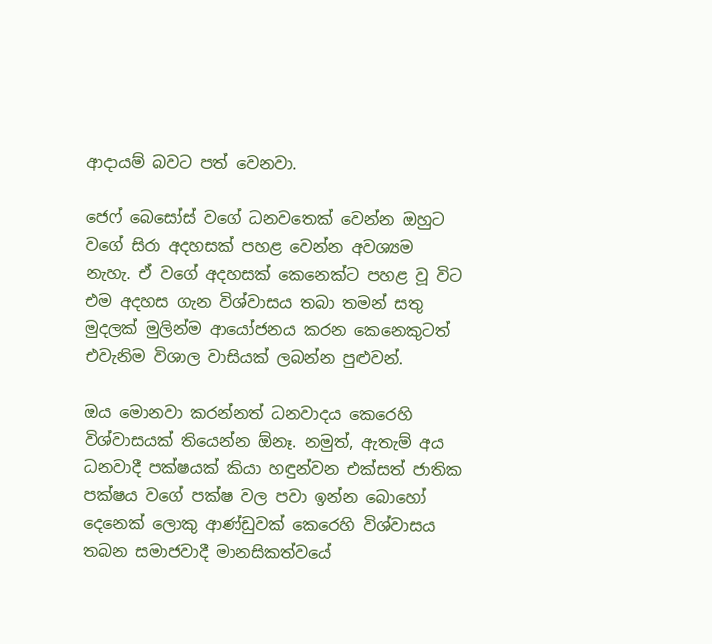ආදායම් බවට පත් වෙනවා.

ජෙෆ් බෙසෝස් වගේ ධනවතෙක් වෙන්න ඔහුට වගේ සිරා අදහසක් පහළ වෙන්න අවශ්‍යම නැහැ. ඒ වගේ අදහසක් කෙනෙක්ට පහළ වූ විට එම අදහස ගැන විශ්වාසය තබා තමන් සතු මුදලක් මුලින්ම ආයෝජනය කරන කෙනෙකුටත් එවැනිම විශාල වාසියක් ලබන්න පුළුවන්.

ඔය මොනවා කරන්නත් ධනවාදය කෙරෙහි විශ්වාසයක් තියෙන්න ඕනෑ. නමුත්, ඇතැම් අය ධනවාදී පක්ෂයක් කියා හඳුන්වන එක්සත් ජාතික පක්ෂය වගේ පක්ෂ වල පවා ඉන්න බොහෝ දෙනෙක් ලොකු ආණ්ඩුවක් කෙරෙහි විශ්වාසය තබන සමාජවාදී මානසිකත්වයේ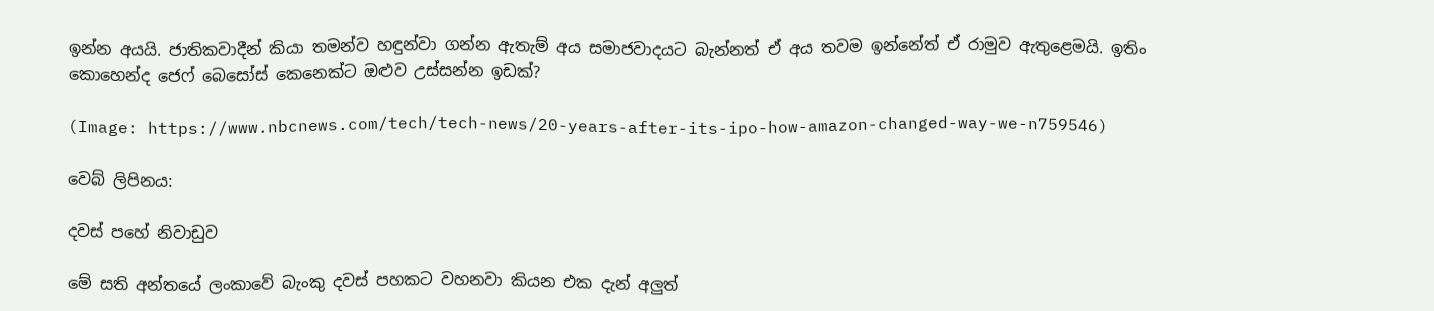ඉන්න අයයි. ජාතිකවාදීන් කියා තමන්ව හඳුන්වා ගන්න ඇතැම් අය සමාජවාදයට බැන්නත් ඒ අය තවම ඉන්නේත් ඒ රාමුව ඇතුළෙමයි. ඉතිං කොහෙන්ද ජෙෆ් බෙසෝස් කෙනෙක්ට ඔළුව උස්සන්න ඉඩක්?

(Image: https://www.nbcnews.com/tech/tech-news/20-years-after-its-ipo-how-amazon-changed-way-we-n759546)

වෙබ් ලිපිනය:

දවස් පහේ නිවාඩුව

මේ සති අන්තයේ ලංකාවේ බැංකු දවස් පහකට වහනවා කියන එක දැන් අලුත්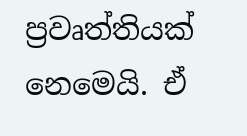ප්‍රවෘත්තියක් නෙමෙයි. ඒ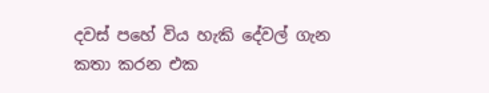දවස් පහේ විය හැකි දේවල් ගැන කතා කරන එක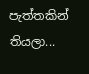පැත්තකින් තියලා...